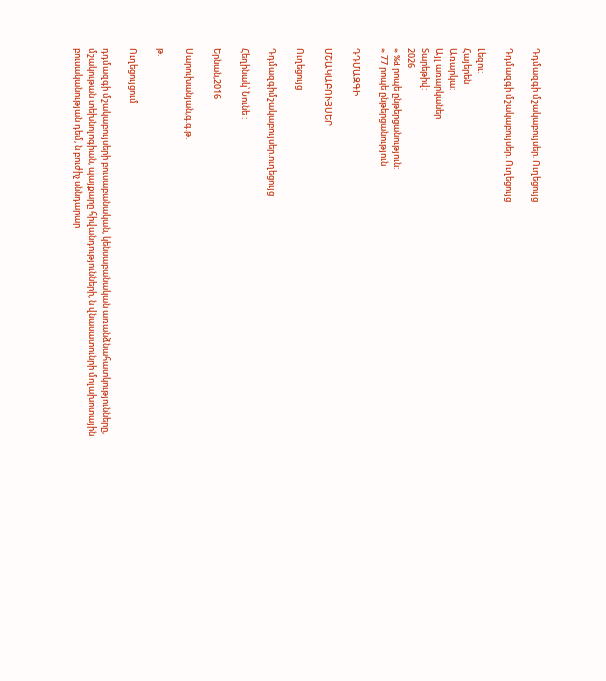Դդմազգի մշակաբույսեր. Ուղեցույց

Դդմազգի մշակաբույսեր. Ուղեցույց

Լեզու:
Հայերեն
Առարկա:
Այլ առարկաներ
Տարեթիվ:
2026
≈ %d րոպե ընթերցանություն:
≈ 77 րոպե ընթերցանություն

ԴԴՄԱԶԳԻ

ՄՇԱԿԱԲՈՒՅՍԵՐ

Ուղեցույց

Դդմազգիմշակաբույսեր.ուղեցույց

Հեղինակ՝ Նունե :

Երնան,2016

Սարուխանյան,գ.գ.թ.

թ.

Ուղեցույցում

դդմազգի մշակաբույսերի բուսաբանական, կենսաբանական առանձնահատկությունները, մշակութան տեխնոլոգիան, պայքարը հիվանդությունների, ն վնասատունրի մոլախոտային բուսականության դեմ, ն բուժիչ սննդարար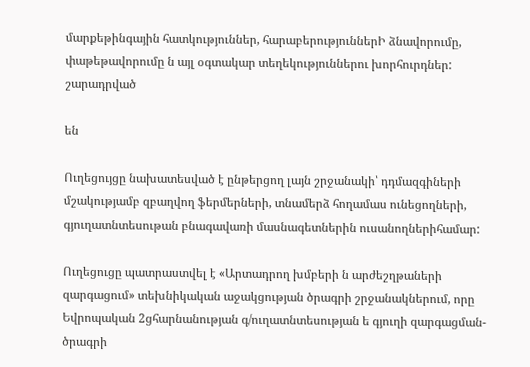մարքեթինգային հատկություններ, հարաբերություններԻ ձնավորումը, փաթեթավորումը ն այլ օգտակար տեղեկություններու խորհուրդներ: շարադրված

են

Ուղեցույցը նախատեսված է ընթերցող լայն շրջանակի՝ դդմազգիների մշակությամբ զբաղվող ֆերմերների, տնամերձ հողամաս ունեցողների, գյուղատնտեսութան բնագավառի մասնագետներին ուսանողներիհամար:

Ուղեցուցը պատրաստվել է «Արտադրող խմբերի ն արժեշղթաների զարգացում» տեխնիկական աջակցության ծրագրի շրջանակներում, որը Եվրոպական 2ցհարնանության գ/ուղատնտեսության ե գյուղի զարգացման- ծրագրի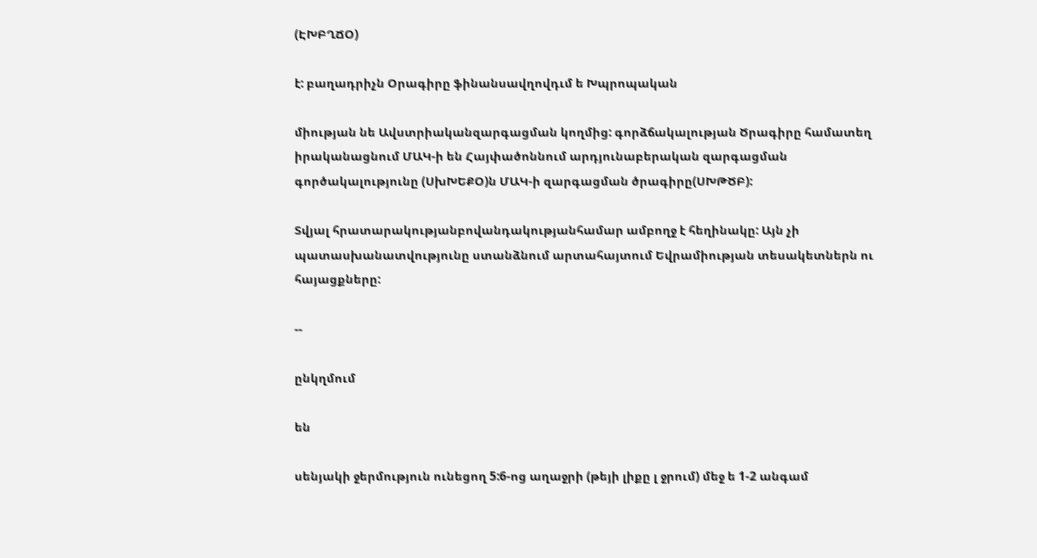(ԷԽԲՂՃՕ)

է: բաղադրիչն Օրագիրը ֆինանսավղովդւմ ե Խպրոպական

միության նե Ավստրիականզարգացման կողմից: գորձճակալության Ծրագիրը համատեղ իրականացնում ՄԱԿ-ի են Հայփածոննում արդյունաբերական զարգացման գործակալությունը (ՍխԽԵՔՕ)ն ՄԱԿ-ի զարգացման ծրագիրը(ՍԽԹԾԲ):

Տվյալ հրատարակությանբովանդակությանհամար ամբողջ է հեղինակը: Այն չի պատասխանատվությունը ստանձնում արտահայտում Եվրամիության տեսակետներն ու հայացքները:

--

ընկղմում

են

սենյակի ջերմություն ունեցող 5:6-ոց աղաջրի (թեյի լիքը լ ջրում) մեջ ե 1-2 անգամ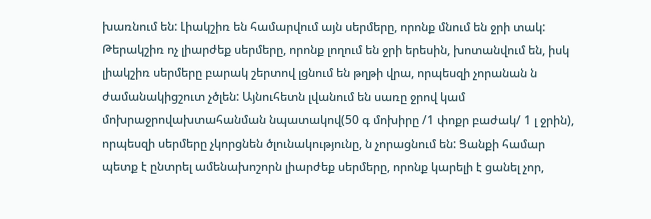խառնում են: Լիակշիռ են համարվում այն սերմերը, որոնք մնում են ջրի տակ: Թերակշիռ ոչ լիարժեք սերմերը, որոնք լողում են ջրի երեսին, խոտանվում են, իսկ լիակշիռ սերմերը բարակ շերտով լցնում են թղթի վրա, որպեսզի չորանան ն ժամանակիցշուտ չծլեն: Այնուհետն լվանում են սառը ջրով կամ մոխրաջրովախտահանման նպատակով(50 գ մոխիրը /1 փոքր բաժակ/ 1 լ ջրին), որպեսզի սերմերը չկորցնեն ծլունակությունը, ն չորացնում են: Ցանքի համար պետք է ընտրել ամենախոշորն լիարժեք սերմերը, որոնք կարելի է ցանել չոր,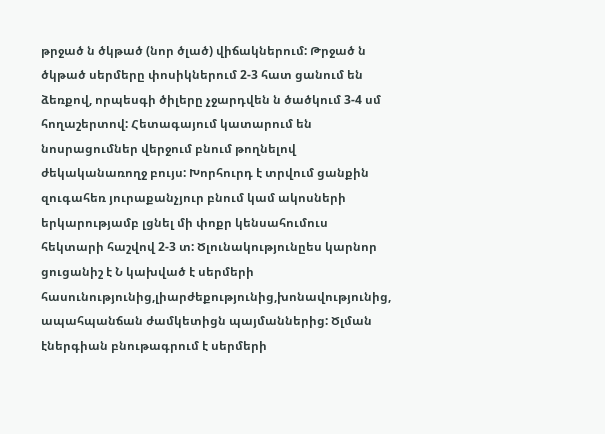թրջած ն ծկթած (նոր ծլած) վիճակներում: Թրջած ն ծկթած սերմերը փոսիկներում 2-3 հատ ցանում են ձեռքով, որպեսգի ծիլերը չջարդվեն ն ծածկում 3-4 սմ հողաշերտով: Հետագայում կատարում են նոսրացումներ վերջում բնում թողնելով ժեկականառողջ բույս: Խորհուրդ է տրվում ցանքին զուգահեռ յուրաքանչյուր բնում կամ ակոսների երկարությամբ լցնել մի փոքր կենսահումուս հեկտարի հաշվով 2-3 տ: Ծլունակությունըես կարնոր ցուցանիշ է Ն կախված է սերմերի հասունությունից,լիարժեքությունից,խոնավությունից, ապահպանճան ժամկետիցն պայմաններից: Ծլման էներգիան բնութագրում է սերմերի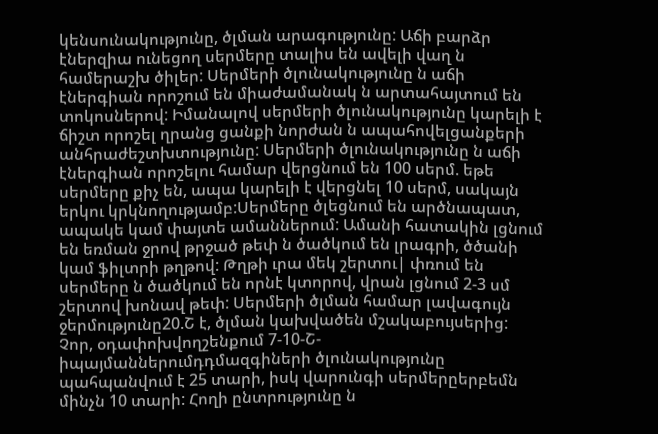կենսունակությունը, ծլման արագությունը: Աճի բարձր էներզիա ունեցող սերմերը տալիս են ավելի վաղ ն համերաշխ ծիլեր: Սերմերի ծլունակությունը ն աճի էներգիան որոշում են միաժամանակ ն արտահայտում են տոկոսներով: Իմանալով սերմերի ծլունակությունը կարելի է ճիշտ որոշել ղրանց ցանքի նորժան ն ապահովելցանքերի անհրաժեշտխտությունը: Սերմերի ծլունակությունը ն աճի էներգիան որոշելու համար վերցնում են 100 սերմ. եթե սերմերը քիչ են, ապա կարելի է վերցնել 10 սերմ, սակայն երկու կրկնողությամբ:Սերմերը ծլեցնում են արծնապատ, ապակե կամ փայտե ամաններում: Ամանի հատակին լցնում են եռման ջրով թրջած թեփ ն ծածկում են լրագրի, ծծանի կամ ֆիլտրի թղթով: Թղթի ւրա մեկ շերտու| փռում են սերմերը ն ծածկում են որնէ կտորով, վրան լցնում 2-3 սմ շերտով խոնավ թեփ: Սերմերի ծլման համար լավագույն ջերմությունը20.Շ է, ծլման կախվածեն մշակաբույսերից: Չոր, օդափոխվողշենքում 7-10-Շ-իպայմաններումդդմազգիների ծլունակությունը պահպանվում է 25 տարի, իսկ վարունգի սերմերըերբեմն մինչն 10 տարի: Հողի ընտրությունը ն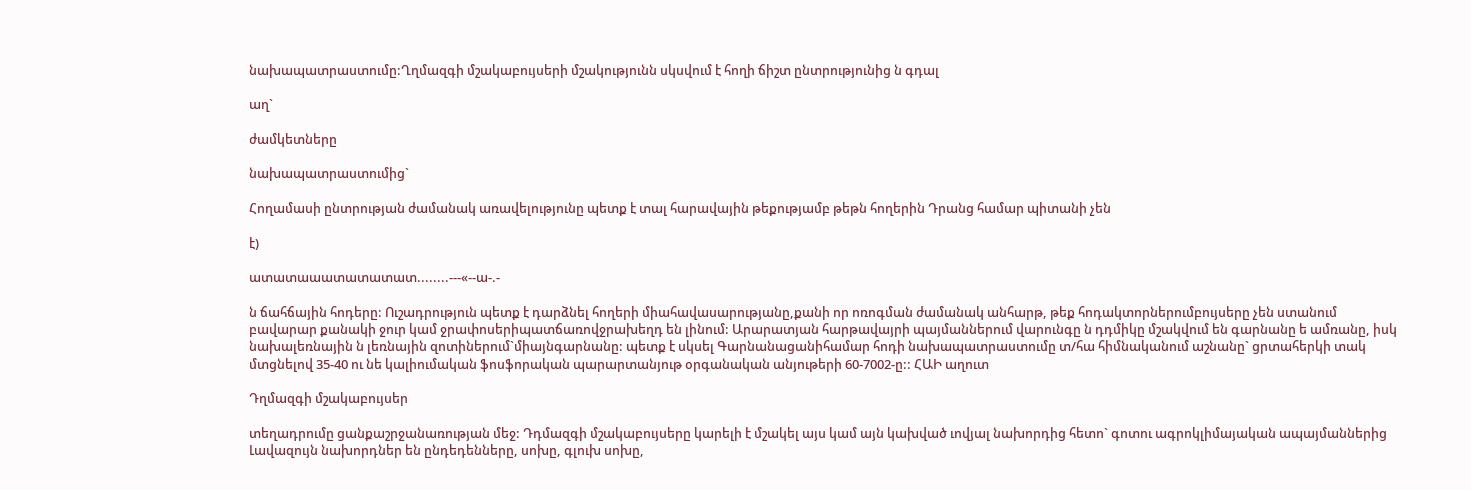նախապատրաստումը:Ղղմազգի մշակաբույսերի մշակությունն սկսվում է հողի ճիշտ ընտրությունից ն գդալ

աղ`

ժամկետները

նախապատրաստումից`

Հողամասի ընտրության ժամանակ առավելությունը պետք է տալ հարավային թեքությամբ թեթն հողերին Դրանց համար պիտանի չեն

է)

ատատաաատատատատ........---«--ա-.-

ն ճահճային հոդերը: Ուշադրություն պետք է դարձնել հողերի միահավասարությանը,քանի որ ոռոգման ժամանակ անհարթ, թեք հոդակտորներումբույսերը չեն ստանում բավարար քանակի ջուր կամ ջրափոսերիպատճառովջրախեղդ են լինում: Արարատյան հարթավայրի պայմաններում վարունգը ն դդմիկը մշակվում են գարնանը ե ամռանը, իսկ նախալեռնային ն լեռնային զոտիներում`միայնգարնանը: պետք է սկսել Գարնանացանիհամար հոդի նախապատրաստումը տ/հա հիմնականում աշնանը` ցրտահերկի տակ մտցնելով 35-40 ու նե կալիումական ֆոսֆորական պարարտանյութ օրգանական անյութերի 60-7002-ը:: ՀԱԻ աղուտ

Դղմազգի մշակաբույսեր

տեղադրումը ցանքաշրջանառության մեջ: Դդմազգի մշակաբույսերը կարելի է մշակել այս կամ այն կախված ւովյալ նախորդից հետո` գոտու ագրոկլիմայական ապայմաններից Լավազույն նախորդներ են ընդեդենները, սոխը, գլուխ սոխը,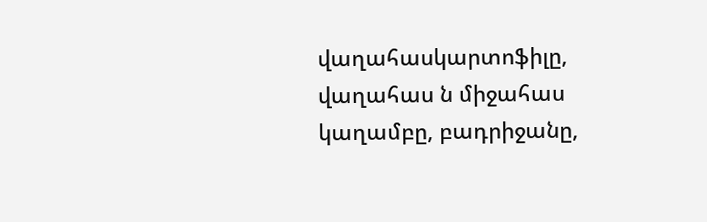վաղահասկարտոֆիլը, վաղահաս ն միջահաս կաղամբը, բադրիջանը,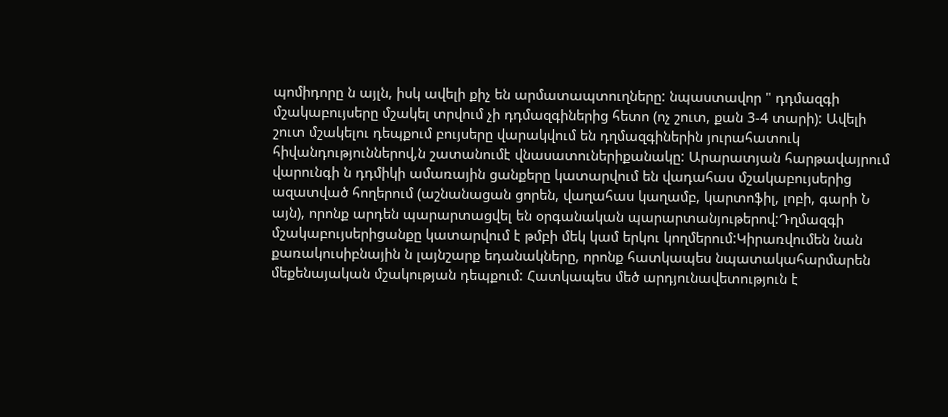պոմիդորը ն այլն, իսկ ավելի քիչ են արմատապտուղները: նպաստավոր " դդմազգի մշակաբույսերը մշակել տրվում չի դդմազգիներից հետո (ոչ շուտ, քան 3-4 տարի): Ավելի շուտ մշակելու դեպքում բույսերը վարակվում են դղմազգիներին յուրահատուկ հիվանդություններով,ն շատանումէ վնասատուներիքանակը: Արարատյան հարթավայրում վարունգի ն դդմիկի ամառային ցանքերը կատարվում են վադահաս մշակաբույսերից ազատված հողերում (աշնանացան ցորեն, վաղահաս կաղամբ, կարտոֆիլ, լոբի, գարի Ն այն), որոնք արդեն պարարտացվել են օրգանական պարարտանյութերով:Դղմազգի մշակաբույսերիցանքը կատարվում է թմբի մեկ կամ երկու կողմերում:Կիրառվումեն նան քառակուսիբնային ն լայնշարք եդանակները, որոնք հատկապես նպատակահարմարեն մեքենայական մշակության դեպքում: Հատկապես մեծ արդյունավետություն է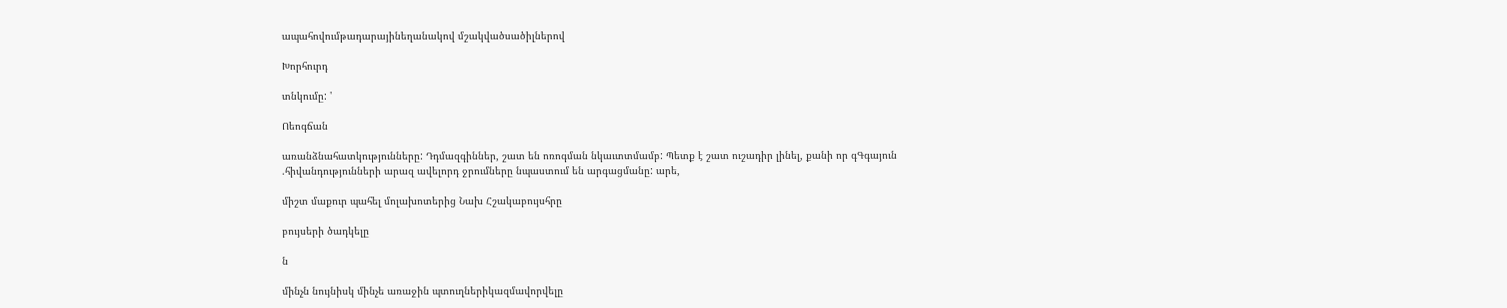ապահովումթադարայինեղանակով մշակվածսածիլներով

Խորհուրդ

տնկումը: '

Ոեոգճան

առանձնահատկությունները: Դդմազգիններ, շատ են ոռոգման նկաւտտմամբ: Պետք է շատ ուշադիր լինել, քանի որ գԳգայուն .հիվանդությունների արազ ավելորդ ջրումները նպաստում են արգացմանը: արե,

միշտ մաքուր պահել մոլախոտերից Նախ Հշակաբույսհրը

բույսերի ծադկելը

ն

մինչն նույնիսկ մինչե առաջին պտուղներիկազմավորվելը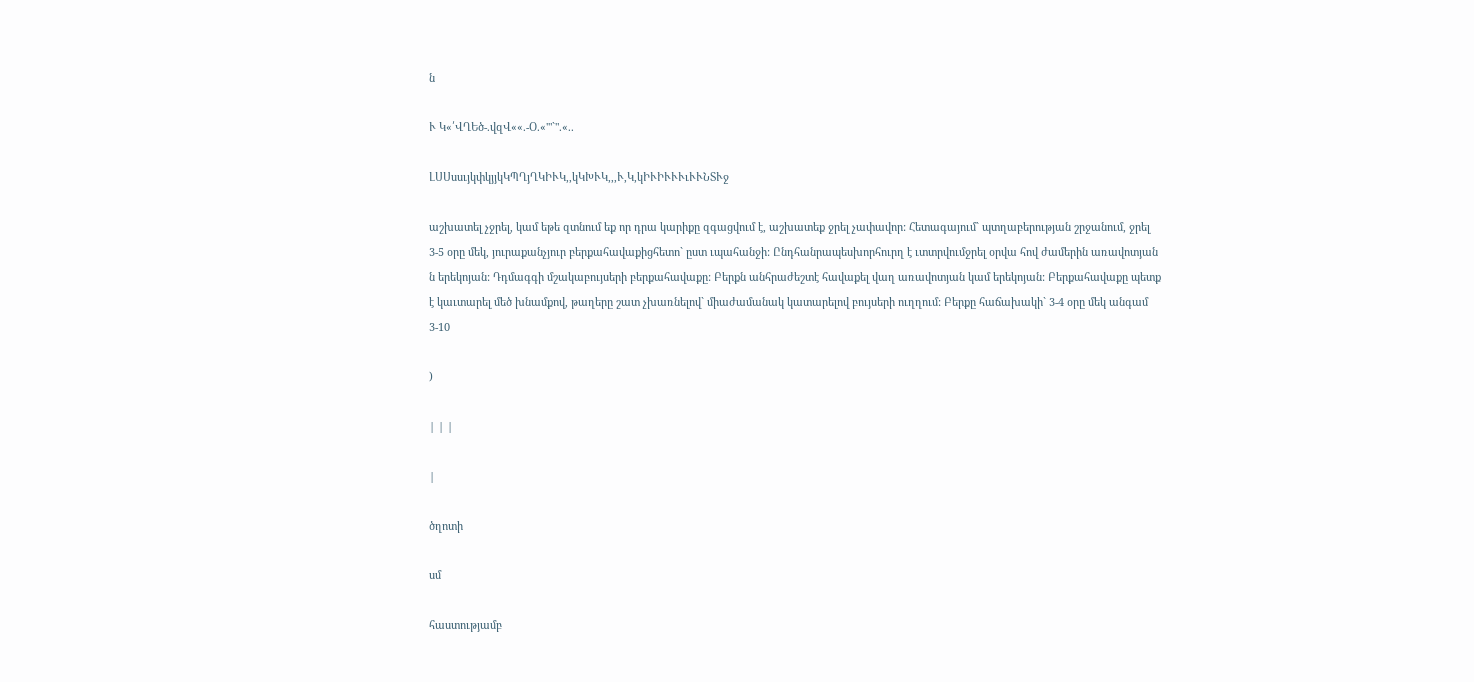ն

Ւ Կ«՛ՎՂԵծ-.վզՎ««.-Օ.«'"`".«..

ԼՍՍսսւյկփկյյկԿՊՂյՂԿԻՒԿ,,կԿԽՒԿ,,,Ւ,Կ,կԻՒԻՒՒՒւՒՒՆՏՒջ

աշխատել չջրել, կամ եթե զտնում եք որ դրա կարիքը զգացվում է, աշխատեք ջրել չափավոր: Հետագայում` պտղաբերության շրջանում, ջրել 3-5 օրը մեկ, յուրաքանչյուր բերքահավաքիցհետո` ըստ ւպահանջի: Ընդհանրապեսխորհուրղ է ւտտրվումջրել օրվա հով ժամերին առավոտյան ն երեկոյան: Դդմագգի մշակաբույսերի բերքահավաքը: Բերքն անհրաժեշտէ հավաքել վաղ առավոտյան կամ երեկոյան: Բերքահավաքը պետք է կաւտարել մեծ խնամքով, թաղերը շատ չխառնելով` միաժամանակ կատարելով բույսերի ուղղում: Բերքը հաճախակի` 3-4 օրը մեկ անգամ 3-10

)

| | |

|

ծղոտի

սմ

հաստությամբ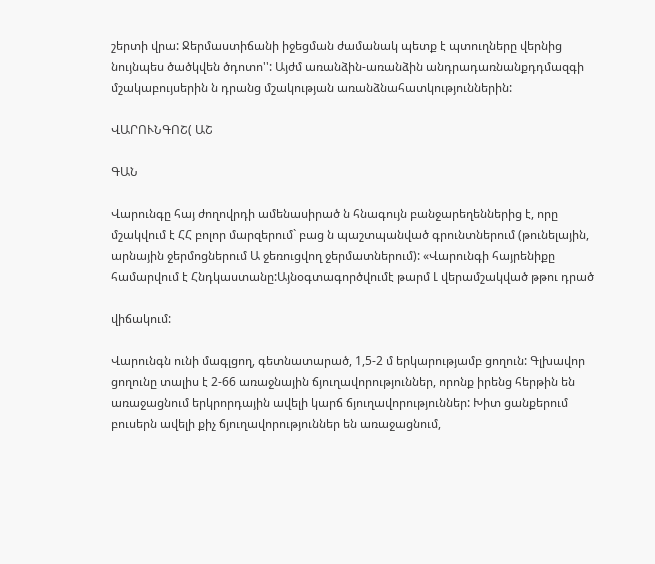շերտի վրա: Ջերմաստիճանի իջեցման ժամանակ պետք է պտուղները վերնից նույնպես ծածկվեն ծդոտո'': Այժմ առանձին-առանձին անդրադառնանքդդմազգի մշակաբույսերին ն դրանց մշակության առանձնահատկություններին:

ՎԱՐՈՒՆԳՈՇ( ԱՇ

ԳԱՆ

Վարունգը հայ ժողովրդի ամենասիրած ն հնագույն բանջարեղեններից է, որը մշակվում է ՀՀ բոլոր մարզերում` բաց ն պաշտպանված գրունտներում (թունելային, արնային ջերմոցներում Ա ջեռուցվող ջերմատներում): «Վարունգի հայրենիքը համարվում է Հնդկաստանը:Այնօգտագործվումէ թարմ Լ վերամշակված թթու դրած

վիճակում:

Վարունգն ունի մագլցող, գետնատարած, 1,5-2 մ երկարությամբ ցողուն: Գլխավոր ցողունը տալիս է 2-66 առաջնային ճյուղավորություններ, որոնք իրենց հերթին են առաջացնում երկրորդային ավելի կարճ ճյուղավորություններ: Խիտ ցանքերում բուսերն ավելի քիչ ճյուղավորություններ են առաջացնում,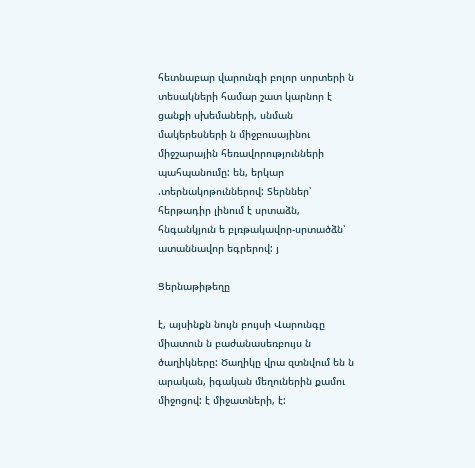հետնաբար վարունգի բոլոր սորտերի ն տեսակների համար շատ կարնոր է ցանքի սխեմաների, սնման մակերեսների ն միջբուսայինու միջշարային հեռավորությունների պահպանումը: են, երկար .տերնակոթուններով: Տերններ՝ հերթադիր լինում է սրտաձն, հնգանկյուն ե բլռթակավոր-սրտածձն՝ ատաննավոր եգրերով: յ

Ցերնաթիթեղը

է, այսինքն նույն բույսի Վարունգը միատուն ն բաժանասեռբույս ն ծաղիկները: Ծաղիկը վրա զտնվում են ն արական, իգական մեղուներին քամու միջոցով: է միջատների, է: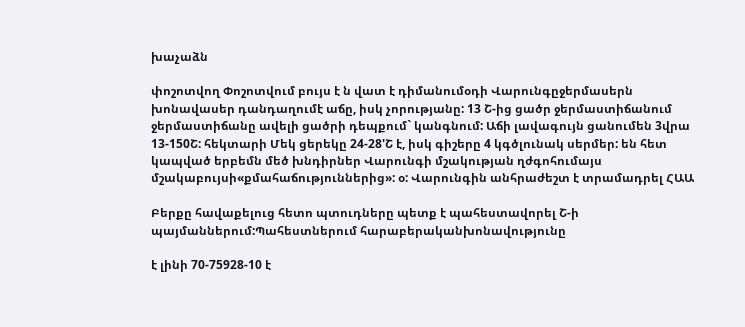խաչաձն

փոշոտվող Փոշոտվում բույս է ն վատ է դիմանումօդի Վարունգըջերմասերն խոնավասեր դանդաղումէ աճը, իսկ չորությանը: 13 Շ-ից ցածր ջերմաստիճանում ջերմաստիճանը ավելի ցածրի դեպքում` կանգնում: Աճի լավագույն ցանումեն 3վրա 13-150Շ: հեկտարի Մեկ ցերեկը 24-28'Շ է, իսկ գիշերը 4 կգծլունակ սերմեր: են հետ կապված երբեմն մեծ խնդիրներ Վարունգի մշակության ղժգոհումայս մշակաբույսի«քմահաճություններից»: օ: Վարունգին անհրաժեշտ է տրամադրել ՀԱԱ

Բերքը հավաքելուց հետո պտուդները պետք է պահեստավորել Շ-ի պայմաններում:Պահեստներում հարաբերականխոնավությունը

է լինի 70-75928-10 է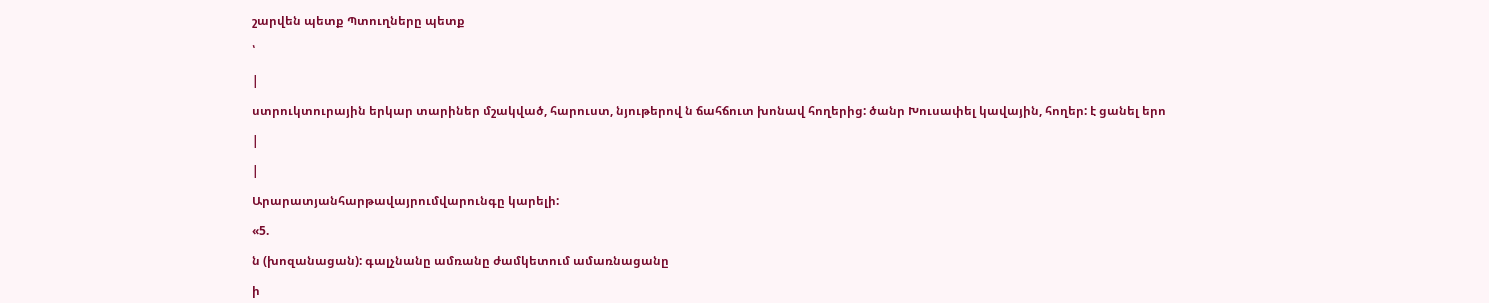շարվեն պետք Պտուղները պետք

՝

|

ստրուկտուրային երկար տարիներ մշակված, հարուստ, նյութերով ն ճահճուտ խոնավ հողերից: ծանր Խուսափել կավային, հողեր: է ցանել երո

|

|

Արարատյանհարթավայրումվարունգը կարելի:

«5.

ն (խոզանացան): գալչնանը ամռանը ժամկետում ամառնացանը

ի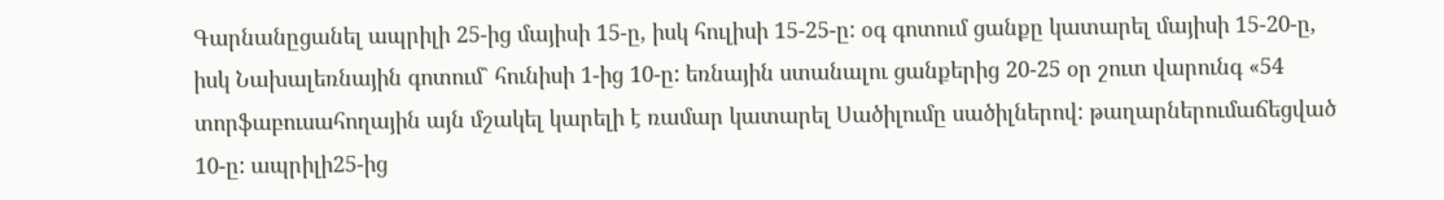Գարնանըցանել ապրիլի 25-ից մայիսի 15-ը, իսկ հուլիսի 15-25-ը: օգ գոտում ցանքը կատարել մայիսի 15-20-ը, իսկ Նախալեռնային գոտում` հունիսի 1-ից 10-ը: եռնային ստանալու ցանքերից 20-25 օր շուտ վարունգ «54 տորֆաբուսահողային այն մշակել կարելի է ռամար կատարել Սածիլումը սածիլներով: թաղարներումաճեցված 10-ը: ապրիլի25-ից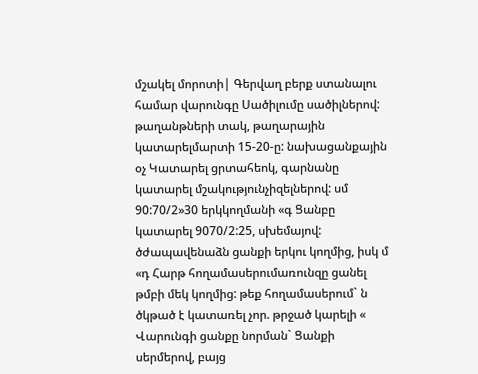մշակել մորոտի| Գերվաղ բերք ստանալու համար վարունգը Սածիլումը սածիլներով: թաղանթների տակ, թաղարային կատարելմարտի 15-20-ը: նախացանքային օչ Կատարել ցրտահեոկ, գարնանը կատարել մշակությունչիզելներով: սմ 90:70/2»30 երկկողմանի «գ Ցանբը կատարել 9070/2:25, սխեմայով: ծժապավենաձն ցանքի երկու կողմից, իսկ մ «դ Հարթ հողամասերումառունզը ցանել թմբի մեկ կողմից: թեք հողամասերում` ն ծկթած է կատառել չոր. թրջած կարելի « Վարունգի ցանքը նորման` Ցանքի սերմերով, բայց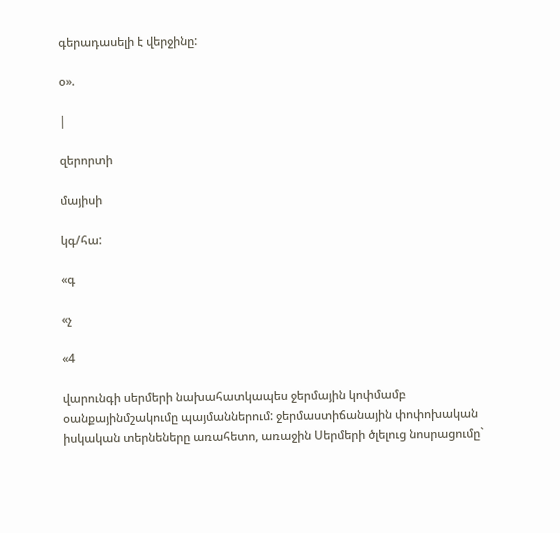գերադասելի է վերջինը:

օ».

|

զերորտի

մայիսի

կգ/հա:

«գ

«չ

«4

վարունգի սերմերի նախահատկապես ջերմային կոփմամբ օանքայինմշակումը պայմաններում: ջերմաստիճանային փոփոխական իսկական տերնեները առահետո, առաջին Սերմերի ծլելուց նոսրացումը`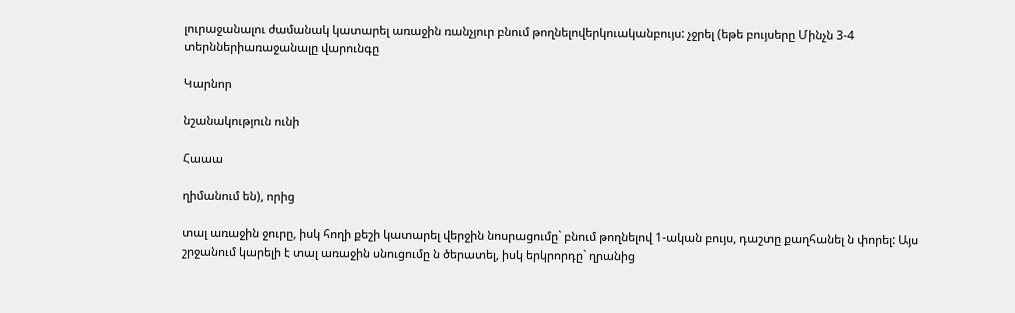լուրաջանալու ժամանակ կատարել առաջին ռանչյուր բնում թողնելովերկուականբույս: չջրել (եթե բույսերը Մինչն 3-4 տերններիառաջանալը վարունգը

Կարնոր

նշանակություն ունի

Հաաա

ղիմանում են), որից

տալ առաջին ջուրը, իսկ հողի քեշի կատարել վերջին նոսրացումը` բնում թողնելով 1-ական բույս, դաշտը քաղհանել ն փորել: Այս շրջանում կարելի է տալ առաջին սնուցումը ն ծերատել, իսկ երկրորդը` ղրանից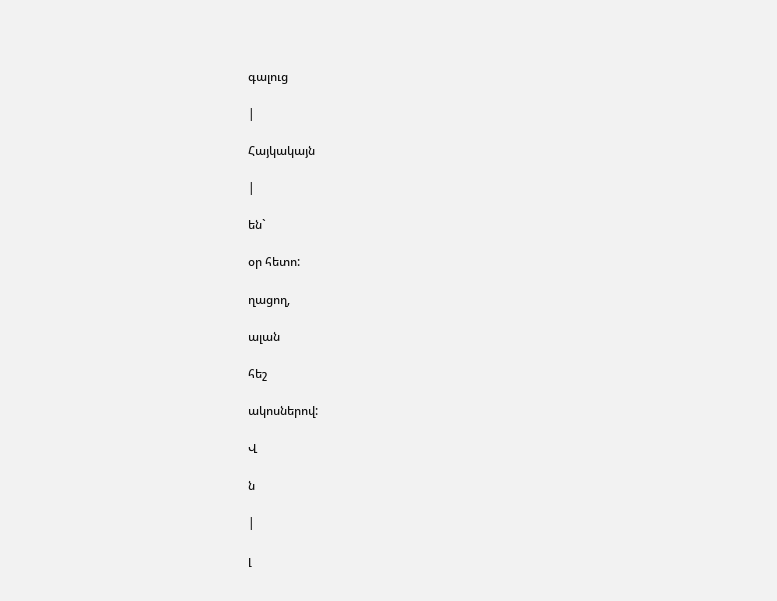գալուց

|

Հայկակայն

|

են`

օր հետո:

ղացող,

ալան

հեշ

ակոսներով:

Վ

ն

|

լ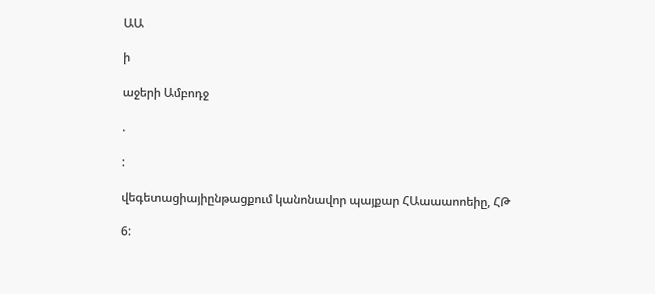ԱԱ

ի

աջերի Ամբոդջ

.

:

վեգետացիայիընթացքում կանոնավոր պայքար ՀԱաաաոոեիը, ՀԹ

6: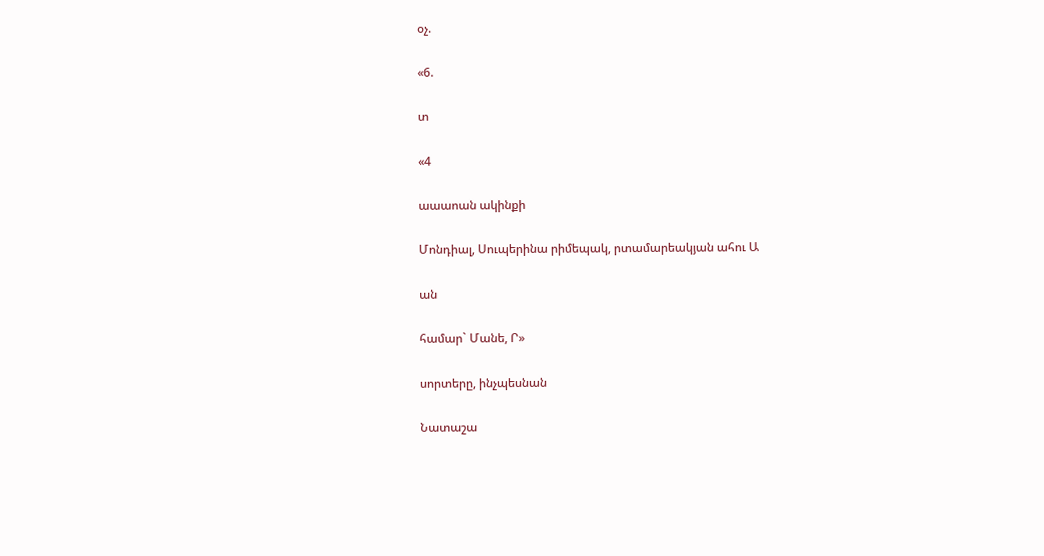օչ.

«6.

տ

«4

աաաոան ակինքի

Մոնդիալ, Սուպերինա րիմեպակ, րտամարեակյան ահու Ա

ան

համար` Մանե, Ր»

սորտերը, ինչպեսնան

Նատաշա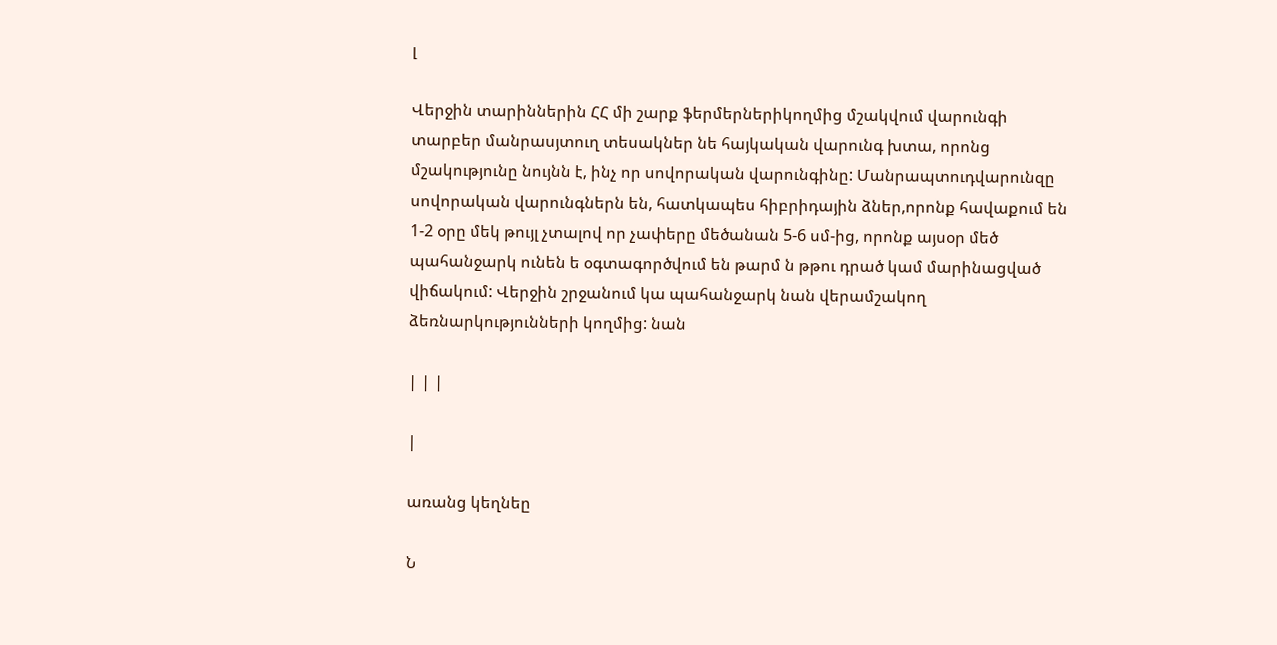լ

Վերջին տարիններին ՀՀ մի շարք ֆերմերներիկողմից մշակվում վարունգի տարբեր մանրասյտուղ տեսակներ նե հայկական վարունգ խտա, որոնց մշակությունը նույնն է, ինչ որ սովորական վարունգինը: Մանրապտուդվարունզը սովորական վարունգներն են, հատկապես հիբրիդային ձներ,որոնք հավաքում են 1-2 օրը մեկ թույլ չտալով որ չափերը մեծանան 5-6 սմ-ից, որոնք այսօր մեծ պահանջարկ ունեն ե օգտագործվում են թարմ ն թթու դրած կամ մարինացված վիճակում: Վերջին շրջանում կա պահանջարկ նան վերամշակող ձեռնարկությունների կողմից: նան

| | |

|

առանց կեղնեը

Ն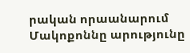րական որաանարում Մակոքոննը արությունը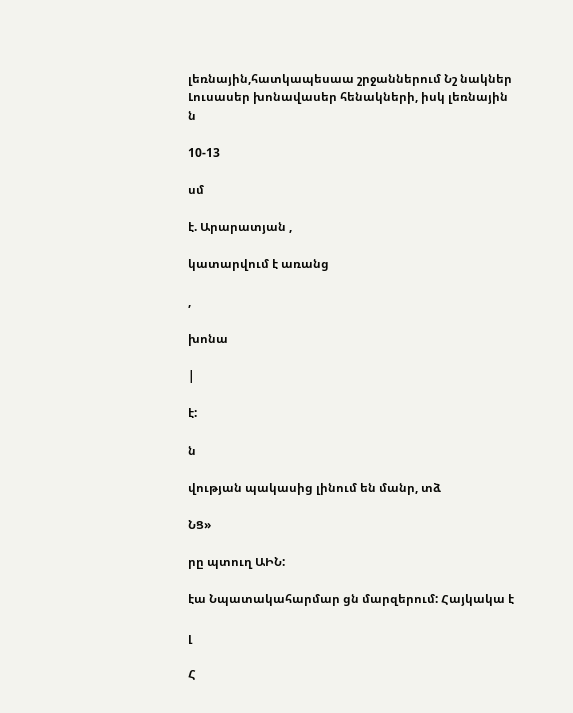լեռնային,հատկապեսաա շրջաններում Նշ նակներ Լուսասեր խոնավասեր հենակների, իսկ լեռնային ն

10-13

սմ

է. Արարատյան ,

կատարվում է առանց

,

խոնա

|

է:

ն

վության պակասից լինում են մանր, տձ

ՆՑ»

րը պտուղ ԱԻՆ:

էա Նպատակահարմար ցն մարզերում: Հայկակա է

լ

Հ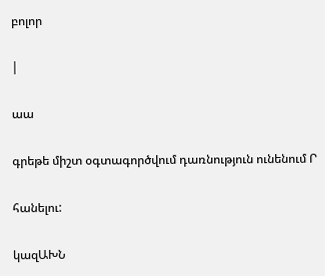բոլոր

|

աա

գրեթե միշտ օգտագործվում դառնություն ունենում Ր

հանելու:

կազԱԽՆ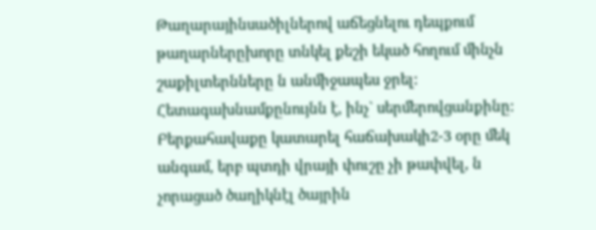Թաղարայինսածիլներով աճեցնելու դեպքում թաղարներըխորը տնկել քեշի եկած հողում մինչն շաքիլտերնները ն անմիջապես ջրել: Հետագախնամքընույնն է, ինչ` սերմերովցանքինը: Բերքահավաքը կատարել հաճախակի2-3 օրը մեկ անգամ, երբ պտդի վրայի փուշը չի թափվել, ն չորացած ծաղիկնէլ ծայրին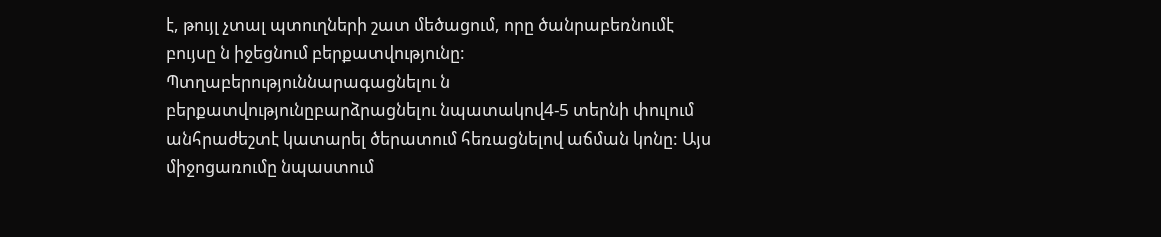է, թույլ չտալ պտուղների շատ մեծացում, որը ծանրաբեռնումէ բույսը ն իջեցնում բերքատվությունը: Պտղաբերություննարագացնելու ն բերքատվությունըբարձրացնելու նպատակով4-5 տերնի փուլում անհրաժեշտէ կատարել ծերատում հեռացնելով աճման կոնը: Այս միջոցառումը նպաստում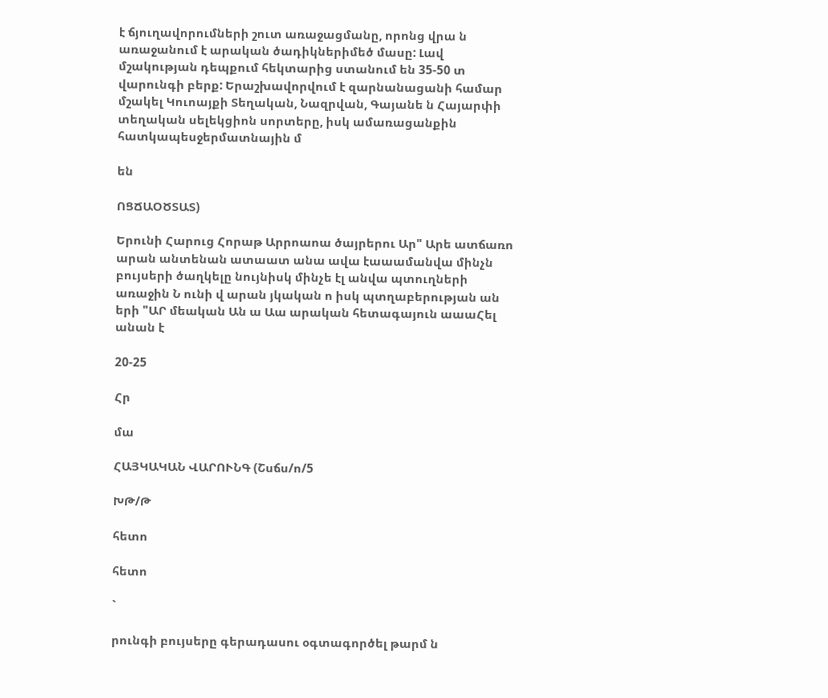է ճյուղավորումների շուտ առաջացմանը, որոնց վրա ն առաջանում է արական ծադիկներիմեծ մասը: Լավ մշակության դեպքում հեկտարից ստանում են 35-50 տ վարունգի բերք: Երաշխավորվում է զարնանացանի համար մշակել Կուոայքի Տեղական, Նազրվան, Գայանե ն Հայարփի տեղական սելեկցիոն սորտերը, իսկ ամառացանքին հատկապեսջերմատնային մ

են

ՈՑՃԱՕԾՏԱՏ)

Երունի Հարուց Հորաթ Արրոաոա ծայրերու Ար" Արե ատճառո արան անտենան ատաատ անա ավա էաաամանվա մինչն բույսերի ծաղկելը նույնիսկ մինչե էլ անվա պտուղների առաջին Ն ունի վ արան յկական ո իսկ պտղաբերության ան երի "ԱՐ մեական Ան ա Աա արական հետագայուն աաաՀել անան է

20-25

Հր

մա

ՀԱՅԿԱԿԱՆ ՎԱՐՈՒՆԳ (Շսճս/ո/5

ԽԹ/Թ

հետո

հետո

`

րունգի բույսերը գերադասու օգտագործել թարմ ն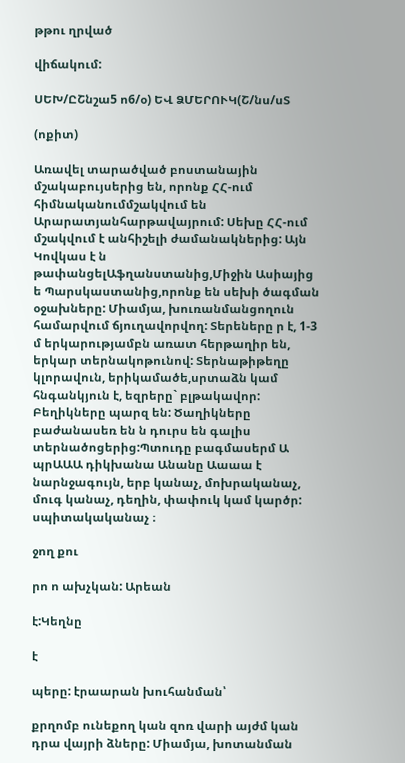թթու ղրված

վիճակում:

ՍԵԽ/ԸՇնշա5 ո6/օ) ԵՎ ՁՄԵՐՈՒԿ(Շ/նս/սՏ

(ոքիտ)

Առավել տարածված բոստանային մշակաբույսերից են, որոնք ՀՀ-ում հիմնականումմշակվում են Արարատյանհարթավայրում: Սեխը ՀՀ-ում մշակվում է անհիշելի ժամանակներից: Այն Կովկաս է ն թափանցելԱֆղանստանից,Միջին Ասիայից ե Պարսկաստանից,որոնք են սեխի ծագման օջախները: Միամյա, խուռանմանցողուն համարվում ճյուղավորվող: Տերեները ր է, 1-3 մ երկարությամբն առատ հերթաղիր են, երկար տերնակոթունով: Տերնաթիթեղը կլորավուն, երիկամածե,սրտաձն կամ հնգանկյուն է, եզրերը` բլթակավոր: Բեղիկները պարզ են: Ծաղիկները բաժանասեռ են ն դուրս են գալիս տերնածոցերից:Պտուդը բագմասերմ Ա պրԱԱԱ դիկխանա Անանը Աաաա է նարնջագույն, երբ կանաչ, մոխրականաչ, մուգ կանաչ, դեղին, փափուկ կամ կարծր: սպիտակականաչ ։

ջող քու

րո ո ախչկան: Արեան

է:Կեղնը

է

պերը: էրաարան խուհանման՝

քրղոմբ ունեքող կան զոռ վարի այժմ կան դրա վայրի ձները: Միամյա, խոտանման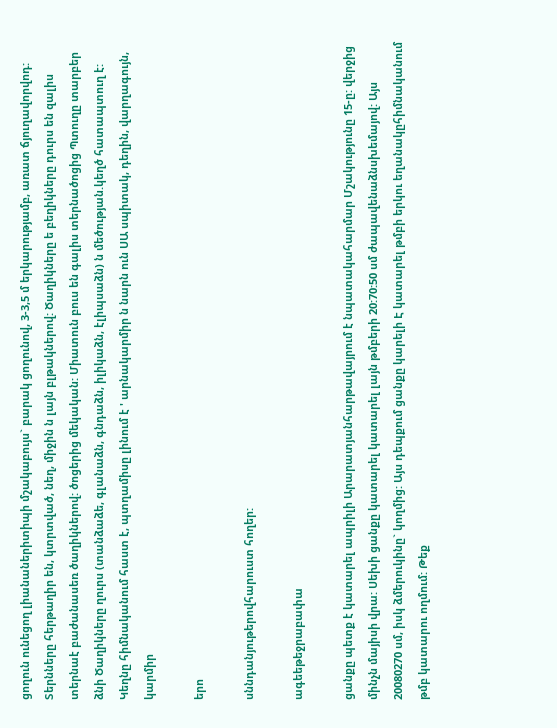ցողուն ունեցող լիանաներիտիպի մշակաբույս` բարակ ցողունով, 3-3,5 մ երկարությամբ, առատ ճյուղավորվոդ: Տերնները հերթաղիր են, կտրտված, նեղ, միջին ն լայն բլթակներով: Ծաղիկները ե բեղիկները դուրս են զալիս տերնաէ բաժանասեռ ծաղիկներով: ծոցերից մեկական: Միատուն բուս են գալիս տերնածոցից Պտուղը տարբեր ձնի Ծաղիկները ղուրս (տանձաձե, գլանաձն, գնդաձն, իլիկաձն, էլիպսաձն) ն մեծության.կեղծ հատապտուղ է: Կեղնը հիմնականում հաստ է, պտղամիսը լինում է ' արնակարմիր ն նարն ուն ՍԱ սպիտակ, դեղին, վարղագույն, կարմիր

երո

սննդանյութերովհարուստ հողեր:

ագեեթեջրաբափա

ցանքը պետք է կատարել ապրիլի Արարատյանհարթավայրում է նպատակահարմար Մշակությունը 15-ը: վերջից մինչն մայիսի վրա: Սեխի ցանքը կատարել կատարել լայն թմբերի 20:70:50 սմ ժապավենաձնսխեմայով: Այս 20080270 սմ, իսկ ձմերուկինը` կողմից: Այս դեպքում ցանքը կարելի Է կատարել թմբի երկու եղանակըհիմնականում թմբ կատարու ողմում: Թեք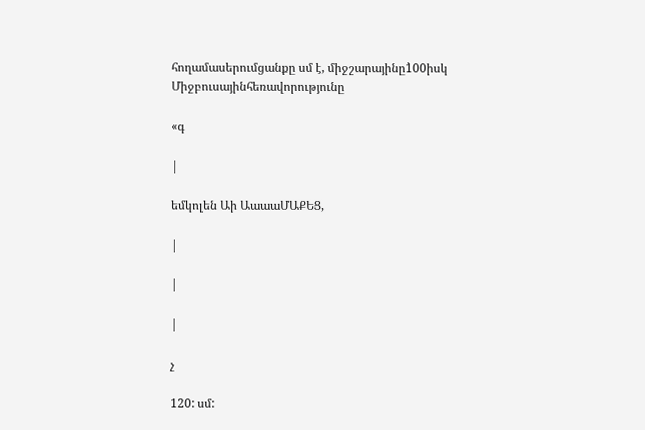հողամասերումցանքը սմ է, միջշարայինը1̀00իսկ Միջբուսայինհեռավորությունը

«գ

|

եմկոլեն Աի ԱաաաՄԱՔԵՑ,

|

|

|

չ

120: սմ: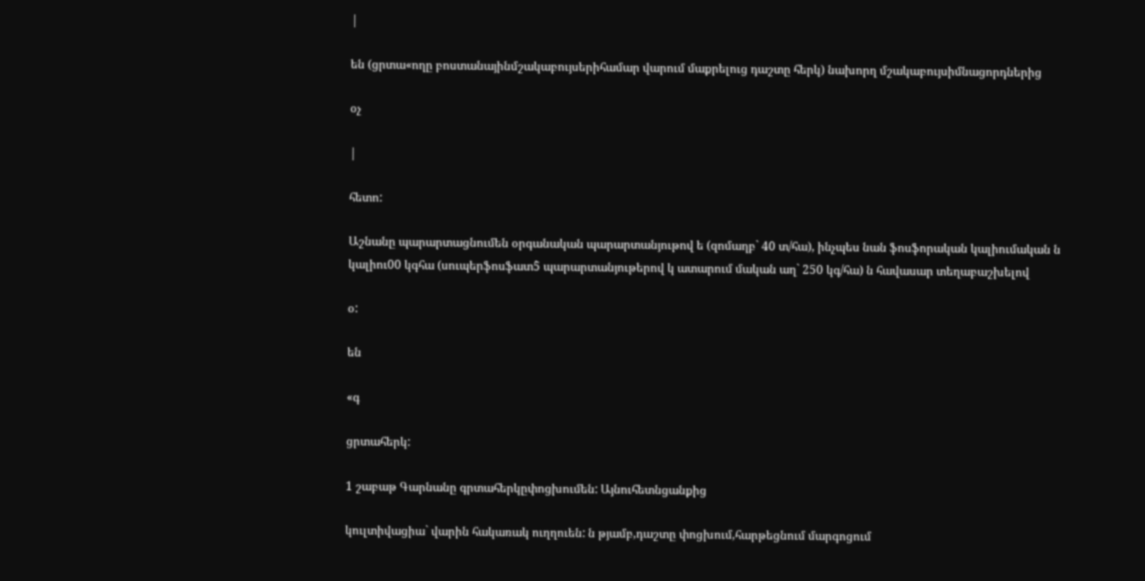|

են (ցրտա«ողը բոստանայինմշակաբույսերիհամար վարում մաքրելուց դաշտը հերկ) նախորղ մշակաբույսիմնացորդներից

օչ

|

հետո:

Աշնանը պարարտացնումեն օրգանական պարարտանյութով ե (զոմաղբ` 40 տ/հա), ինչպես նան ֆոսֆորական կալիումական ն կալիու00 կգհա (սուպերֆոսֆատ5̀ պարարտանյութերով կ ատարում մական աղ` 250 կգ/հա) ն հավասար տեղաբաշխելով

օ:

են

«գ

ցրտահերկ:

1 շաբաթ Գարնանը գրտահերկըփոցխումեն: Այնուհետնցանքից

կուլտիվացիա` վարին հակառակ ուղղուեն: ն թյամբ,դաշտը փոցխում,հարթեցնում մարգոցում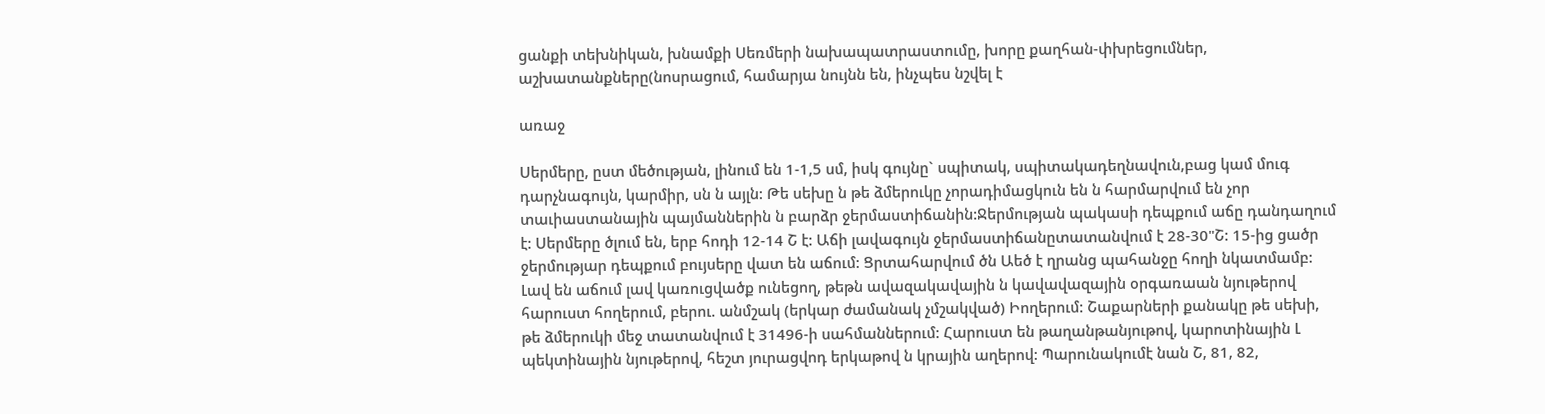ցանքի տեխնիկան, խնամքի Սեռմերի նախապատրաստումը, խորը քաղհան-փխրեցումներ, աշխատանքները(նոսրացում, համարյա նույնն են, ինչպես նշվել է

առաջ

Սերմերը, ըստ մեծության, լինում են 1-1,5 սմ, իսկ գույնը` սպիտակ, սպիտակադեղնավուն,բաց կամ մուգ դարչնագույն, կարմիր, սն ն այլն: Թե սեխը ն թե ձմերուկը չորադիմացկուն են ն հարմարվում են չոր տաւիաստանային պայմաններին ն բարձր ջերմաստիճանին:Ջերմության պակասի դեպքում աճը դանդաղում է: Սերմերը ծլում են, երբ հոդի 12-14 Շ է: Աճի լավագույն ջերմաստիճանըտատանվում է 28-30"Շ: 15-ից ցածր ջերմությար դեպքում բույսերը վատ են աճում: Ցրտահարվում ծն Աեծ է ղրանց պահանջը հողի նկատմամբ: Լավ են աճում լավ կառուցվածք ունեցող, թեթն ավազակավային ն կավավազային օրգառաան նյութերով հարուստ հողերում, բերու. անմշակ (երկար ժամանակ չմշակված) Իողերում: Շաքարների քանակը թե սեխի, թե ձմերուկի մեջ տատանվում է 31496-ի սահմաններում: Հարուստ են թաղանթանյութով, կարոտինային Լ պեկտինային նյութերով, հեշտ յուրացվոդ երկաթով ն կրային աղերով: Պարունակումէ նան Շ, 81, 82,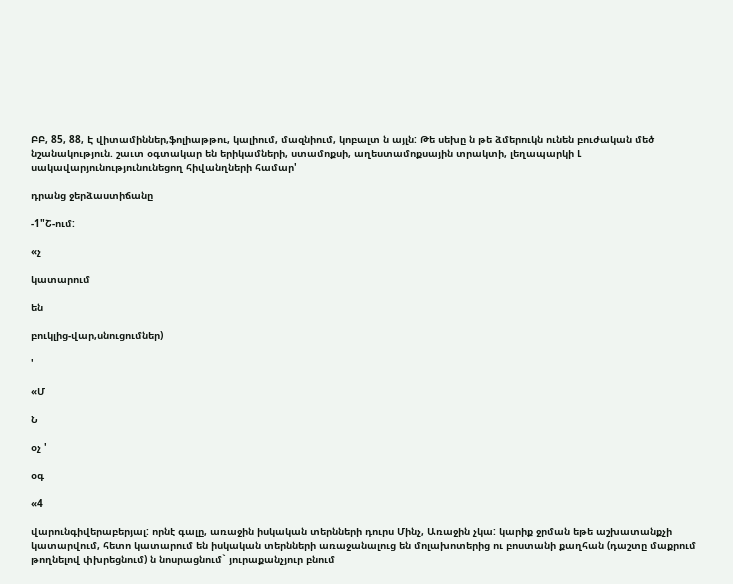ԲԲ, 85, 88, Է վիտամիններ,ֆոլիաթթու, կալիում, մազնիում, կոբալտ ն այլն: Թե սեխը ն թե ձմերուկն ունեն բուժական մեծ նշանակություն. շաւտ օգտակար են երիկամների, ստամոքսի, աղեստամոքսային տրակտի, լեղապարկի Լ սակավարյունությունունեցող հիվանղների համար'

դրանց ջերձաստիճանը

-1"Շ-ում:

«չ

կատարում

են

բուկլից-վար,սնուցումներ)

'

«Մ

Ն

օչ '

օգ

«4

վարունգիվերաբերյալ: որնէ գալը, առաջին իսկական տերնների դուրս Մինչ, Առաջին չկա: կարիք ջրման եթե աշխատանքչի կատարվում, հետո կատարում են իսկական տերնների առաջանալուց են մոլախոտերից ու բոստանի քաղհան (դաշտը մաքրում թողնելով փխրեցնում) ն նոսրացնում` յուրաքանչյուր բնում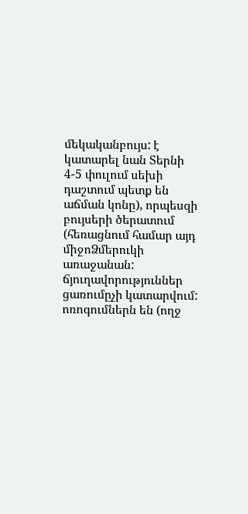մեկականբույս: է կատարել նան Տերնի 4-5 փուլում սեխի դաշտում պետք են աճման կոնը), որպեսզի բույսերի ծերատում (հեռացնում համար այդ միջոՁմերուկի առաջանան: ճյուղավորություններ ցառումըչի կատարվում: ոռոգումներն են (ողջ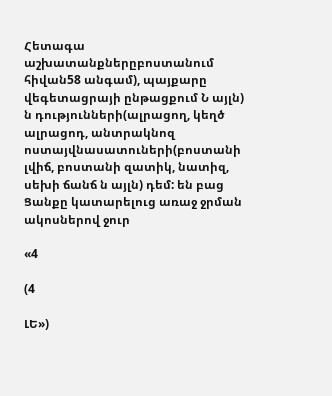Հետագա աշխատանքներըբոստանում հիվան58 անգամ), պայքարը վեգետացրայի ընթացքում Ն այլն) ն դությունների(ալրացող, կեղծ ալրացոդ, անտրակնոզ ոստայվնասատուների(բոստանի լվիճ, բոստանի զատիկ, նատիզ, սեխի ճանճ ն այլն) դեմ: են բաց Ցանքը կատարելուց առաջ ջրման ակոսներով ջուր

«4

(4

ԼԵ»)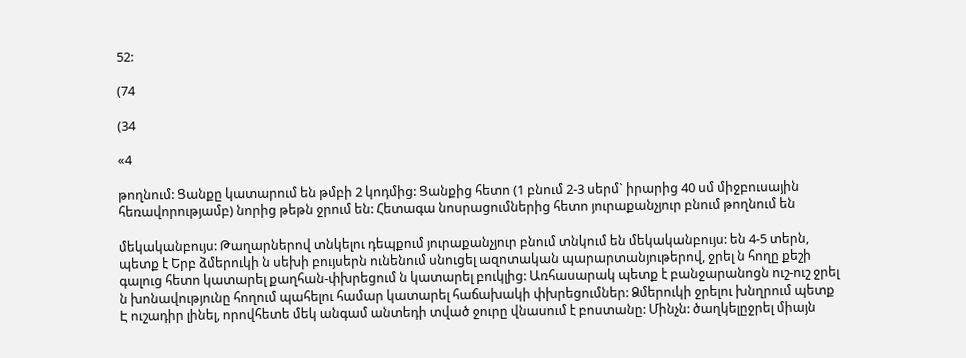52:

(74

(34

«4

թողնում: Ցանքը կատարում են թմբի 2 կոդմից: Ցանքից հետո (1 բնում 2-3 սերմ` իրարից 40 սմ միջբուսային հեռավորությամբ) նորից թեթն ջրում են: Հետագա նոսրացումներից հետո յուրաքանչյուր բնում թողնում են

մեկականբույս: Թաղարներով տնկելու դեպքում յուրաքանչյուր բնում տնկում են մեկականբույս: են 4-5 տերն, պետք է Երբ ձմերուկի ն սեխի բույսերն ունենում սնուցել ազոտական պարարտանյութերով, ջրել ն հողը քեշի գալուց հետո կատարել քաղհան-փխրեցում ն կատարել բուկլից: Առհասարակ պետք է բանջարանոցն ուշ-ուշ ջրել ն խոնավությունը հողում պահելու համար կատարել հաճախակի փխրեցումներ: Ձմերուկի ջրելու խնղրում պետք Է ուշադիր լինել, որովհետե մեկ անգամ անտեդի տված ջուրը վնասում է բոստանը: Մինչն: ծաղկելըջրել միայն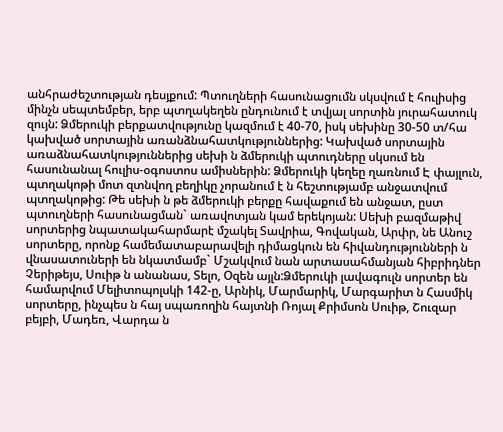անհրաժեշտության դեսյքում: Պտուղների հասունացումն սկսվում է հուլիսից մինչն սեպտեմբեր, երբ պտղակեղեն ընդունում է տվյալ սորտին յուրահատուկ զույն: Ձմերուկի բերքատվությունը կազմում է 40-70, իսկ սեխինը 30-50 տ/հա կախված սորտային առանձնահատկություններից: Կախված սորտային առաձնահատկություններից սեխի ն ձմերուկի պտուդները սկսում են հասունանալ հուլիս-օգոստոս ամիսներին: Ձմերուկի կեղեը ղառնում Է փայլուն, պտղակոթի մոտ զտնվող բեղիկը չորանում է ն հեշտությամբ անջատվում պտղակոթից: Թե սեխի ն թե ձմերուկի բերքը հավաքում են անջատ, ըստ պտուղների հասունացման` առավոտյան կամ երեկոյան: Սեխի բազմաթիվ սորտերից նպատակահարմարէ մշակել Տավրիա, Գովական, Արփր, նե Անուշ սորտերը, որոնք համեմատաբարավելի դիմացկուն են հիվանդությունների ն վնասատուների են նկատմամբ` Մշակվում նան արտասահմանյան հիբրիդներ Չերիթեյս, Սուիթ ն անանաս, Տելո, Օզեն այլն:Ձմերուկի լավագուլն սորտեր են համարվում Մելիտոպոլսկի 142-ը, Արնիկ, Մարմարիկ, Մարգարիտ ն Հասմիկ սորտերը, ինչպես ն հայ սպառողին հայտնի Ռոյալ Քրիմսոն Սուիթ, Շուզար բեյբի, Մադեռ, Վարդա ն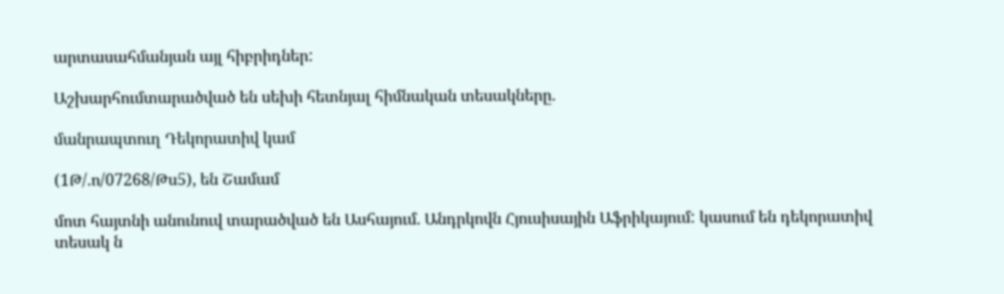արտասահմանյան այլ հիբրիդներ:

Աշխարհումտարածված են սեխի հետնյալ հիմնական տեսակները.

մանրապտուղ Դեկորատիվ կամ

(1Թ/.ո/07268/Թս5), են Շամամ

մոտ հայտնի անունուվ տարածված են Ասհայում. Անդրկովն Հյուսիսային Աֆրիկայում: կասում են դեկորատիվ տեսակ ն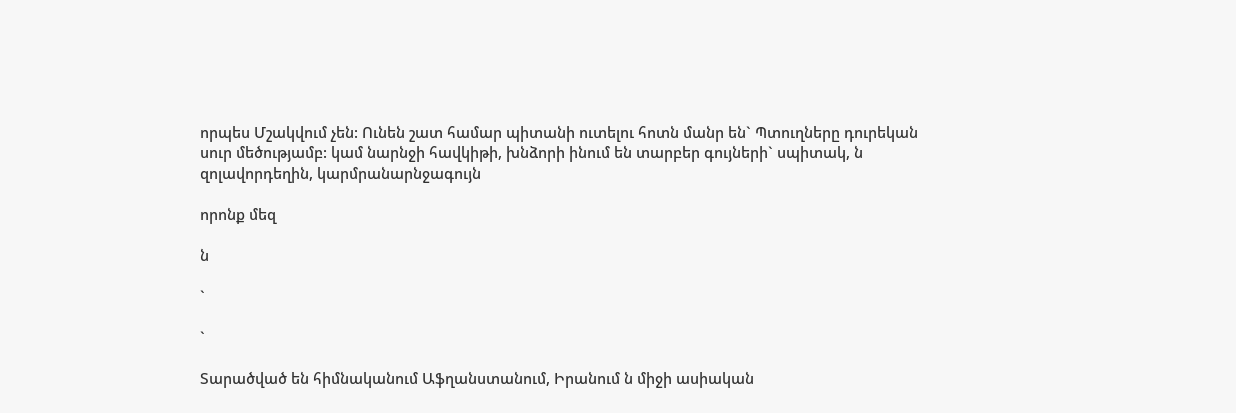որպես Մշակվում չեն: Ունեն շատ համար պիտանի ուտելու հոտն մանր են` Պտուղները դուրեկան սուր մեծությամբ: կամ նարնջի հավկիթի, խնձորի ինում են տարբեր գույների` սպիտակ, ն զոլավորդեղին, կարմրանարնջագույն

որոնք մեզ

ն

`

`

Տարածված են հիմնականում Աֆղանստանում, Իրանում ն միջի ասիական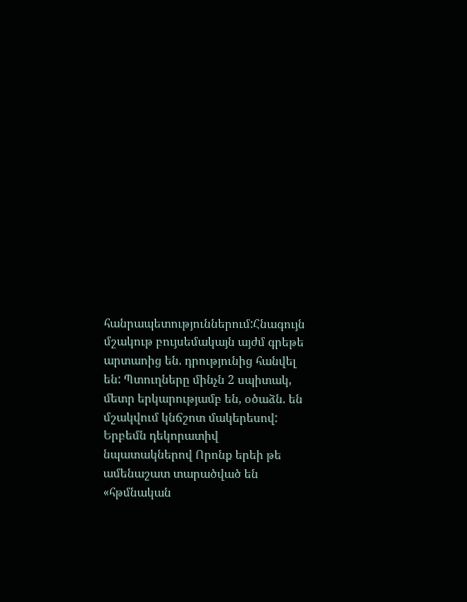հանրապետություններում:Հնագույն մշակութ բույսեմակայն այժմ գրեթե արտաոից են. դրությունից հանվել են: Պտուղները մինչն 2 սպիտակ, մետր երկարությամբ են, օծաձն. են մշակվում կնճշոտ մակերեսով: Երբեմն դեկորատիվ նպատակներով Որոնք երեի թե ամենաշատ տարածված են «հթմնական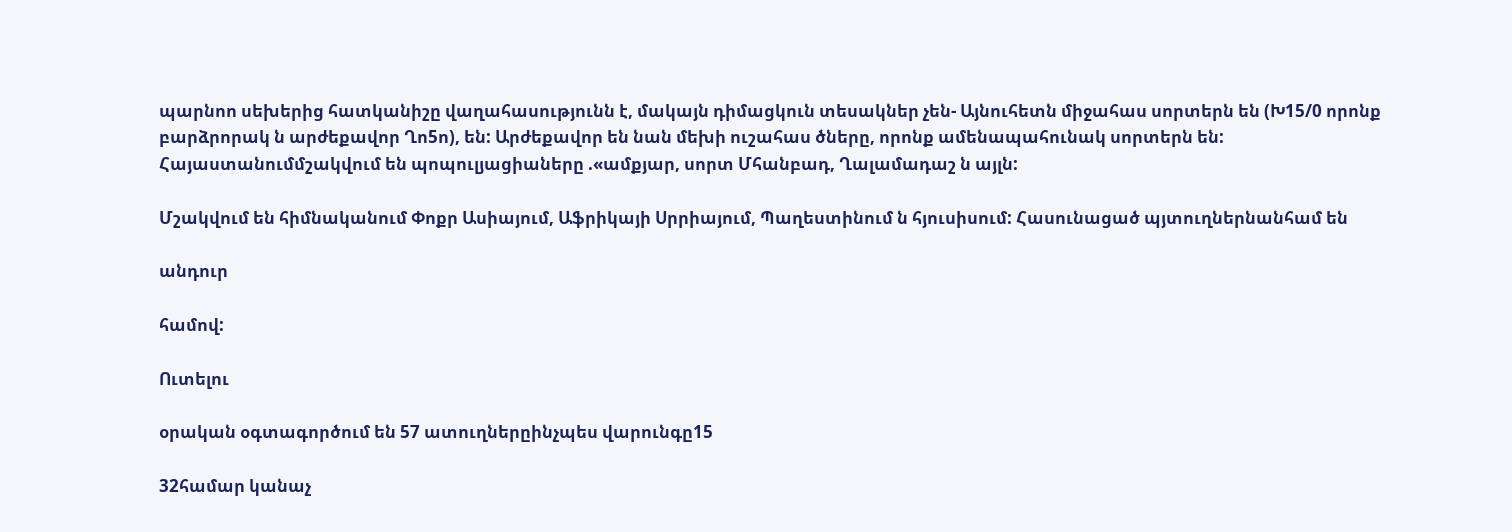պարնոո սեխերից հատկանիշը վաղահասությունն է, մակայն դիմացկուն տեսակներ չեն- Այնուհետն միջահաս սորտերն են (Խ15/0 որոնք բարձրորակ ն արժեքավոր Ղո5ո), են: Արժեքավոր են նան մեխի ուշահաս ծները, որոնք ամենապահունակ սորտերն են: Հայաստանումմշակվում են պոպուլյացիաները .«ամքյար, սորտ Մհանբադ, Ղալամադաշ ն այլն:

Մշակվում են հիմնականում Փոքր Ասիայում, Աֆրիկայի Սրրիայում, Պաղեստինում ն հյուսիսում: Հասունացած պյտուղներնանհամ են

անդուր

համով:

Ուտելու

օրական օգտագործում են 57 ատուղներըինչպես վարունգը15

32համար կանաչ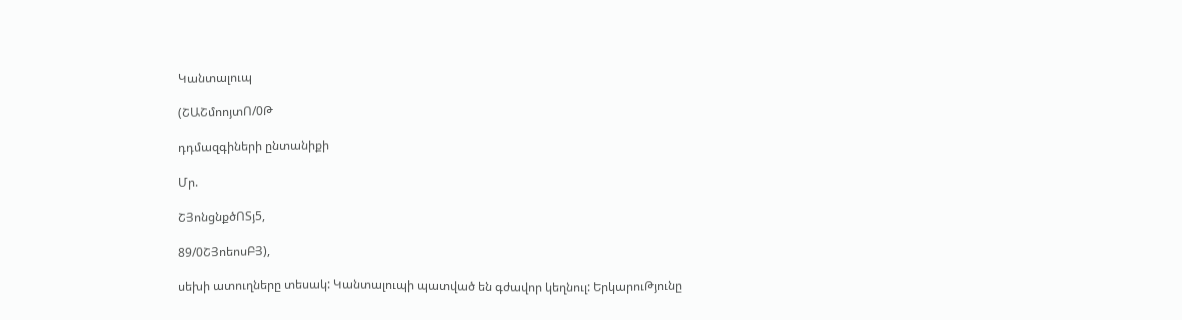Կանտալուպ

(ՇԱՇմոոյտՈ/0Թ

դդմազգիների ընտանիքի

Մր.

ՇՅոնցնքծՈՏյ5,

89/0ՇՅոեոսԲՅ),

սեխի ատուղները տեսակ: Կանտալուպի պատված են գժավոր կեղնուլ: ԵրկարուԹյունը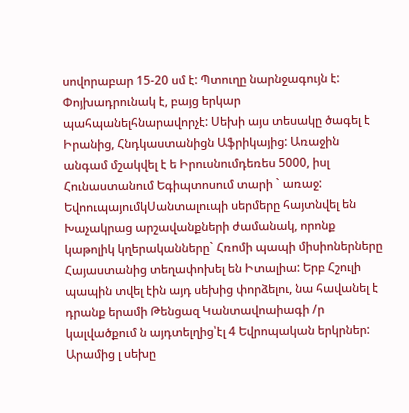սովորաբար 15-20 սմ է: Պտուղը նարնջագույն է: Փոյխադրունակ է, բայց երկար պահպանելհնարավորչէ: Սեխի այս տեսակը ծագել է Իրանից, Հնդկաստանիցն Աֆրիկայից: Առաջին անգամ մշակվել է ե Իրուսնումդեռես 5000, իսլ Հունաստանում Եգիպտոսում տարի ` առաջ: ԵվոուպայումկՍանտալուպի սերմերը հայտնվել են Խաչակրաց արշավանքների ժամանակ, որոնք կաթոլիկ կղերականները` Հռոմի պապի միսիոներները Հայաստանից տեղափոխել են Իտալիա: Երբ Հշուլի պապին տվել էին այդ սեխից փորձելու, նա հավանել է դրանք երամի Թենցազ Կանտավոաիագի /ր կալվածքում ն այդտելղից՝էլ 4 Եվրոպական երկրներ: Արամից լ սեխը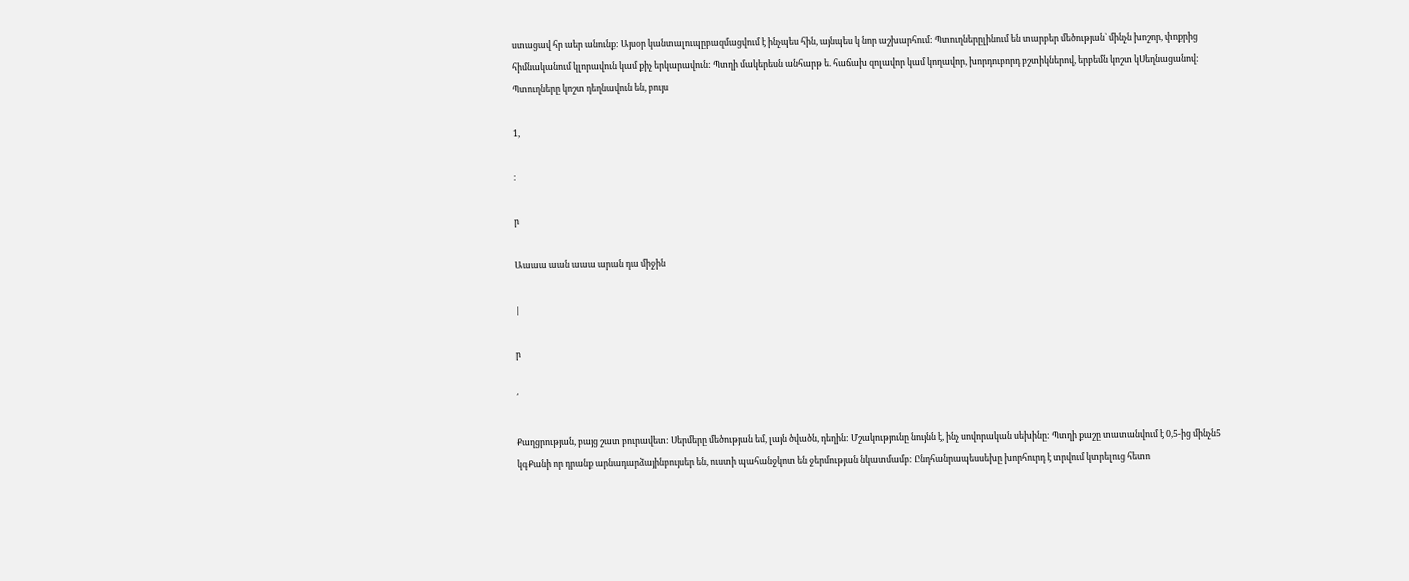ստացավ հր աեր անունք: Այսօր կանտալուպըբազմացվում է ինչպես հին, այնպես կ նոր աշխարհում: Պտուղներըլինում են տարբեր մեծության` մինչն խոշոր, փոքրից հիմնականում կլորավուն կամ քիչ երկարավուն: Պտղի մակերեսն անհարթ ե. հաճախ զոլավոր կամ կողավոր, խորդուբորդ բշտիկներով, երբեմն կոշտ կՍեղնացանով: Պտուղները կոշտ դեղնավուն են, բույս

1,

։

ր

Աաաա աան աաա արան դա միջին

|

ր

՛

Քաղցրության, բայց շատ բուրավետ: Սերմերը մեծության եմ, լայն ծվածն, դեղին: Մշակությունը նույնն է, ինչ սովորական սեխինը: Պտղի քաշը տատանվում է 0,5-ից մինչն5 կգՔանի որ դրանք արնադարձայինբույսեր են, ուստի պահանջկոտ են ջերմության նկատմամբ: Ընդհանրապեսսեխը խորհուրդ է տրվում կտրելուց հետո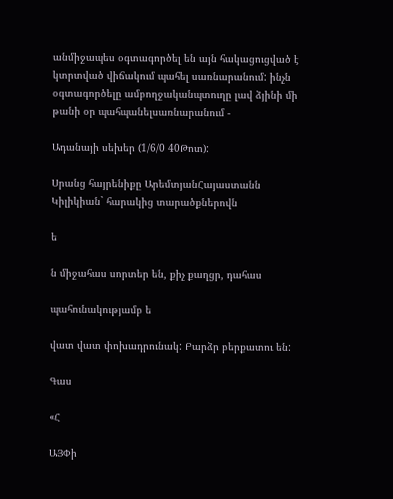անմիջապես օգտագործել են այն հակացուցված է կտրտված վիճակում պահել սառնարանում: ինչն օգտագործելը ամբողջականպտուղը լավ ձյինի մի թանի օր պահպանելսառնարանում -

Ադանայի սեխեր (1/6/0 40Թոտ):

Սրանց հայրենիքը ԱրեմտյանՀայաստանն Կիլիկիան` հարակից տարածքներովն

ե

ն միջահաս սորտեր են, քիչ քաղցր, դահաս

պահունակությամբ ե

վատ վատ փոխադրունակ: Բարձր բերքատու են:

Գաս

«Հ

ԱՅՓի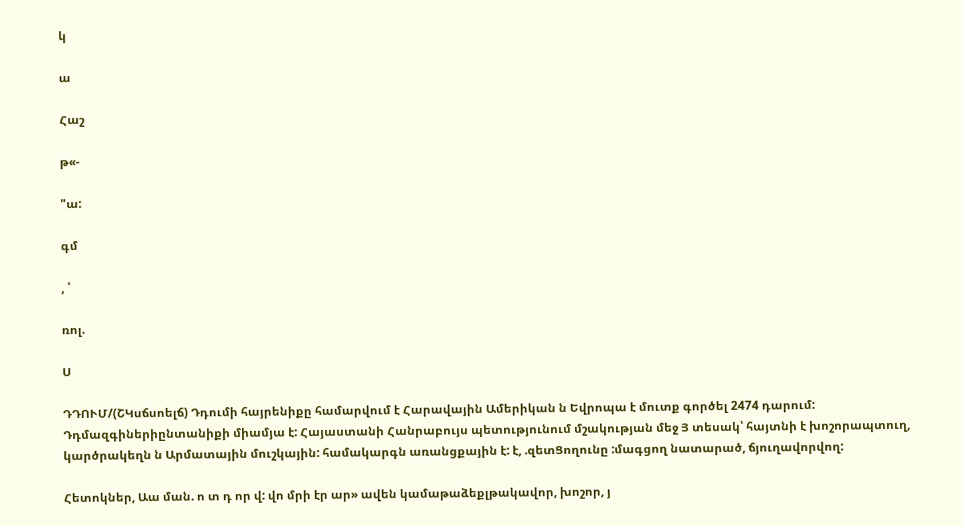կ

ա

Հաշ

թ«-

"ա:

գմ

, ՝

ռոլ.

Ս

ԴԴՈՒՄ/(ՇԿսճսոելճ) Դդումի հայրենիքը համարվում է Հարավային Ամերիկան ն Եվրոպա է մուտք գործել 2474 դարում: Դդմազգիներիընտանիքի միամյա է: Հայաստանի Հանրաբույս պետությունում մշակության մեջ Յ տեսակ՝ հայտնի է խոշորապտուղ, կարծրակեղն ն Արմատային մուշկային: համակարգն առանցքային է: է, .զետՑողունը :մագցող նատարած, ճյուղավորվող:

Հետոկներ, Աա ման. ո տ դ որ վ: վո մրի էր ար» ավեն կամաթաձեքլթակավոր, խոշոր, յ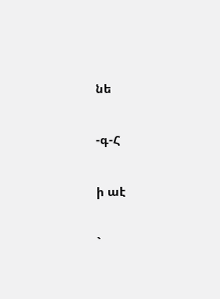նե

-գ-Հ

ի աէ

`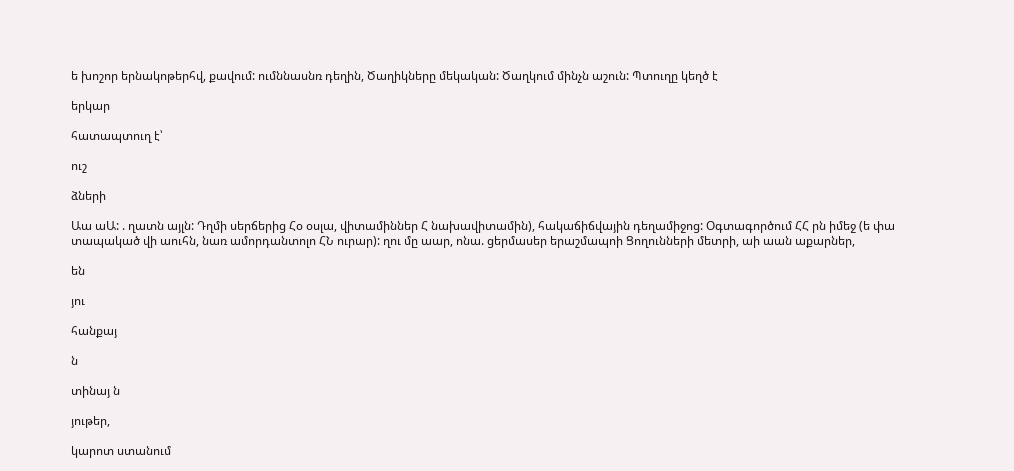ե խոշոր երնակոթերհվ, քավում: ումննասնռ դեղին, Ծաղիկները մեկական: Ծաղկում մինչն աշուն: Պտուղը կեղծ է

երկար

հատապտուղ է՝

ուշ

ձների

Աա աԱ: . ղատն այլն: Դղմի սերճերից Հօ օսլա, վիտամիններ Հ նախավիտամին), հակաճիճվային դեղամիջոց: Օգտագործում ՀՀ րն իմեջ (ե փա տապակած վի աուհն, նառ ամորդանտոլո ՀՆ ուրար): ղու մը աար, ոնա. ցերմասեր երաշմապոի Ցողունների մետրի, աի աան աքարներ,

են

յու

հանքայ

ն

տինայ ն

յութեր,

կարոտ ստանում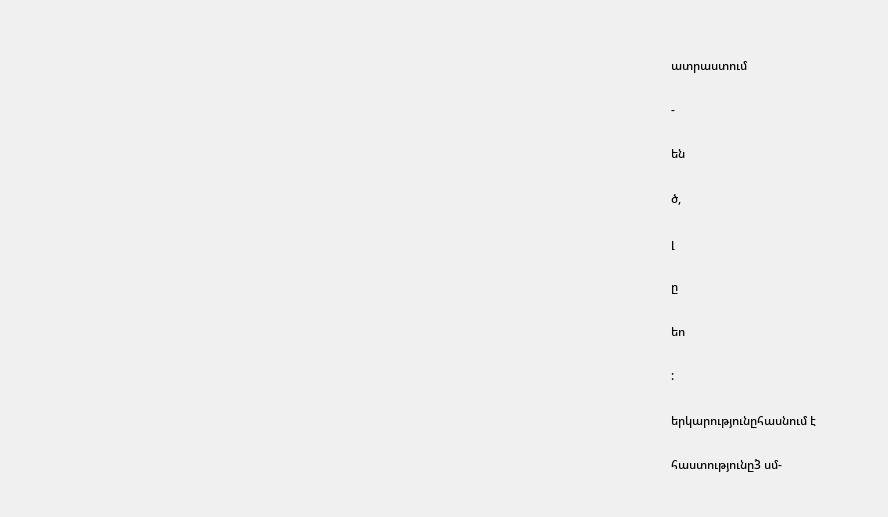ատրաստում

-

են

ծ,

լ

ը

եո

:

երկարությունըհասնում է

հաստությունը3̀ սմ-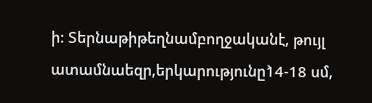ի: Տերնաթիթեղնամբողջականէ, թույլ ատամնաեզր,երկարությունը1̀4-18 սմ,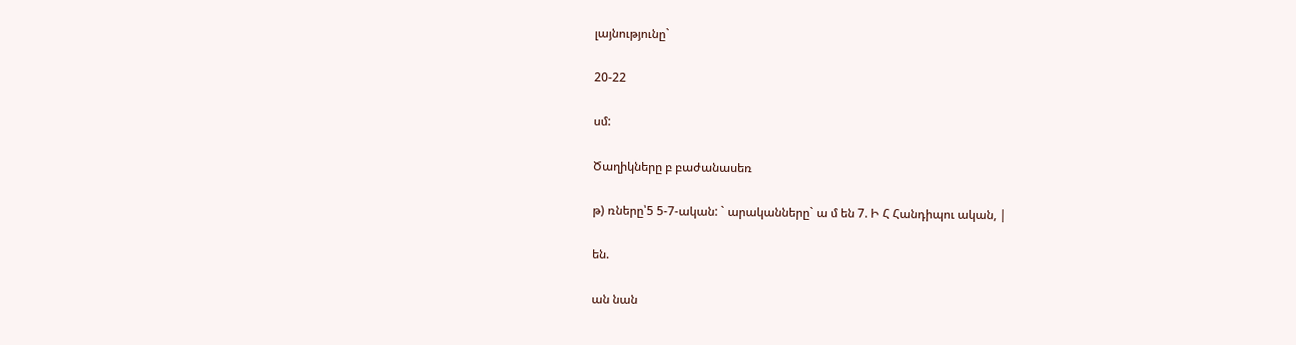լայնությունը`

20-22

սմ:

Ծաղիկները բ բաժանասեռ

թ) ռները՝5 5-7-ական: ` արականները` ա մ են 7. Ի Հ Հանդիպու ական, |

են.

ան նան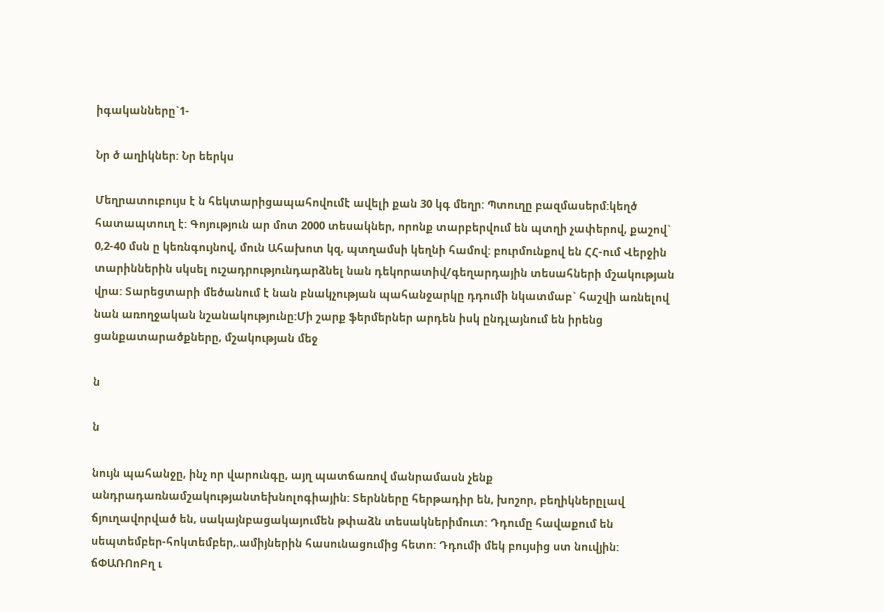իգականները`1-

Նր ծ աղիկներ: Նր եերկս

Մեղրատուբույս է ն հեկտարիցապահովումէ ավելի քան 30 կգ մեղր: Պտուղը բազմասերմ:կեղծ հատապտուղ է: Գոյություն ար մոտ 2000 տեսակներ, որոնք տարբերվում են պտղի չափերով, քաշով` 0,2-40 մսն ը կեռնգույնով, մուն Ահախոտ կզ, պտղամսի կեղնի համով: բուրմունքով են ՀՀ-ում Վերջին տարիններին սկսել ուշադրությունդարձնել նան դեկորատիվ/գեղարդային տեսահների մշակության վրա: Տարեցտարի մեծանում է նան բնակչության պահանջարկը դդումի նկատմաբ` հաշվի առնելով նան առողջական նշանակությունը:Մի շարք ֆերմերներ արդեն իսկ ընդլայնում են իրենց ցանքատարածքները, մշակության մեջ

ն

ն

նույն պահանջը, ինչ որ վարունգը, այղ պատճառով մանրամասն չենք անդրադառնամշակությանտեխնոլոգիային: Տերնները հերթադիր են, խոշոր, բեղիկներըլավ ճյուղավորված են, սակայնբացակայումեն թփաձն տեսակներիմուտ: Դդումը հավաքում են սեպտեմբեր-հոկտեմբեր,.ամիյներին հասունացումից հետո: Դդումի մեկ բույսից ստ նուվյին: ճՓԱՌՈոԲղ ւ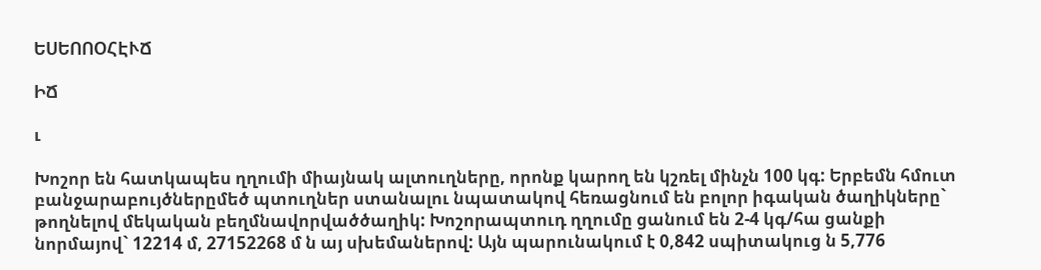ԵՍԵՈՈՕՀԷՒՃ

ԻՃ

ւ

Խոշոր են հատկապես ղղումի միայնակ ալտուղները, որոնք կարող են կշռել մինչն 100 կգ: Երբեմն հմուտ բանջարաբույծներըմեծ պտուղներ ստանալու նպատակով հեռացնում են բոլոր իգական ծաղիկները` թողնելով մեկական բեղմնավորվածծաղիկ: Խոշորապտուդ ղղումը ցանում են 2-4 կգ/հա ցանքի նորմայով` 12214 մ, 27152268 մ ն այ սխեմաներով: Այն պարունակում է 0,842 սպիտակուց ն 5,776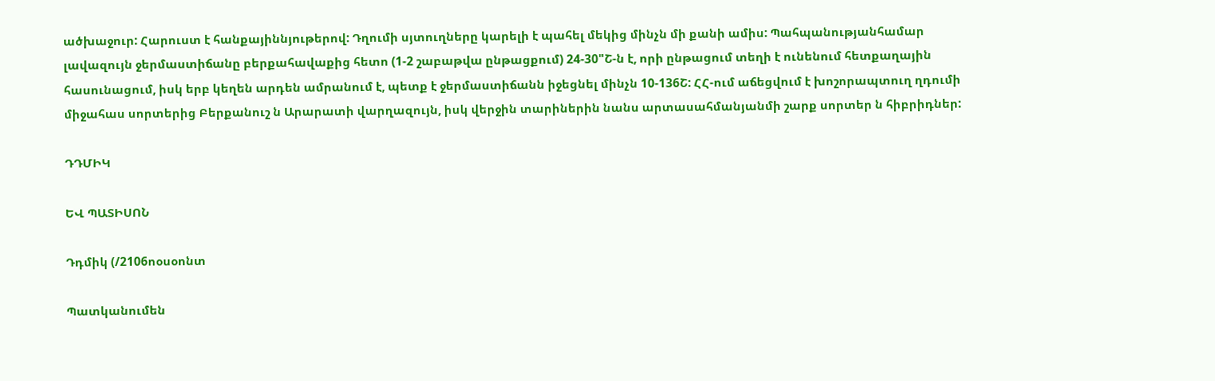ածխաջուր: Հարուստ է հանքայիննյութերով: Դղումի սյտուղները կարելի է պահել մեկից մինչն մի քանի ամիս: Պահպանությանհամար լավազույն ջերմաստիճանը բերքահավաքից հետո (1-2 շաբաթվա ընթացքում) 24-30"Շ-ն է, որի ընթացում տեղի է ունենում հետքաղային հասունացում, իսկ երբ կեղեն արդեն ամրանում է, պետք է ջերմաստիճանն իջեցնել մինչն 10-136Շ: ՀՀ-ում աճեցվում է խոշորապտուղ ղդումի միջահաս սորտերից Բերքանուշ ն Արարատի վարղազույն, իսկ վերջին տարիներին նանս արտասահմանյանմի շարք սորտեր ն հիբրիդներ:

ԴԴՄԻԿ

ԵՎ ՊԱՏԻՍՈՆ

Դդմիկ (/2106ոօսօոնտ

Պատկանումեն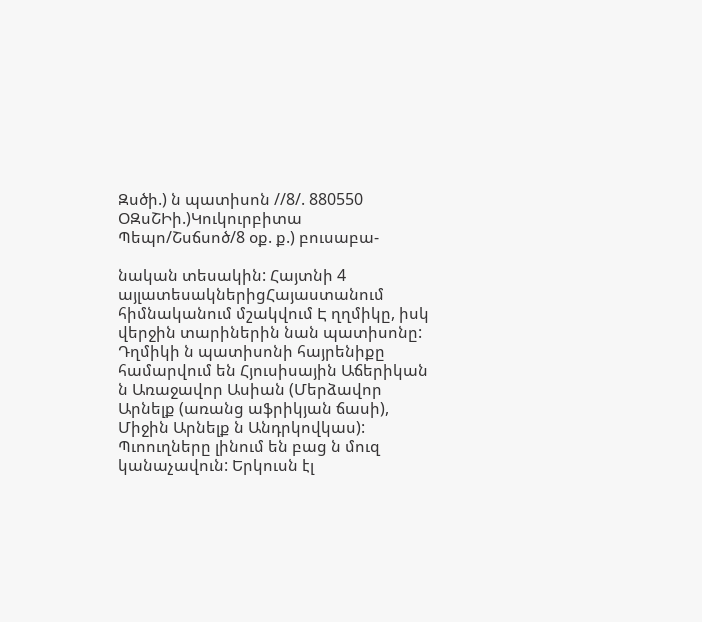Զսծի.) ն պատիսոն //8/. 880550 ՕԶսՇԻի.)Կուկուրբիտա Պեպո/Շսճսոծ/8 օք. ք.) բուսաբա-

նական տեսակին: Հայտնի 4 այլատեսակներիցՀայաստանում հիմնականում մշակվում Է ղղմիկը, իսկ վերջին տարիներին նան պատիսոնը: Դղմիկի ն պատիսոնի հայրենիքը համարվում են Հյուսիսային Աճերիկան ն Առաջավոր Ասիան (Մերձավոր Արնելք (առանց աֆրիկյան ճասի), Միջին Արնելք ն Անդրկովկաս): Պւոուղները լինում են բաց ն մուզ կանաչավուն: Երկուսն էլ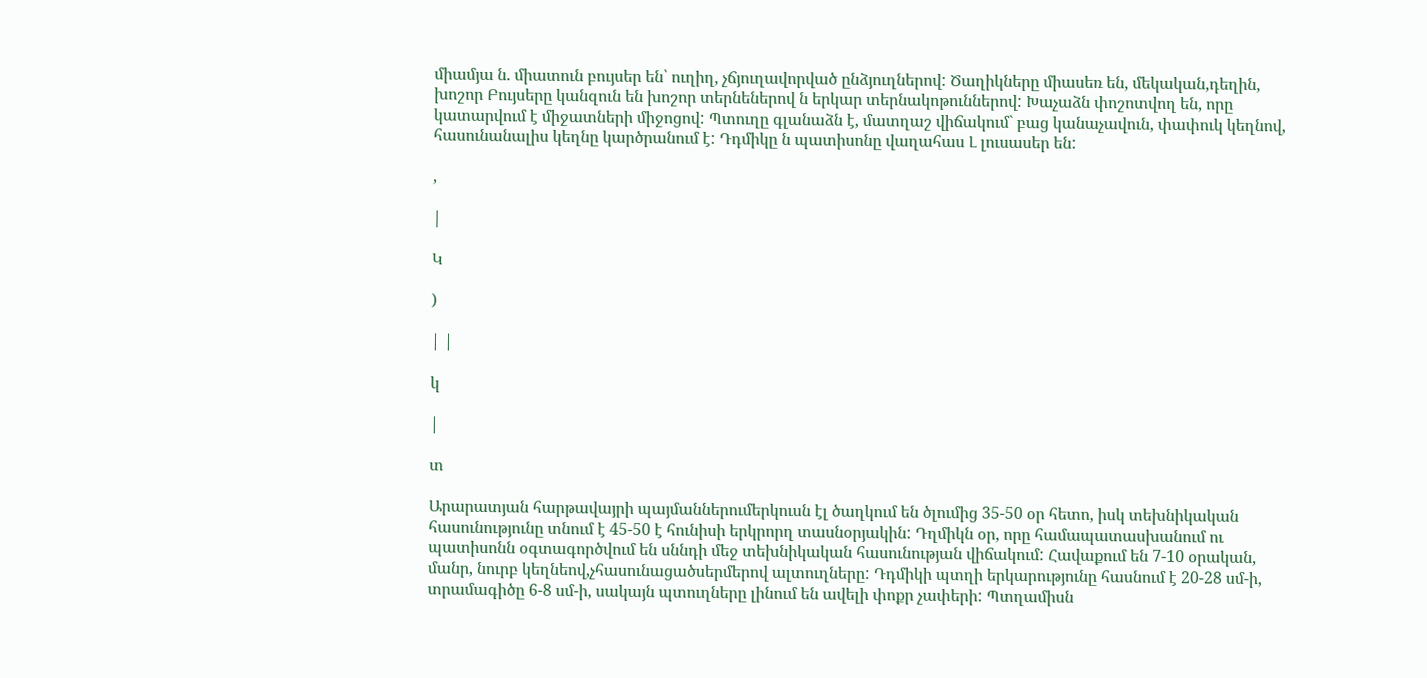միամյա ն. միատուն բույսեր են՝ ուղիղ, չճյուղավորված ընձյուղներով: Ծաղիկները միասեռ են, մեկական,դեղին, խոշոր Բույսերը կանզուն են խոշոր տերնեներով ն երկար տերնակոթուններով: Խաչաձն փոշոտվող են, որը կատարվում է միջատների միջոցով: Պտուղը գլանաձն է, մատղաշ վիճակում` բաց կանաչավուն, փափուկ կեղնով, հասունանալիս կեղնը կարծրանում է: Դդմիկը ն պատիսոնը վաղահաս Լ լուսասեր են:

,

|

Կ

)

| |

կ

|

տ

Արարատյան հարթավայրի պայմաններումերկուսն էլ ծաղկում են ծլումից 35-50 օր հետո, իսկ տեխնիկական հասունությունը տնում է 45-50 է հունիսի երկրորղ տասնօրյակին: Դղմիկն օր, որը համապատասխանում ու պատիսոնն օգտագործվում են սննդի մեջ տեխնիկական հասունության վիճակում: Հավաքում են 7-10 օրական, մանր, նուրբ կեղնեով,չհասունացածսերմերով ալտուղները: Դդմիկի պտղի երկարությունը հասնում է 20-28 սմ-ի, տրամագիծը 6-8 սմ-ի, սակայն պտուղները լինում են ավելի փոքր չափերի: Պտղամիսն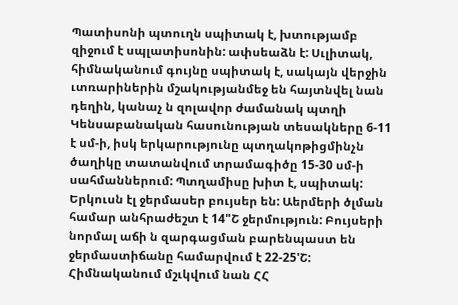Պատիսոնի պտուղն սպիտակ է, խտությամբ զիջում է սպլատիսոնին: ափսեաձն է: Սւլիտակ, հիմնականում գույնը սպիտակ է, սակայն վերջին ւտռարիներին մշակությանմեջ են հայտնվել նան դեղին, կանաչ ն զոլավոր ժամանակ պտղի Կենսաբանական հասունության տեսակները 6-11 է սմ-ի, իսկ երկարությունը պտղակոթիցմինչն ծաղիկը տատանվում տրամագիծը 15-30 սմ-ի սահմաններում: Պտղամիսը խիտ է, սպիտակ: Երկուսն էլ ջերմասեր բույսեր են: Աերմերի ծլման համար անհրաժեշտ է 14"Շ ջերմություն: Բույսերի նորմալ աճի ն զարգացման բարենպաստ են ջերմաստիճանը համարվում է 22-25'Շ: Հիմնականում մշւկվում նան ՀՀ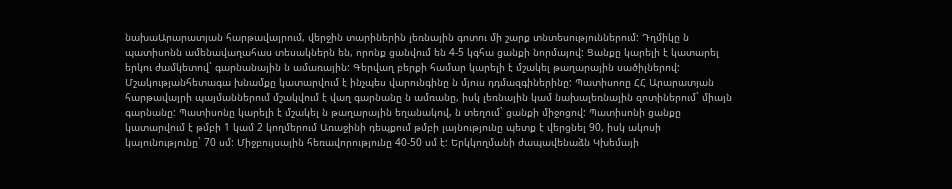նախաԱրարատյան հարթավայրում, վերջին տարիներին լեռնային գոտու մի շարք տնտեսություններում: Դղմիկը ն պատիսոնն ամենավաղահաս տեսակներն են, որոնք ցանվում են 4-5 կգհա ցանքի նորմայով: Ցանքը կարելի է կատարել երկու ժամկետով` գարնանային ն ամառային: Գերվաղ բերքի համար կարելի է մշակել թաղարային սածիլներով: Մշակությանհետագա խնամքը կատարվում է ինչպես վարունգինը ն մյուս դդմազգիներինը: Պատիսոոը ՀՀ Արարատյան հարթավայրի պայմաններում մշակվում է վաղ գարնանը ն ամռանը, իսկ լեռնային կամ նախալեռնային զոտիներում` միայն գարնանը: Պատիսոնը կարելի է մշակել ն թաղարային եղանակով, ն տեղում` ցանքի միջոցով: Պատիսոնի ցանքը կատարվում է թմբի 1 կամ 2 կողմերում Առաջինի դեպքում թմբի լայնությունը պետք է վերցնել 90, իսկ ակոսի կայունությունը` 70 սմ: Միջբույսային հեռավորությունը 40-50 սմ է: Երկկողմանի ժապավենաձն Կխեմայի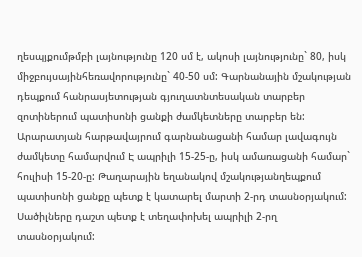ղեսպյքումթմբի լայնությունը 120 սմ է, ակոսի լայնությունը` 80, իսկ միջբույսայինհեռավորությունը` 40-50 սմ: Գարնանային մշակության դեպքում հանրասյետության գյուղատնտեսական տարբեր զոտիներում պատիսոնի ցանքի ժամկետները տարբեր են: Արարատյան հարթավայրում գարնանացանի համար լավագույն ժամկետը համարվում Է ապրիլի 15-25-ը, իսկ ամառացանի համար` հուլիսի 15-20-ը: Թաղարային եղանակով մշակությանղեպքում պատիսոնի ցանքը պետք է կատարել մարտի 2-րդ տասնօրյակում: Սածիլները դաշտ պետք է տեղափոխել ապրիլի 2-րղ տասնօրյակում: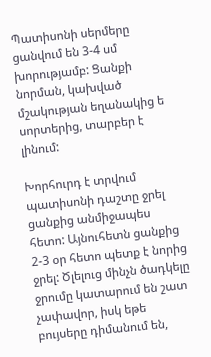Պատիսոնի սերմերը ցանվում են 3-4 սմ խորությամբ: Ցանքի նորման, կախված մշակության եղանակից ե սորտերից, տարբեր է լինում:

Խորհուրդ է տրվում պատիսոնի դաշտը ջրել ցանքից անմիջապես հետո: Այնուհետն ցանքից 2-3 օր հետո պետք է նորից ջրել: Ծլելուց մինչն ծադկելը ջրումը կատարում են շատ չափավոր, իսկ եթե բույսերը դիմանում են,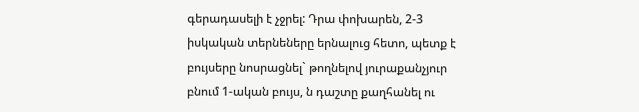գերադասելի է չջրել: Դրա փոխարեն, 2-3 իսկական տերնեները երնալուց հետո, պետք է բույսերը նոսրացնել` թողնելով յուրաքանչյուր բնում 1-ական բույս, ն դաշտը քաղհանել ու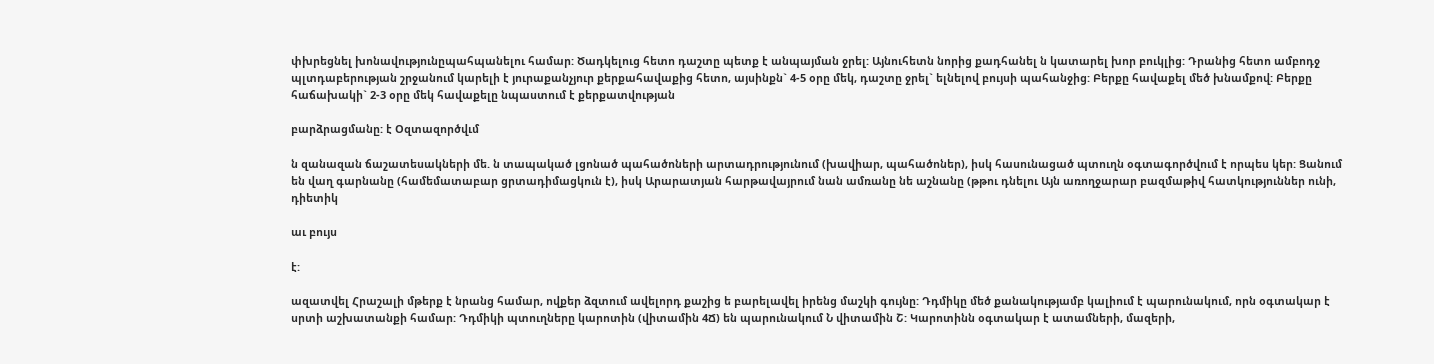փխրեցնել խոնավությունըպահպանելու համար: Ծադկելուց հետո դաշտը պետք է անպայման ջրել: Այնուհետն նորից քադհանել ն կատարել խոր բուկլից: Դրանից հետո ամբոդջ պլտդաբերության շրջանում կարելի է յուրաքանչյուր քերքահավաքից հետո, այսինքն` 4-5 օրը մեկ, դաշտը ջրել` ելնելով բույսի պահանջից: Բերքը հավաքել մեծ խնամքով: Բերքը հաճախակի` 2-3 օրը մեկ հավաքելը նպաստում է քերքատվության

բարձրացմանը: է Օզտազործվւմ

ն զանազան ճաշատեսակների մե. ն տապակած լցոնած պահածոների արտադրությունում (խավիար, պահածոներ), իսկ հասունացած պտուղն օգտագործվում է որպես կեր: Ցանում են վաղ գարնանը (համեմատաբար ցրտադիմացկուն է), իսկ Արարատյան հարթավայրում նան ամռանը նե աշնանը (թթու դնելու Այն առողջարար բազմաթիվ հատկություններ ունի, դիետիկ

աւ բույս

է:

ազատվել Հրաշալի մթերք է նրանց համար, ովքեր ձզտում ավելորդ քաշից ե բարելավել իրենց մաշկի գույնը: Դդմիկը մեծ քանակությամբ կալիում է պարունակում, որն օգտակար է սրտի աշխատանքի համար: Դդմիկի պտուղները կարոտին (վիտամին 4Ճ) են պարունակում Ն վիտամին Շ: Կարոտինն օգտակար է ատամների, մազերի,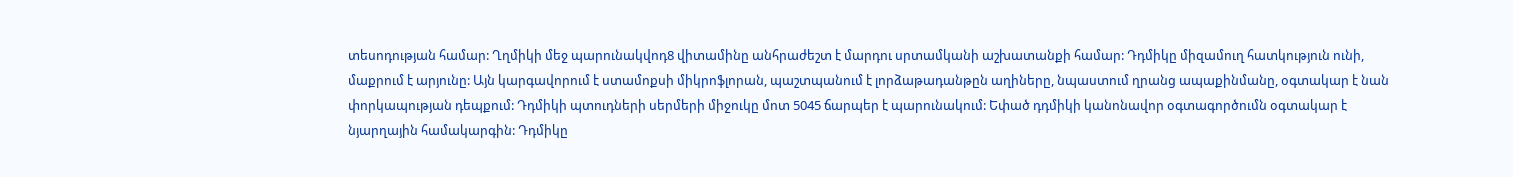տեսոդության համար: Ղղմիկի մեջ պարունակվոդ8 վիտամինը անհրաժեշտ է մարդու սրտամկանի աշխատանքի համար: Դդմիկը միզամուղ հատկություն ունի, մաքրում է արյունը: Այն կարգավորում է ստամոքսի միկրոֆլորան, պաշտպանում է լորձաթադանթըն աղիները, նպաստում ղրանց ապաքինմանը, օգտակար է նան փորկապության դեպքում: Դդմիկի պտուդների սերմերի միջուկը մոտ 5045 ճարպեր է պարունակում: Եփած դդմիկի կանոնավոր օգտագործումն օգտակար է նյարղային համակարգին: Դդմիկը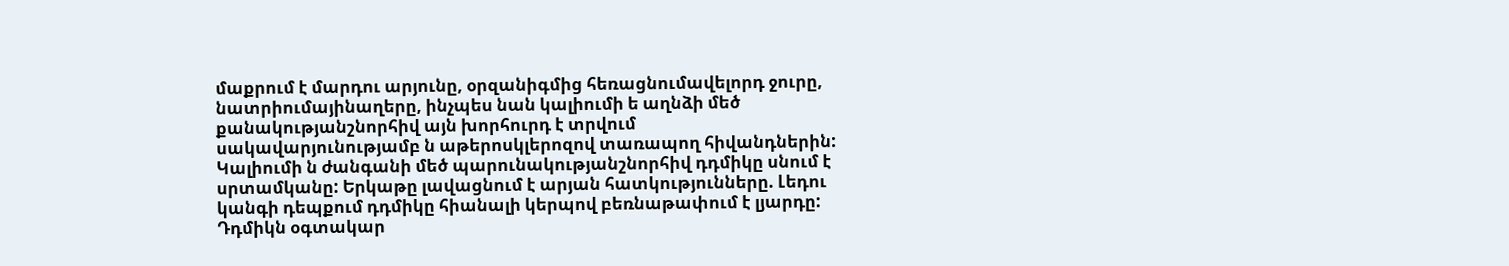մաքրում է մարդու արյունը, օրզանիգմից հեռացնումավելորդ ջուրը, նատրիումայինաղերը, ինչպես նան կալիումի ե աղնձի մեծ քանակությանշնորհիվ այն խորհուրդ է տրվում սակավարյունությամբ ն աթերոսկլերոզով տառապող հիվանդներին: Կալիումի ն ժանգանի մեծ պարունակությանշնորհիվ դդմիկը սնում է սրտամկանը: Երկաթը լավացնում է արյան հատկությունները. Լեդու կանգի դեպքում դդմիկը հիանալի կերպով բեռնաթափում է լյարդը: Դդմիկն օգտակար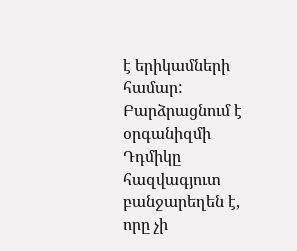է երիկամների համար: Բարձրացնում է օրգանիզմի Դդմիկը հազվագյուտ բանջարեղեն է, որը չի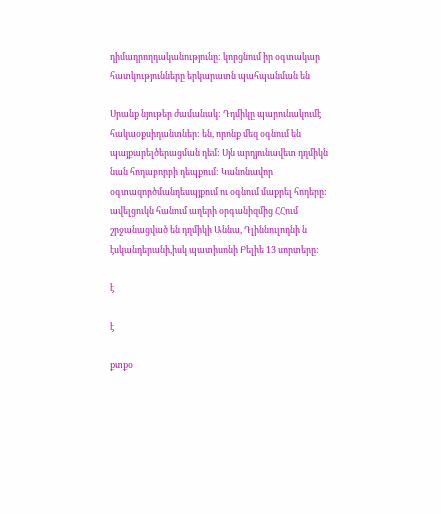դիմադրողդականությունը: կորցնում իր օգտակար հատկությունները երկարատն պահպանման են

Սրանք նյութեր ժամանակ: Դդմիկը պարունակումէ հակաօքսիդանտներ: են, որոնք մեզ օգնում են պայքարելծերացման դեմ: Սյն արդյունավետ դղմիկն նան հոդաբորբի դեպքում: Կանոնավոր օգտազործմանդեսպյքում ու օգնում մաքրել հոդերը: ավելցուկն հանում աղերի օրգանիզմից ՀՀում շրջանացված են դղմիկի Աննա, Դլիննուլոդնի ն էսկանդերանի,իսկ պատիսոնի Բելիե 13 սորտերը:

է

է

քտքօ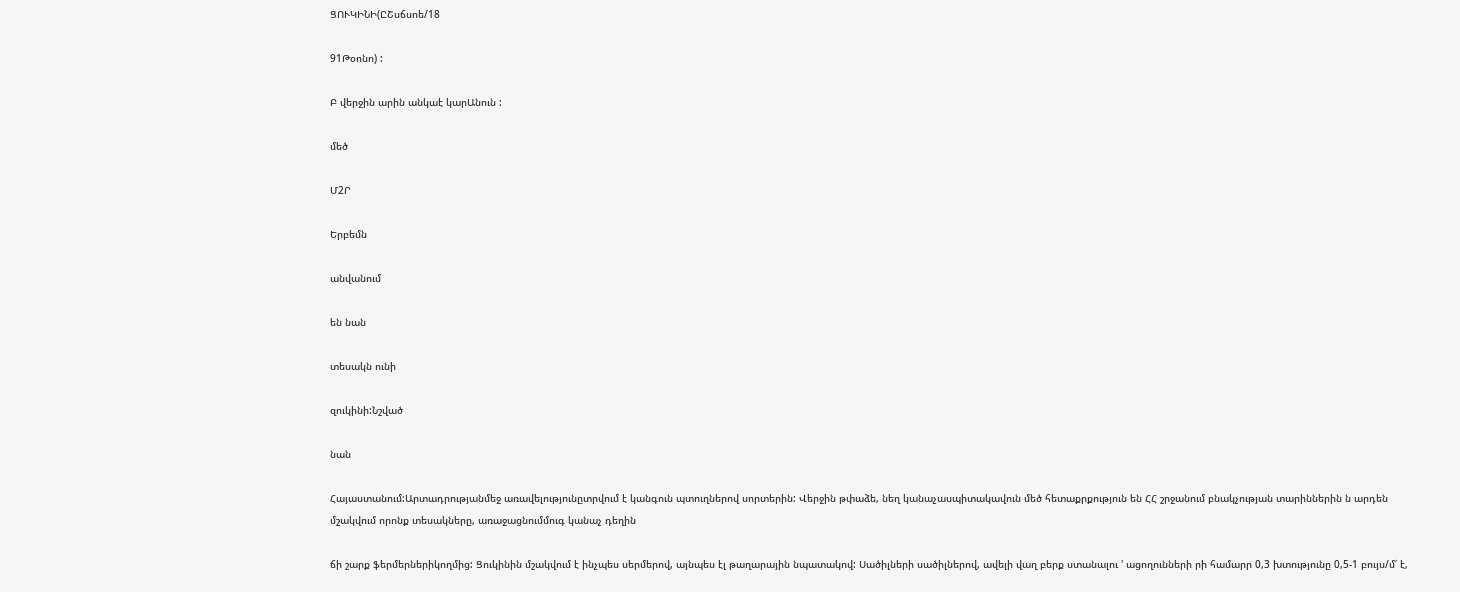ՑՈՒԿԻՆԻ(ԸՇսճսոե/18

91Թօոնո) :

Բ վերջին արին անկաէ կարԱնուն :

մեծ

Մ2Ր

Երբեմն

անվանում

են նան

տեսակն ունի

զուկինի:Նշված

նան

Հայաստանում:Արտադրությանմեջ առավելությունըտրվում է կանգուն պտուղներով սորտերին: Վերջին թփաձե, նեղ կանաչասպիտակավուն մեծ հետաքրքություն են ՀՀ շրջանում բնակչության տարիններին ն արդեն մշակվում որոնք տեսակները, առաջացնումմուգ կանաչ դեղին

ճի շարք ֆերմերներիկողմից: Ցուկինին մշակվում է ինչպես սերմերով, այնպես էլ թաղարային նպատակով: Սածիլների սածիլներով, ավելի վաղ բերք ստանալու ' ացողունների րի համարր 0,3 խտությունը 0,5-1 բույս/մ՛ է,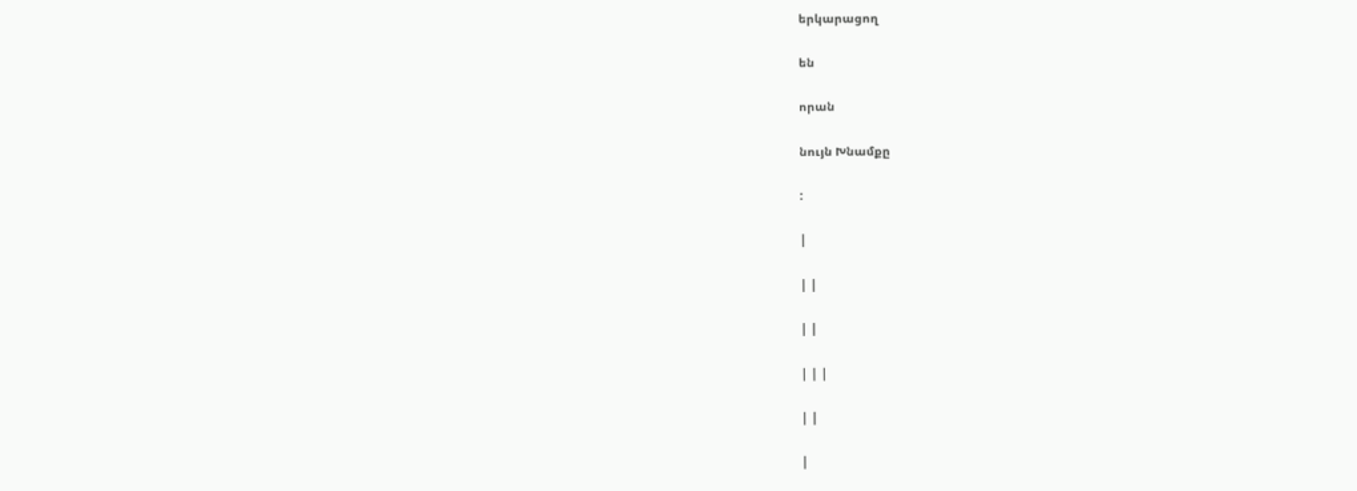երկարացող

են

որան

նույն Խնամքը

:

|

| |

| |

| | |

| |

|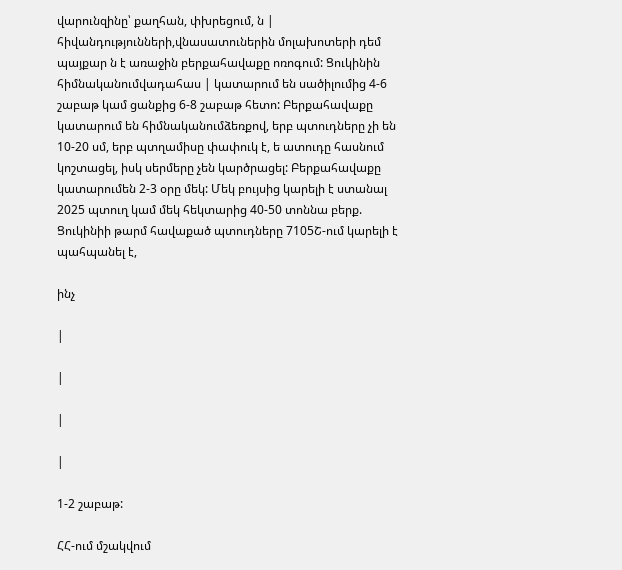վարունզինը՝ քաղհան, փխրեցում, ն | հիվանդությունների,վնասատուներին մոլախոտերի դեմ պայքար ն է առաջին բերքահավաքը ոռոգում: Ցուկինին հիմնականումվադահաս | կատարում են սածիլումից 4-6 շաբաթ կամ ցանքից 6-8 շաբաթ հետո: Բերքահավաքը կատարում են հիմնականումձեռքով, երբ պտուդները չի են 10-20 սմ, երբ պտղամիսը փափուկ է, ե ատուդը հասնում կոշտացել, իսկ սերմերը չեն կարծրացել: Բերքահավաքը կատարումեն 2-3 օրը մեկ: Մեկ բույսից կարելի է ստանալ 2025 պտուղ կամ մեկ հեկտարից 40-50 տոննա բերք. Ցուկինիի թարմ հավաքած պտուդները 7105Շ-ում կարելի է պահպանել է,

ինչ

|

|

|

|

1-2 շաբաթ:

ՀՀ-ում մշակվում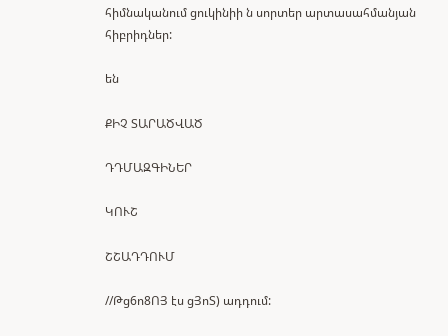հիմնականում ցուկինիի ն սորտեր արտասահմանյան հիբրիդներ:

են

ՔԻՉ ՏԱՐԱԾՎԱԾ

ԴԴՄԱԶԳԻՆԵՐ

ԿՈՒՇ

ՇՇԱԴԴՈՒՄ

//Թց6ո8ՈՅ էս ցՅոՏ) ադդում: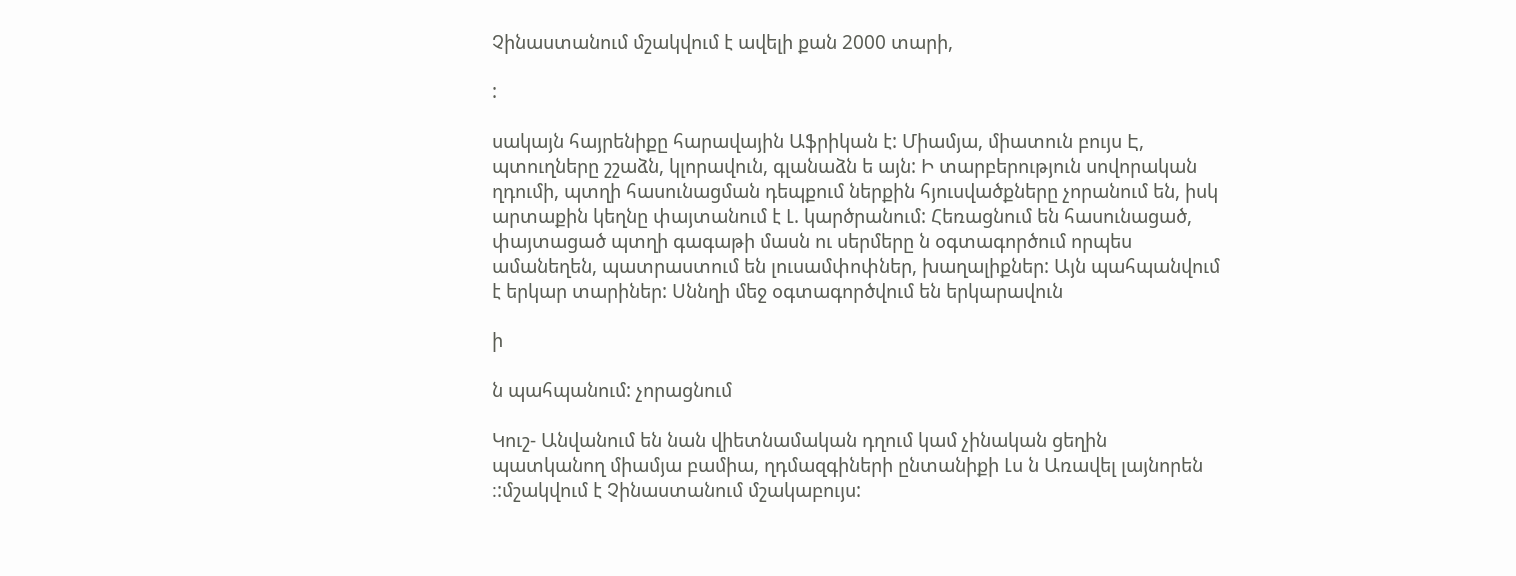Չինաստանում մշակվում է ավելի քան 2000 տարի,

:

սակայն հայրենիքը հարավային Աֆրիկան է: Միամյա, միատուն բույս Է, պտուղները շշաձն, կլորավուն, գլանաձն ե այն: Ի տարբերություն սովորական ղդումի, պտղի հասունացման դեպքում ներքին հյուսվածքները չորանում են, իսկ արտաքին կեղնը փայտանում է Լ. կարծրանում: Հեռացնում են հասունացած, փայտացած պտղի գագաթի մասն ու սերմերը ն օգտագործում որպես ամանեղեն, պատրաստում են լուսամփոփներ, խաղալիքներ: Այն պահպանվում է երկար տարիներ: Սննղի մեջ օգտագործվում են երկարավուն

ի

ն պահպանում: չորացնում

Կուշ- Անվանում են նան վիետնամական դղում կամ չինական ցեղին պատկանող միամյա բամիա, ղդմազգիների ընտանիքի Լս ն Առավել լայնորեն ։:մշակվում է Չինաստանում մշակաբույս: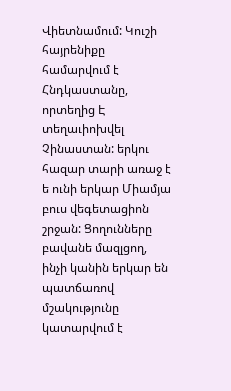Վիետնամում: Կուշի հայրենիքը համարվում է Հնդկաստանը, որտեղից Է տեղաւիոխվել Չինաստան: երկու հազար տարի առաջ է ե ունի երկար Միամյա բուս վեգետացիոն շրջան: Ցողունները բավանե մազլցող, ինչի կանին երկար են պատճառով մշակությունը կատարվում է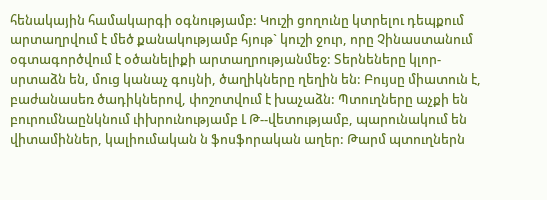հենակային համակարգի օգնությամբ: Կուշի ցողունը կտրելու դեպքում արտաղրվում է մեծ քանակությամբ հյութ` կուշի ջուր, որը Չինաստանում օգտագործվում է օծանելիքի արտաղրությանմեջ: Տերնեները կլոր-սրտաձն են, մուց կանաչ գույնի, ծաղիկները ղեղին են: Բույսը միատուն է, բաժանասեռ ծադիկներով, փոշոտվում է խաչաձն: Պտուղները աչքի են բուրումնաընկնում ւիխրունությամբ Լ Թ--վետությամբ, պարունակում են վիտամիններ, կալիումական ն ֆոսֆորական աղեր: Թարմ պտուղներն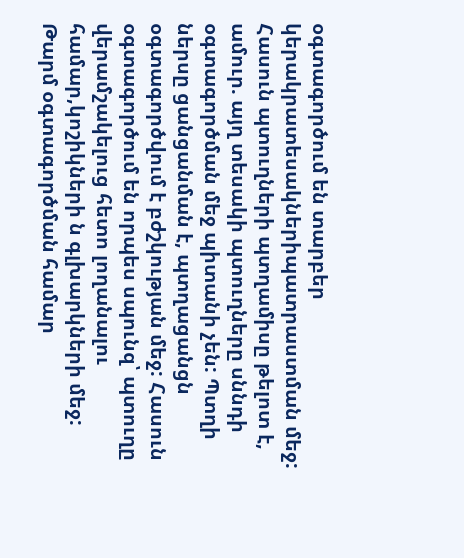օգտագործում են տարբեր կերակրատեսակներիպատրաստման մեջ: Հասուն պտուղների պտղամիսը թելոտ է, ամուր. այղ տեսակի պտուղները սննդի օգտագործման մեջ պիտանի չեն: Պտղի ներսը ցանցանման է, պտղացանցն օգտագործվում է բժշկության մեջ: Հասուն օգտագործում են որպես սպունզ՝ պտուղը վերամշակելուց հետո լողանալու համար,կոշիկների ն գլխարկների մեջ: Թարմ օգտագործման համար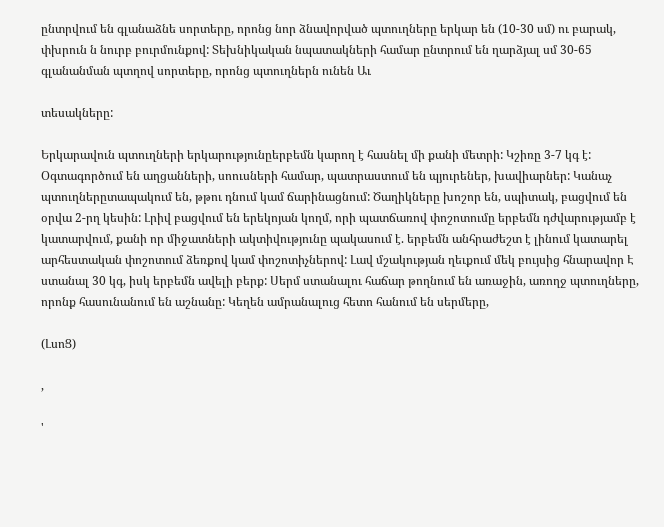ընտրվում են գլանաձնե սորտերը, որոնց նոր ձնավորված պտուղները երկար են (10-30 սմ) ու բարակ, փխրուն ն նուրբ բուրմունքով: Տեխնիկական նպատակների համար ընտրում են ղարձյալ սմ 30-65 գլանանման պտղով սորտերը, որոնց պտուղներն ունեն Աւ

տեսակները:

Երկարավուն պտուղների երկարությունըերբեմն կարող է հասնել մի քանի մետրի: Կշիռը 3-7 կգ է: Օգտագործում են աղցանների, սոուսների համար, պատրաստում են պյուրեներ, խավիարներ: Կանաչ պտուղներըտապակում են, թթու դնում կամ ճարինացնում: Ծաղիկները խոշոր են, սպիտակ, բացվում են օրվա 2-րղ կեսին: Լրիվ բացվում են երեկոյան կողմ, որի պատճառով փոշոտումը երբեմն դժվարությամբ է կատարվում, քանի որ միջատների ակտիվությունը պակասում է. երբեմն անհրաժեշտ է լինում կատարել արհեստական փոշոտում ձեռքով կամ փոշոտիչներով: Լավ մշակության ղեւքում մեկ բույսից հնարավոր Է ստանալ 30 կգ, իսկ երբեմն ավելի բերք: Սերմ ստանալու հաճար թողնում են առաջին, առողջ պտուղները, որոնք հասունանում են աշնանը: Կեղեն ամրանալուց հետո հանում են սերմերը,

(ԼսոՑ)

,

'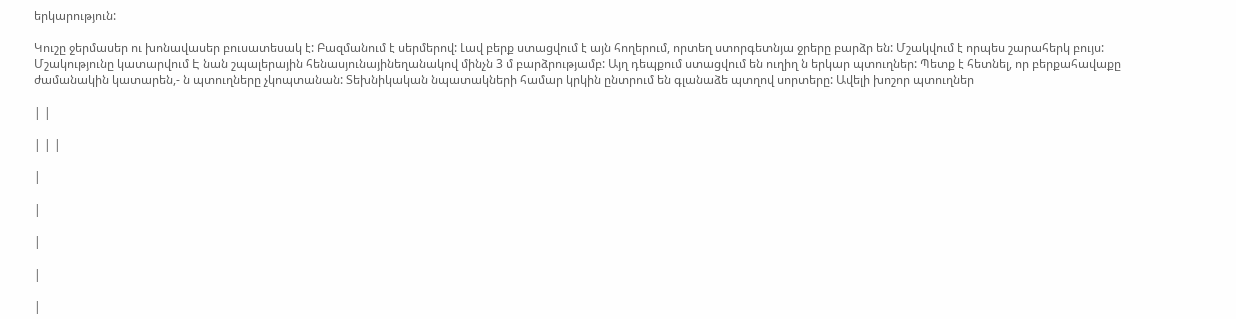երկարություն:

Կուշը ջերմասեր ու խոնավասեր բուսատեսակ է: Բազմանում է սերմերով: Լավ բերք ստացվում է այն հողերում, որտեղ ստորգետնյա ջրերը բարձր են: Մշակվում է որպես շարահերկ բույս: Մշակությունը կատարվում Է նան շպալերային հենասյունայինեղանակով մինչն 3 մ բարձրությամբ: Այղ դեպքում ստացվում են ուղիղ ն երկար պտուղներ: Պետք է հետնել, որ բերքահավաքը ժամանակին կատարեն,- ն պտուղները չկոպտանան: Տեխնիկական նպատակների համար կրկին ընտրում են գլանաձե պտղով սորտերը: Ավելի խոշոր պտուղներ

| |

| | |

|

|

|

|

|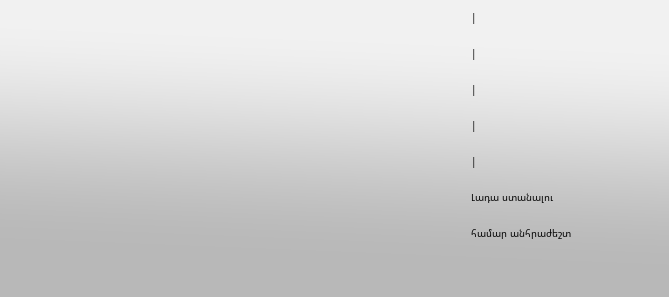|

|

|

|

|

Լադա ստանալու

համար անհրաժեշտ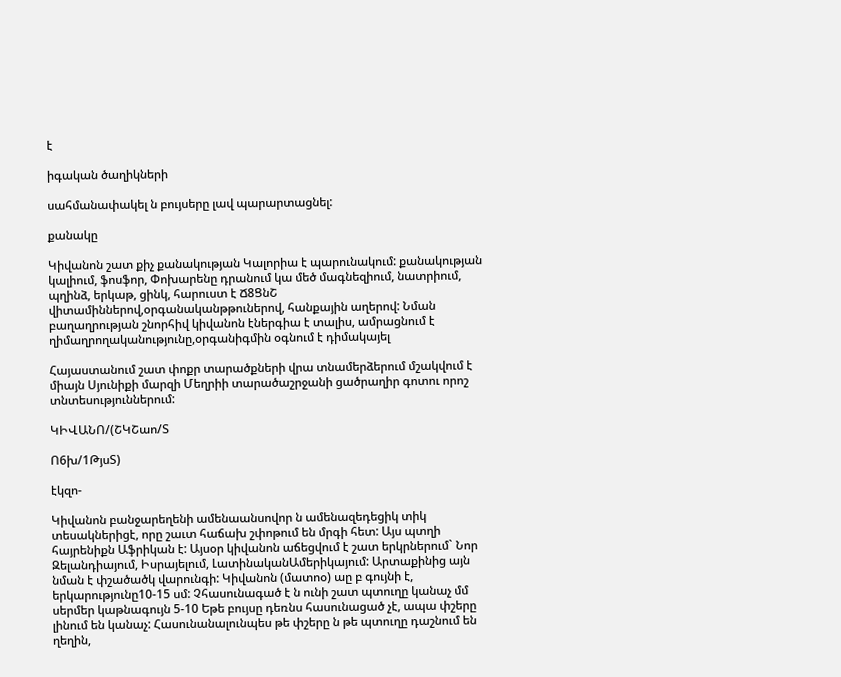է

իգական ծաղիկների

սահմանափակել ն բույսերը լավ պարարտացնել:

քանակը

Կիվանոն շատ քիչ քանակության Կալորիա է պարունակում: քանակության կալիում, ֆոսֆոր, Փոխարենը դրանում կա մեծ մագնեզիում, նատրիում, պղինձ, երկաթ, ցինկ, հարուստ է Ճ8ՑնՇ վիտամիններով,օրգանականթթուներով, հանքային աղերով: Նման բաղաղրության շնորհիվ կիվանոն էներգիա է տալիս, ամրացնում է ղիմաղրողականությունը,օրգանիգմին օգնում է դիմակայել

Հայաստանում շատ փոքր տարածքների վրա տնամերձերում մշակվում է միայն Սյունիքի մարզի Մեղրիի տարածաշրջանի ցածրաղիր գոտու որոշ տնտեսություններում:

ԿԻՎԱՆՈ/(ՇԿՇաո/Տ

Ո6խ/1ԹյսՏ)

էկզո-

Կիվանոն բանջարեղենի ամենաանսովոր ն ամենազեդեցիկ տիկ տեսակներիցէ, որը շաւտ հաճախ շփոթում են մրգի հետ: Այս պտղի հայրենիքն Աֆրիկան է: Այսօր կիվանոն աճեցվում է շատ երկրներում` Նոր Զելանդիայում, Իսրայելում, ԼատինականԱմերիկայում: Արտաքինից այն նման է փշածածկ վարունգի: Կիվանոն (մատոօ) աը բ գույնի է, երկարությունը10-15 սմ: Չհասունագած է ն ունի շատ պտուղը կանաչ մմ սերմեր կաթնագույն 5-10 Եթե բույսը դեռնս հասունացած չէ, ապա փշերը լինում են կանաչ: Հասունանալունպես թե փշերը ն թե պտուղը դաշնում են ղեղին,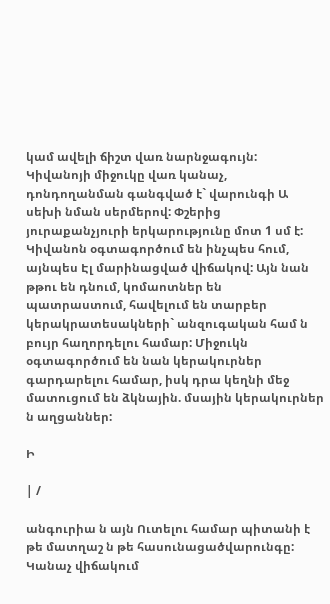կամ ավելի ճիշտ վառ նարնջագույն: Կիվանոյի միջուկը վառ կանաչ, դոնդողանման գանգված է` վարունգի Ա սեխի նման սերմերով: Փշերից յուրաքանչյուրի երկարությունը մոտ 1 սմ է: Կիվանոն օգտագործում են ինչպես հում, այնպես Էլ մարինացված վիճակով: Այն նան թթու են դնում, կոմաոտներ են պատրաստում, հավելում են տարբեր կերակրատեսակների` անզուգական համ ն բույր հաղորդելու համար: Միջուկն օգտագործում են նան կերակուրներ գարդարելու համար, իսկ դրա կեղնի մեջ մատուցում են ձկնային. մսային կերակուրներ ն աղցաններ:

Ի

| /

անգուրիա ն այն Ուտելու համար պիտանի է թե մատղաշ ն թե հասունացածվարունգը: Կանաչ վիճակում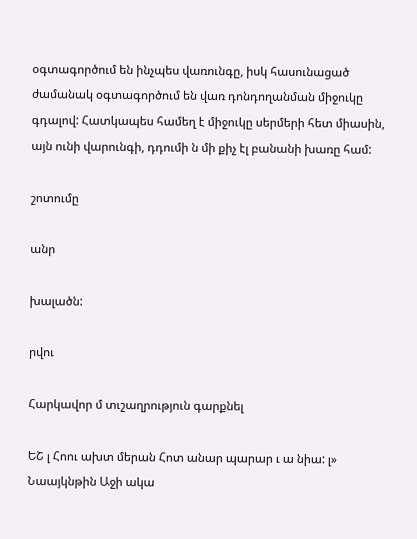օգտագործում են ինչպես վառունգը, իսկ հասունացած ժամանակ օգտագործում են վառ դոնդողանման միջուկը գդալով: Հատկապես համեղ է միջուկը սերմերի հետ միասին, այն ունի վարունգի, դդումի ն մի քիչ էլ բանանի խառը համ:

շոտումը

անր

խալածն:

րվու

Հարկավոր մ տւշաղրություն գարքնել

ԵՇ լ Հոու ախտ մերան Հոտ անար պարար ւ ա նիա: լ» Նաայկնթին Աջի ակա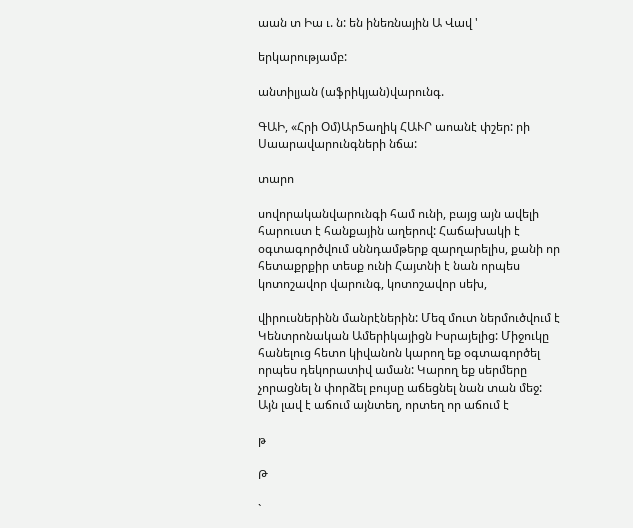աան տ Իա ւ. ն: են ինեռնային Ա Վավ '

երկարությամբ:

անտիլյան (աֆրիկյան)վարունգ.

ԳԱԻ, «Հրի Օմ)Ար5աղիկ ՀԱՒՐ աոանէ փշեր: րի Սաարավարունգների նճա:

տարո

սովորականվարունգի համ ունի, բայց այն ավելի հարուստ է հանքային աղերով: Հաճախակի է օգտագործվում սննդամթերք զարղարելիս, քանի որ հետաքրքիր տեսք ունի Հայտնի է նան որպես կոտոշավոր վարունգ, կոտոշավոր սեխ,

վիրուսներինն մանրէներին: Մեզ մուտ ներմուծվում է Կենտրոնական Ամերիկայիցն Իսրայելից: Միջուկը հանելուց հետո կիվանոն կարող եք օգտագործել որպես դեկորատիվ աման: Կարող եք սերմերը չորացնել ն փորձել բույսը աճեցնել նան տան մեջ: Այն լավ է աճում այնտեղ, որտեղ որ աճում է

թ

Թ

`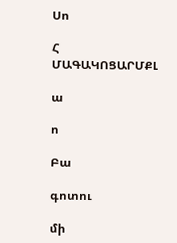Սո

Հ ՄԱԳԱԿՈՑԱՐՄՔԼ

ա

ո

Բա

գոտու

մի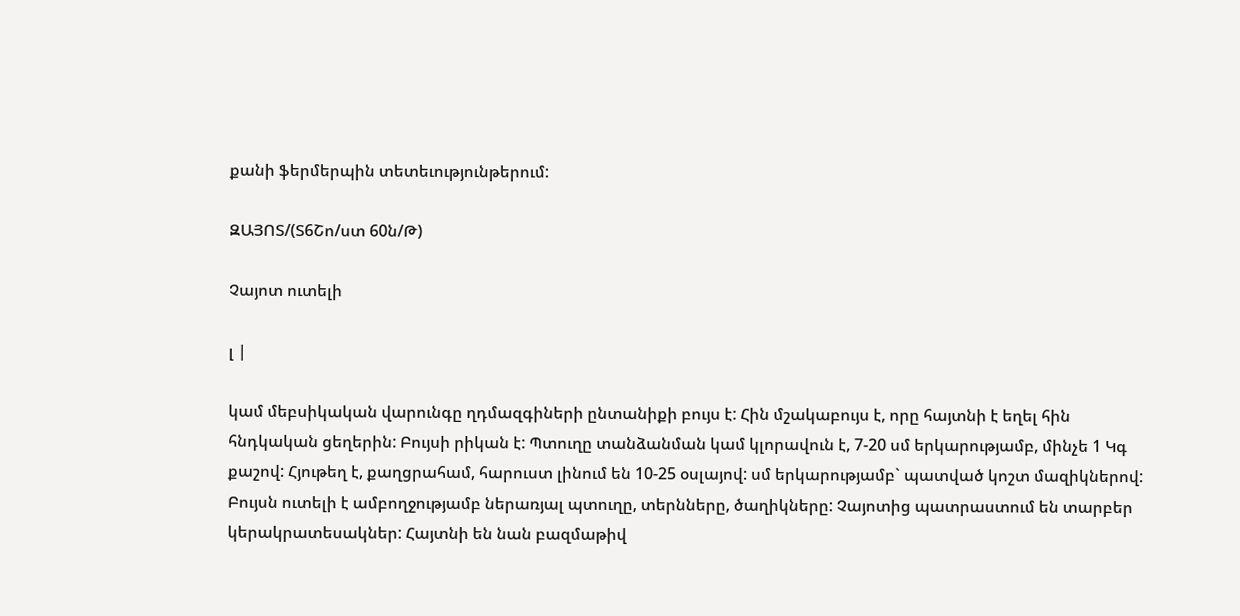քանի ֆերմերպին տետեւությունթերում:

ԶԱՅՈՏ/(Տ6Շո/ստ 60ն/Թ)

Չայոտ ուտելի

լ |

կամ մեբսիկական վարունգը ղդմազգիների ընտանիքի բույս է: Հին մշակաբույս է, որը հայտնի է եղել հին հնդկական ցեղերին: Բույսի րիկան է: Պտուղը տանձանման կամ կլորավուն է, 7-20 սմ երկարությամբ, մինչե 1 Կգ քաշով: Հյութեղ է, քաղցրահամ, հարուստ լինում են 10-25 օսլայով: սմ երկարությամբ` պատված կոշտ մազիկներով: Բույսն ուտելի է ամբողջությամբ ներառյալ պտուղը, տերնները, ծաղիկները: Չայոտից պատրաստում են տարբեր կերակրատեսակներ: Հայտնի են նան բազմաթիվ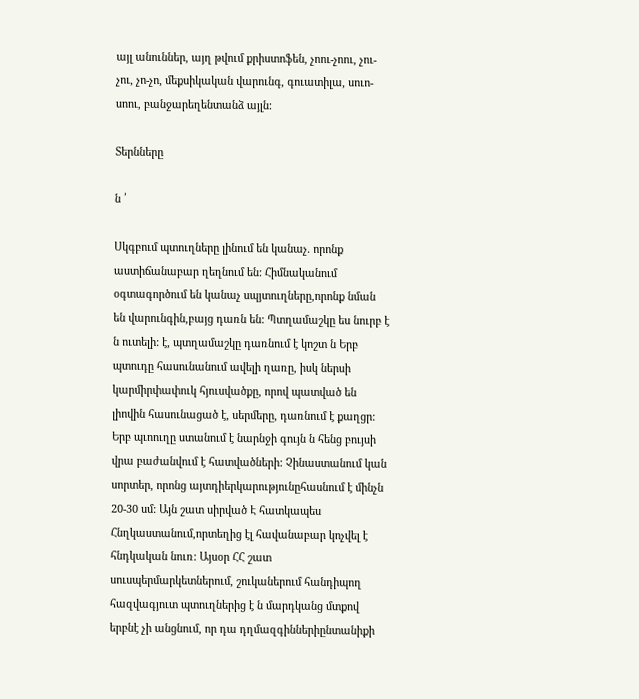այլ անուններ, այղ թվում քրիստոֆեն, չոու-չոու, չու-չու, չո-չո, մեքսիկական վարունգ, գուատիլա, սուո-սոու, բանջարեղենտանձ այլն:

Տերնները

ն ՛

Սկգբում պտուղները լինում են կանաչ. որոնք աստիճանաբար ղեղնում են: Հիմնականում օգտագործում են կանաչ սպյտուղները,որոնք նման են վարունգին,բայց դառն են: Պտղամաշկը ես նուրբ է ն ուտելի: է, պտղամաշկը դառնում է կոշտ ն Երբ պտուդը հասունանում ավելի ղառը, իսկ ներսի կարմիրփափուկ հյուսվածքը, որով պատված են լիովին հասունացած է, սերմերը, դառնում է քաղցր: Երբ պւոուղը ստանում է նարնջի գույն ն հենց բույսի վրա բաժանվում է հատվածների: Չինաստանում կան սորտեր, որոնց այտդիերկարությունըհասնում է մինչն 20-30 սմ: Այն շատ սիրված Է հատկապես Հնղկաստանում,որտեղից էլ հավանաբար կոչվել է հնդկական նուռ: Այսօր ՀՀ շատ սուսպերմարկետներում, շուկաներում հանդիպող հազվագյուտ պտուղներից է ն մարդկանց մտքով երբնէ չի անցնում, որ դա դղմազգիններիընտանիքի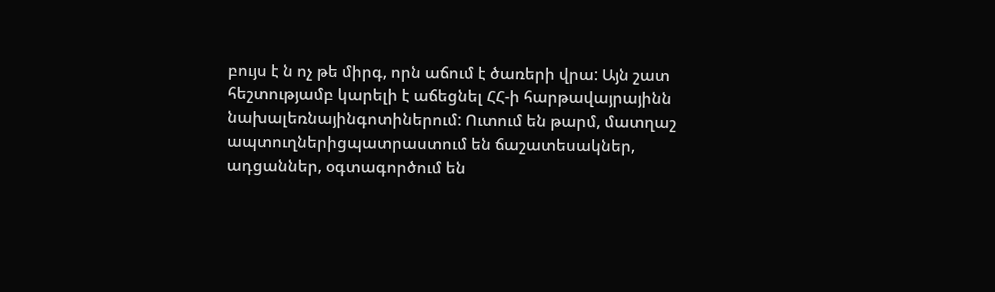բույս է ն ոչ թե միրգ, որն աճում է ծառերի վրա: Այն շատ հեշտությամբ կարելի է աճեցնել ՀՀ-ի հարթավայրայինն նախալեռնայինգոտիներում: Ուտում են թարմ, մատղաշ ապտուղներիցպատրաստում են ճաշատեսակներ, ադցաններ, օգտագործում են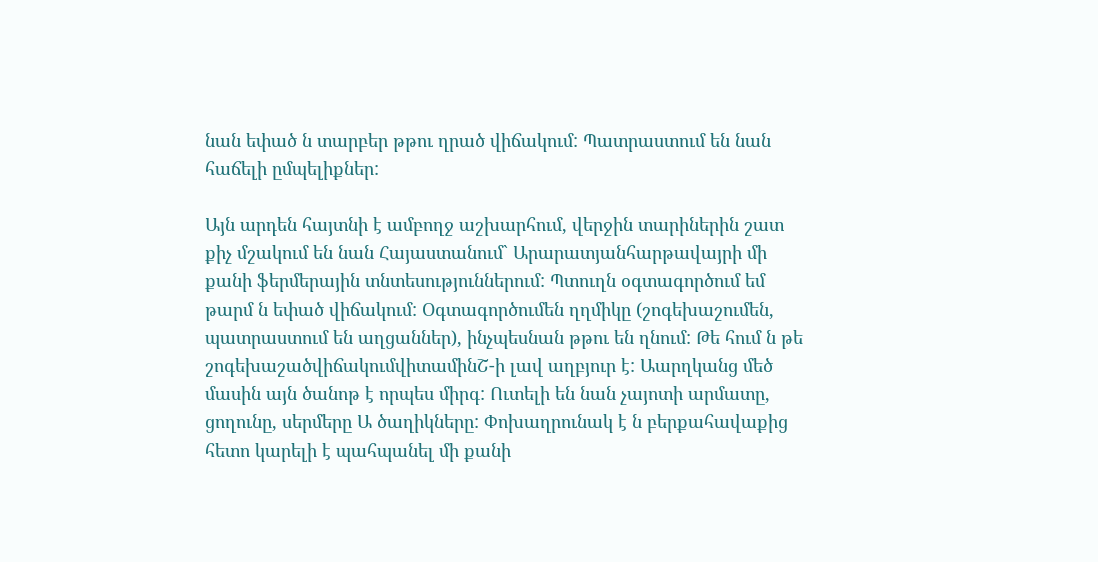նան եփած ն տարբեր թթու ղրած վիճակում: Պատրաստում են նան հաճելի ըմպելիքներ:

Այն արդեն հայտնի է ամբողջ աշխարհում, վերջին տարիներին շատ քիչ մշակում են նան Հայաստանում` Արարատյանհարթավայրի մի քանի ֆերմերային տնտեսություններում: Պտուղն օգտագործում եմ թարմ ն եփած վիճակում: Օգտագործումեն ղղմիկը (շոգեխաշումեն, պատրաստում են աղցաններ), ինչպեսնան թթու են ղնում: Թե հում ն թե շոգեխաշածվիճակումվիտամինՇ-ի լավ աղբյուր է: Աարղկանց մեծ մասին այն ծանոթ է որպես միրգ: Ուտելի են նան չայոտի արմատը, ցողունը, սերմերը Ա ծաղիկները: Փոխաղրունակ է ն բերքահավաքից հետո կարելի է պահպանել մի քանի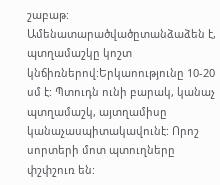շաբաթ: Ամենատարածվածըտանձաձեն է, պտղամաշկը կոշտ կնճիռներով:Երկաոությունը 10-20 սմ է: Պտուդն ունի բարակ, կանաչ պտղամաշկ, այտղամիսը կանաչասպիտակավունէ: Որոշ սորտերի մոտ պտուղները փշփշուռ են: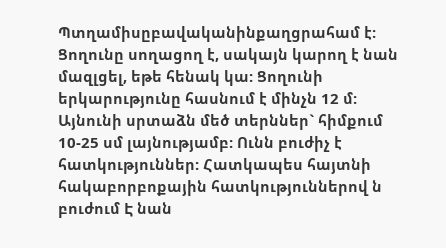Պտղամիսըբավականինքաղցրահամ է: Ցողունը սողացող է, սակայն կարող է նան մազլցել, եթե հենակ կա: Ցողունի երկարությունը հասնում է մինչն 12 մ: Այնունի սրտաձն մեծ տերններ` հիմքում 10-25 սմ լայնությամբ: Ունն բուժիչ է հատկություններ: Հատկապես հայտնի հակաբորբոքային հատկություններով ն բուժում Է նան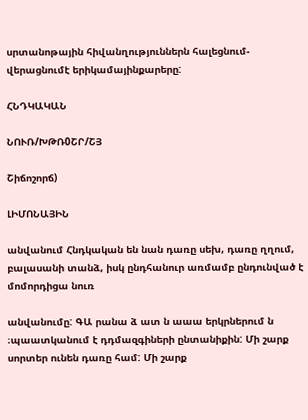սրտանոթային հիվանղություններն հալեցնում-վերացնումէ երիկամայինքարերը:

ՀՆԴԿԱԿԱՆ

ՆՈՒՌ/ԽԹՌ0ՇՐ/ՇՅ

Շիճոշորճ)

ԼԻՄՈՆԱՅԻՆ

անվանում Հնդկական են նան դառը սեխ, դառը ղղում, բալասանի տանձ, իսկ ընդհանուր առմամբ ընդունված է մոմորդիցա նուռ

անվանումը: ԳԱ րանա ձ ատ ն աաա երկրներում ն ։պաատկանում է դդմազգիների ընտանիքին: Մի շարք սորտեր ունեն դառը համ: Մի շարք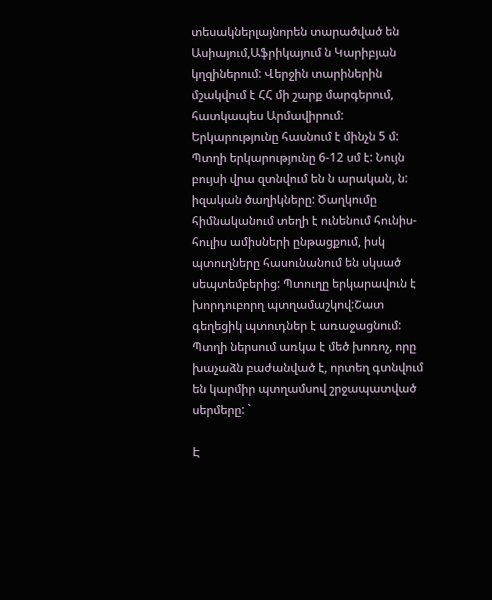տեսակներլայնորեն տարածված են Ասիայում,Աֆրիկայում ն Կարիբյան կղզիներում: Վերջին տարիներին մշակվում է ՀՀ մի շարք մարգերում, հատկապես Արմավիրում: Երկարությունը հասնում է մինչն 5 մ: Պտղի երկարությունը 6-12 սմ է: Նույն բույսի վրա զտնվում են ն արական, ն: իզական ծաղիկները: Ծաղկումը հիմնականում տեղի է ունենում հունիս-հուլիս ամիսների ընթացքում, իսկ պտուղները հասունանում են սկսած սեպտեմբերից: Պտուղը երկարավուն է խորդուբորղ պտղամաշկով:Շատ գեղեցիկ պտուդներ է առաջացնում: Պտղի ներսում առկա է մեծ խոռոչ, որը խաչաձն բաժանված է, որտեղ գտնվում են կարմիր պտղամսով շրջապատված սերմերը: `

Է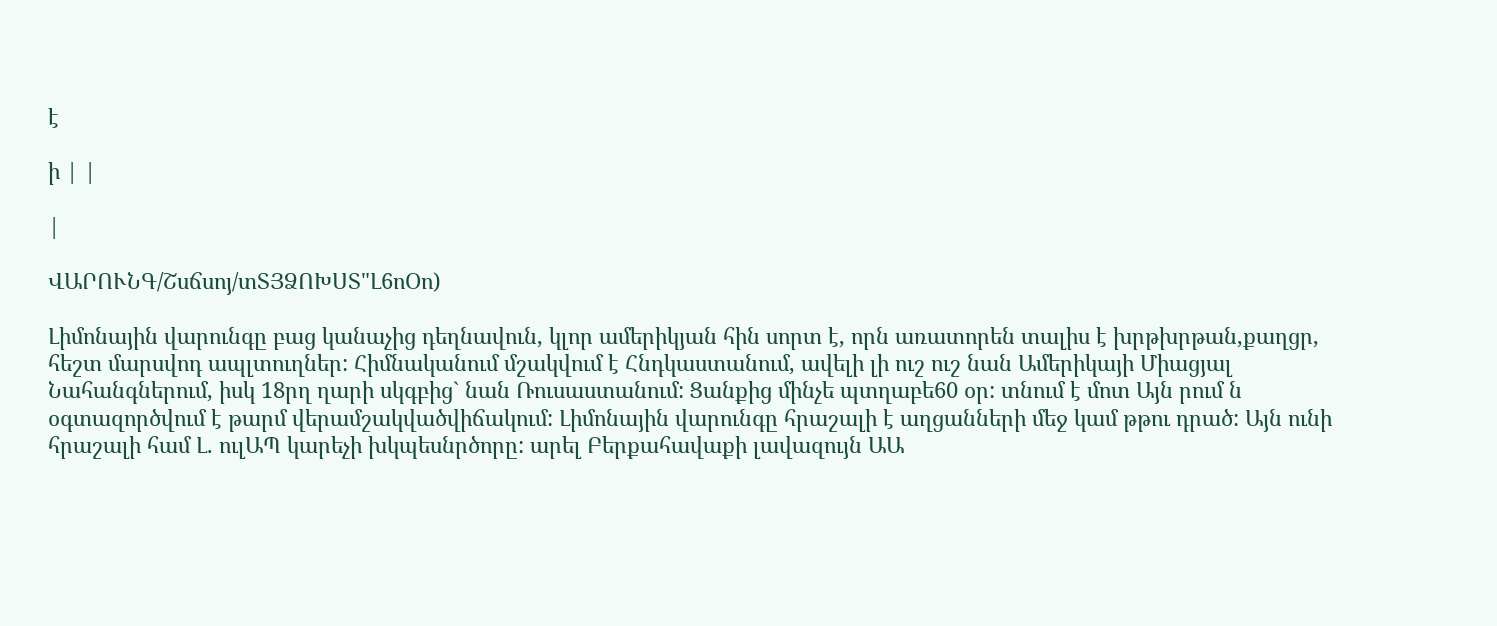է

ի | |

|

ՎԱՐՈՒՆԳ/Շսճսոյ/տՏՅՁՈԽՍՏ"Լ6ոՕո)

Լիմոնային վարունգը բաց կանաչից դեղնավուն, կլոր ամերիկյան հին սորտ է, որն առատորեն տալիս է խրթխրթան,քաղցր, հեշտ մարսվոդ ապլտուղներ: Հիմնականում մշակվում է Հնդկաստանում, ավելի լի ուշ ուշ նան Ամերիկայի Միացյալ Նահանգներում, իսկ 18րղ ղարի սկգբից` նան Ռուսաստանում: Ցանքից մինչե պտղաբե60 օր: տնում է մոտ Այն րում ն օգտազործվում է թարմ վերամշակվածվիճակում: Լիմոնային վարունգը հրաշալի է աղցանների մեջ կամ թթու դրած: Այն ունի հրաշալի համ Լ. ուլԱՊ կարեչի խկպեսնրծորը: արել Բերքահավաքի լավազույն ԱԱ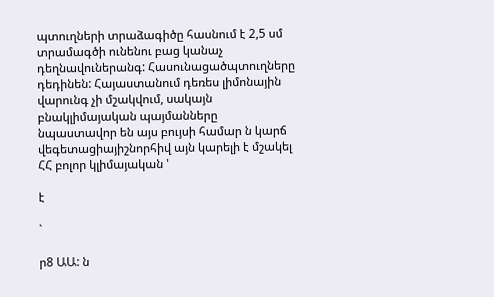պտուղների տրաձագիծը հասնում է 2,5 սմ տրամագծի ունենու բաց կանաչ դեղնավուներանգ: Հասունացածպտուղները դեդինեն: Հայաստանում դեռես լիմոնային վարունգ չի մշակվում, սակայն բնակլիմայական պայմանները նպաստավոր են այս բույսի համար ն կարճ վեգետացիայիշնորհիվ այն կարելի է մշակել ՀՀ բոլոր կլիմայական '

է

`

ր8 ԱԱ: ն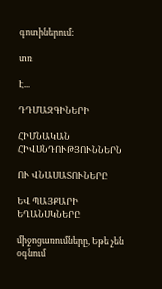գոտիներում:

տռ

Է...

ԴԴՄԱԶԳԻՆԵՐԻ

ՀԻՄՆԱԿԱՆ ՀԻՎՍՆԴՈՒԹՅՈՒՆՆԵՐՆ

ՈՒ ՎՆԱՍԱՏՈՒՆԵՐԸ

ԵՎ ՊԱՅՔԱՐԻ ԵՂԱՆՍԿՆԵՐԸ

միջոցառումները, Եթե չեն օգնում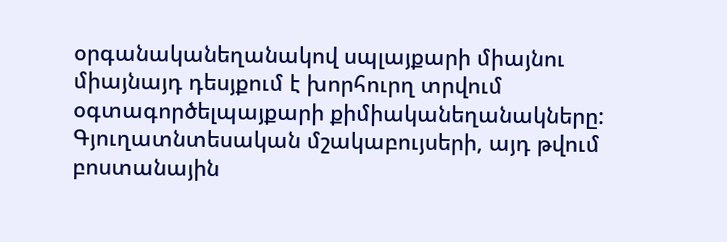օրգանականեղանակով սպլայքարի միայնու միայնայդ դեսյքում է խորհուրղ տրվում օգտագործելպայքարի քիմիականեղանակները: Գյուղատնտեսական մշակաբույսերի, այդ թվում բոստանային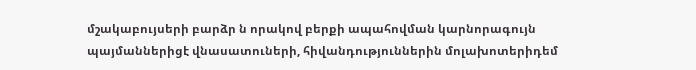մշակաբույսերի բարձր ն որակով բերքի ապահովման կարնորագույն պայմաններիցէ վնասատուների, հիվանդություններին մոլախոտերիդեմ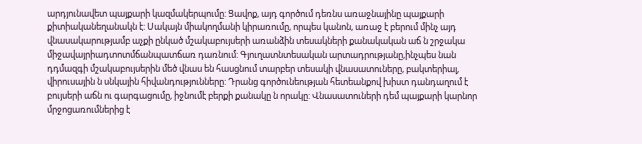արդյունավետ պայքարի կազմակերպումը: Ցավոք, այդ գործում դեռնս առաջնայինը պայքարի քիտիականեղանակն է: Սակայն միակողմանի կիրառումը, որպես կանոն, առաջ է բերում մինչ այդ վնասակարությամբ աչքի ընկած մշակաբույսերի առանձին տեսակների քանակական աճ ն շրջակա միջավայրիադտոտմճանպատճառ դառնում: Գյուղատնտեսական արտադրությանը,ինչպես նան դդմազգի մշակաբույսերին մեծ վնաս են հասցնում տարբեր տեսակի վնասատուները, բակտերիալ, վիրուսային ն սնկային հիվանդությունները: Դրանց գործունեության հետեանքով խիստ դանդաղում է բույսերի աճն ու գարգացումը, իջնումէ բերքի քանակը ն որակը: Վնասատուների դեմ պայքարի կարնոր մրջոցառումներից է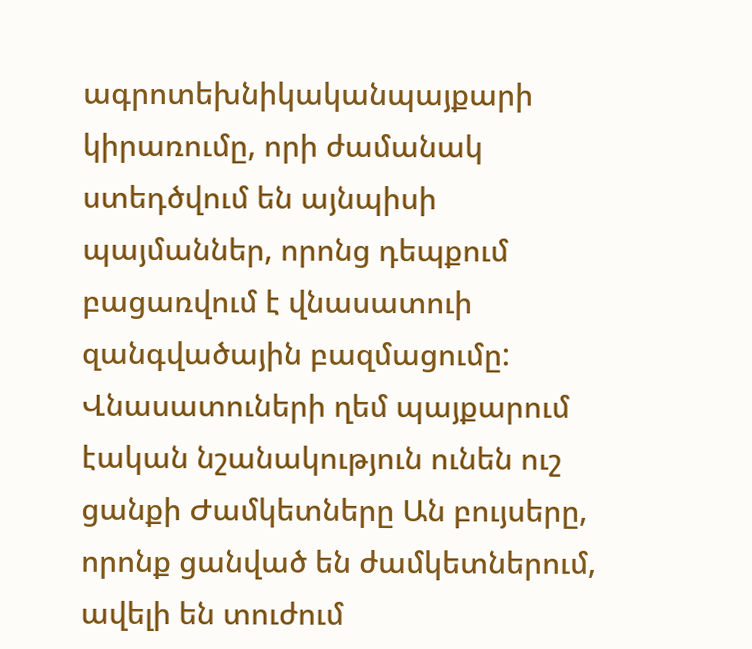ագրոտեխնիկականպայքարի կիրառումը, որի ժամանակ ստեդծվում են այնպիսի պայմաններ, որոնց դեպքում բացառվում է վնասատուի զանգվածային բազմացումը: Վնասատուների ղեմ պայքարում էական նշանակություն ունեն ուշ ցանքի Ժամկետները Ան բույսերը, որոնք ցանված են ժամկետներում, ավելի են տուժում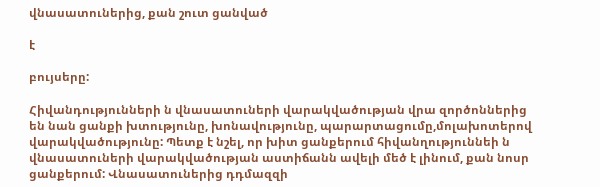վնասատուներից, քան շուտ ցանված

է

բույսերը:

Հիվանդությունների ն վնասատուների վարակվածության վրա զործոններից են նան ցանքի խտությունը, խոնավությունը, պարարտացումը,մոլախոտերով վարակվածությունը: Պետք է նշել, որ խիտ ցանքերում հիվանղություննեի ն վնասատուների վարակվածության աստիճանն ավելի մեծ է լինում, քան նոսր ցանքերում: Վնասատուներից դդմազզի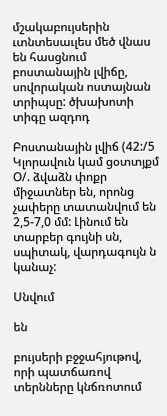մշակաբույսերին ւտնտեսաւլես մեծ վնաս են հասցնում բոստանային լվիճը, սովորական ոստայնան տրիպսը: ծխախոտի տիգը ազդոդ

Բոստանային լվիճ (42:/5 Կլորավուն կամ ցօտտյքմ Օ/. ձվաձն փոքր միջատներ են, որոնց չափերը տատանվում են 2,5-7,0 մմ: Լինում են տարբեր գույնի սն, սպիտակ, վարդագույն ն կանաչ:

Սնվում

են

բույսերի բջջահյութով, որի պատճառով տերնները կնճռոտում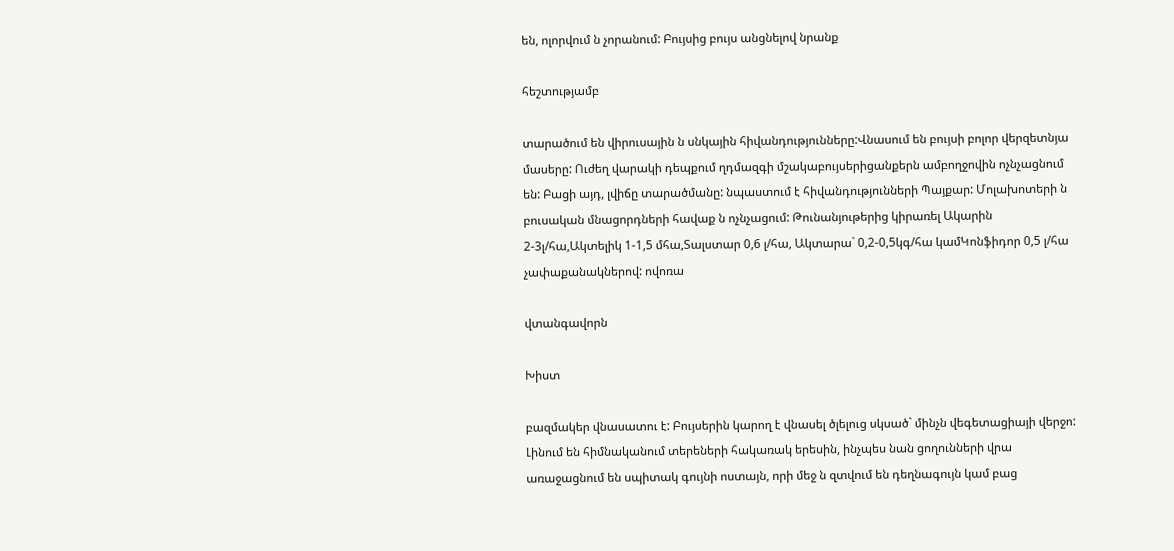են, ոլորվում ն չորանում: Բույսից բույս անցնելով նրանք

հեշտությամբ

տարածում են վիրուսային ն սնկային հիվանդությունները:Վնասում են բույսի բոլոր վերզետնյա մասերը: Ուժեղ վարակի դեպքում ղդմազգի մշակաբույսերիցանքերն ամբողջովին ոչնչացնում են: Բացի այդ, լվիճը տարածմանը: նպաստում է հիվանդությունների Պայքար: Մոլախոտերի ն բուսական մնացորդների հավաք ն ոչնչացում: Թունանյութերից կիրառել Ակարին 2-3լ/հա,Ակտելիկ 1-1,5 մհա,Տալստար 0,6 լ/հա, Ակտարա` 0,2-0,5կգ/հա կամԿոնֆիդոր 0,5 լ/հա չափաքանակներով: ովոռա

վտանգավորն

Խիստ

բազմակեր վնասատու է: Բույսերին կարող է վնասել ծլելուց սկսած` մինչն վեգետացիայի վերջո: Լինում են հիմնականում տերեների հակառակ երեսին, ինչպես նան ցողունների վրա առաջացնում են սպիտակ գույնի ոստայն, որի մեջ ն զտվում են դեղնագույն կամ բաց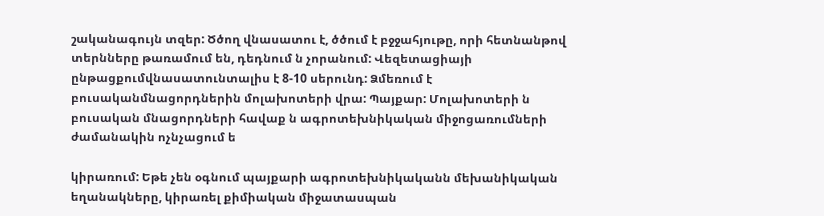շականագույն տզեր: Ծծող վնասատու է, ծծում է բջջահյութը, որի հետնանթով տերնները թառամում են, դեդնում ն չորանում: Վեզետացիայի ընթացքումվնասատունտալիս է 8-10 սերունդ: Ձմեռում է բուսականմնացորդներին մոլախոտերի վրա: Պայքար: Մոլախոտերի ն բուսական մնացորդների հավաք ն ագրոտեխնիկական միջոցառումների ժամանակին ոչնչացում ե

կիրառում: Եթե չեն օգնում պայքարի ագրոտեխնիկականն մեխանիկական եղանակները, կիրառել քիմիական միջատասպան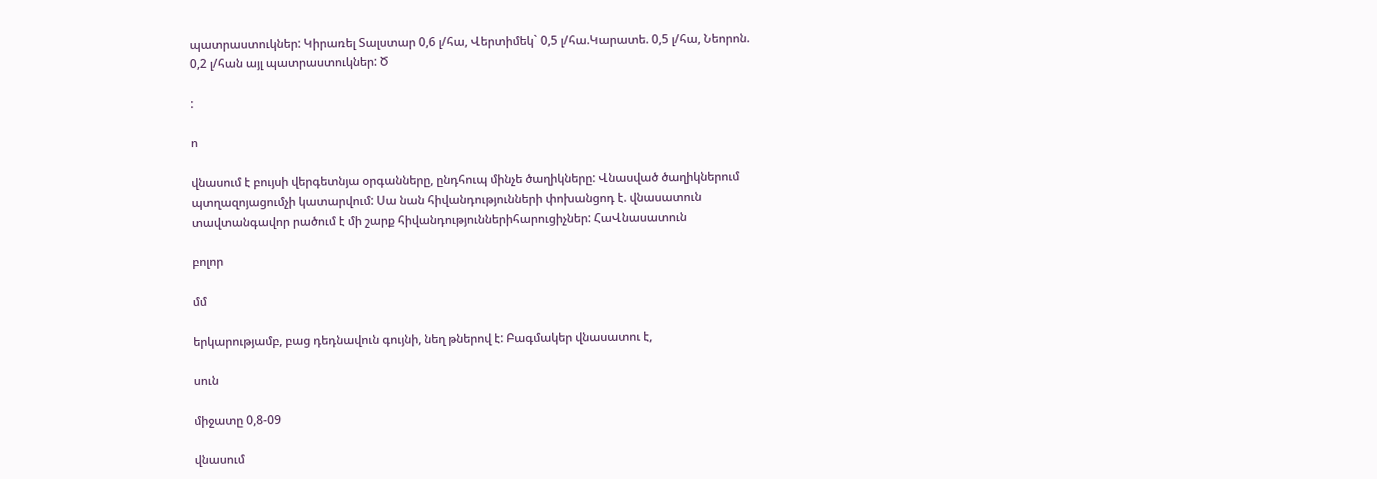պատրաստուկներ: Կիրառել Տալստար 0,6 լ/հա, Վերտիմեկ` 0,5 լ/հա.Կարատե. 0,5 լ/հա, Նեորոն. 0,2 լ/հան այլ պատրաստուկներ: Ծ

:

ո

վնասում է բույսի վերգետնյա օրգանները, ընդհուպ մինչե ծաղիկները: Վնասված ծաղիկներում պտղազոյացումչի կատարվում: Սա նան հիվանդությունների փոխանցոդ է. վնասատուն տավտանգավոր րածում է մի շարք հիվանդություններիհարուցիչներ: ՀաՎնասատուն

բոլոր

մմ

երկարությամբ, բաց դեդնավուն գույնի, նեղ թներով է: Բագմակեր վնասատու է,

սուն

միջատը 0,8-09

վնասում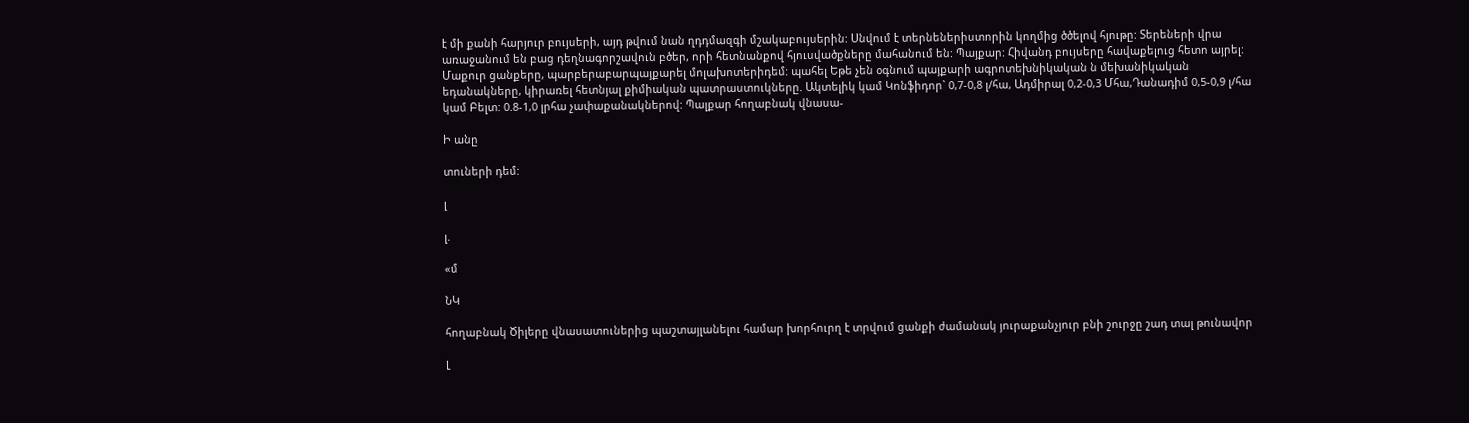է մի քանի հարյուր բույսերի, այդ թվում նան ղդդմազգի մշակաբույսերին: Սնվում է տերնեներիստորին կողմից ծծելով հյութը: Տերեների վրա առաջանում են բաց դեղնագորշավուն բծեր, որի հետնանքով հյուսվածքները մահանում են: Պայքար: Հիվանդ բույսերը հավաքելուց հետո այրել: Մաքուր ցանքերը, պարբերաբարպայքարել մոլախոտերիդեմ: պահել Եթե չեն օգնում պայքարի ագրոտեխնիկական ն մեխանիկական եդանակները, կիրառել հետնյալ քիմիական պատրաստուկները. Ակտելիկ կամ Կոնֆիդոր` 0,7-0,8 լ/հա, Ադմիրալ 0,2-0,3 Մհա,Դանադիմ 0,5-0,9 լ/հա կամ Բելտ: 0.8-1,0 լրհա չափաքանակներով: Պալքար հողաբնակ վնասա-

Ի անը

տուների դեմ:

լ

լ.

«մ

ՆԿ

հողաբնակ Ծիլերը վնասատուներից պաշտայլանելու համար խորհուրղ է տրվում ցանքի ժամանակ յուրաքանչյուր բնի շուրջը շադ տալ թունավոր

Լ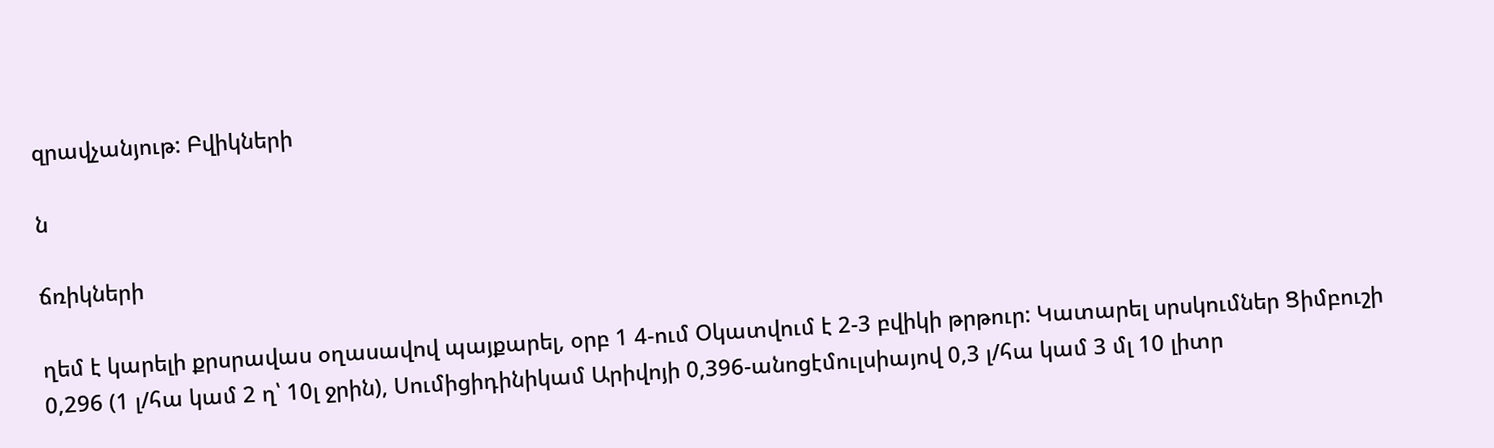զրավչանյութ: Բվիկների

ն

ճռիկների

ղեմ է կարելի քրսրավաս օղասավով պայքարել, օրբ 1 4-ում Օկատվում է 2-3 բվիկի թրթուր: Կատարել սրսկումներ Ցիմբուշի 0,296 (1 լ/հա կամ 2 ղ՝ 10լ ջրին), Սումիցիդինիկամ Արիվոյի 0,396-անոցէմուլսիայով 0,3 լ/հա կամ 3 մլ 10 լիտր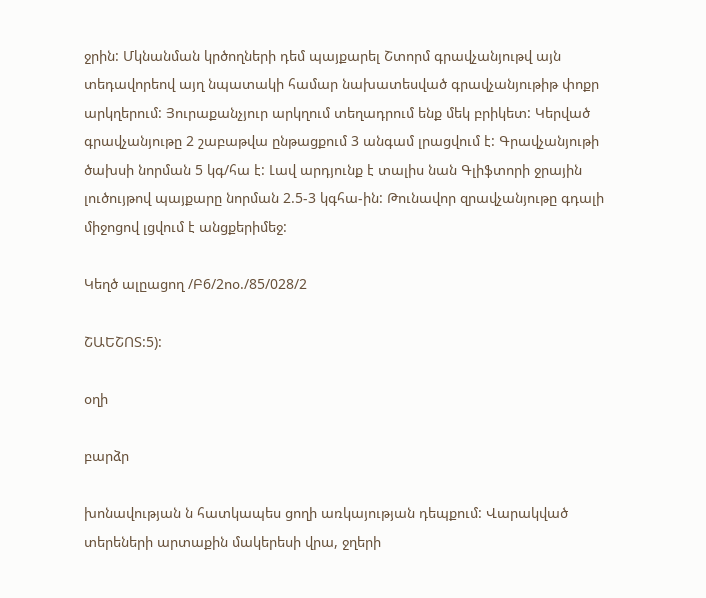ջրին: Մկնանման կրծողների դեմ պայքարել Շտորմ գրավչանյութվ այն տեդավորեով այղ նպատակի համար նախատեսված գրավչանյութիթ փոքր արկղերում: Յուրաքանչյուր արկղում տեղադրում ենք մեկ բրիկետ: Կերված գրավչանյութը 2 շաբաթվա ընթացքում 3 անգամ լրացվում է: Գրավչանյութի ծախսի նորման 5 կգ/հա է: Լավ արդյունք է տալիս նան Գլիֆտորի ջրային լուծույթով պայքարը նորման 2.5-3 կգհա-ին: Թունավոր զրավչանյութը գդալի միջոցով լցվում է անցքերիմեջ:

Կեղծ ալըացող /Բ6/2ոօ./85/028/2

ՇԱԵՇՈՏ:5):

օղի

բարձր

խոնավության ն հատկապես ցողի առկայության դեպքում: Վարակված տերեների արտաքին մակերեսի վրա, ջղերի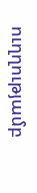ուղղությամբ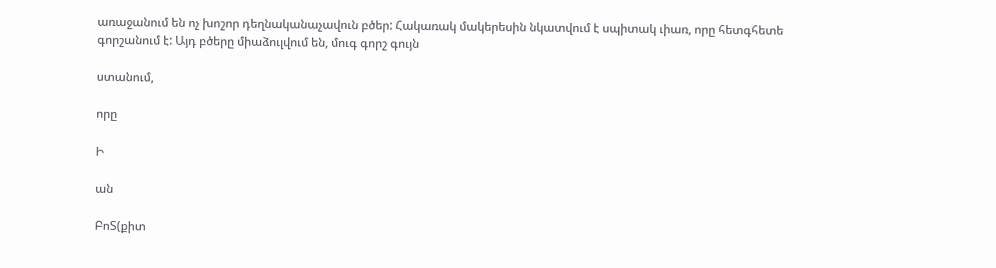առաջանում են ոչ խոշոր դեղնականաչավուն բծեր: Հակառակ մակերեսին նկատվում է սպիտակ ւիառ, որը հետգհետե գորշանում է: Այդ բծերը միաձուլվում են, մուգ գորշ գույն

ստանում,

որը

Ի

ան

ԲոՏ(քիտ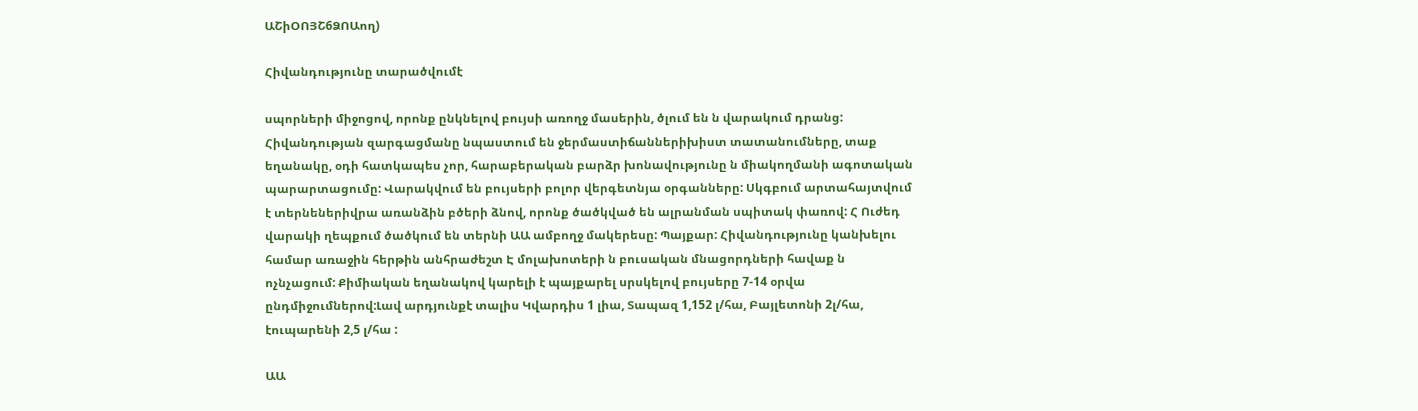ԱՇիՕՈՅՇ6ՁՈԱող)

Հիվանդությունը տարածվումէ

սպորների միջոցով, որոնք ընկնելով բույսի առողջ մասերին, ծլում են ն վարակում դրանց: Հիվանդության զարգացմանը նպաստում են ջերմաստիճաններիխիստ տատանումները, տաք եղանակը, օդի հատկապես չոր, հարաբերական բարձր խոնավությունը ն միակողմանի ագոտական պարարտացումը: Վարակվում են բույսերի բոլոր վերգետնյա օրգանները: Սկգբում արտահայտվում է տերնեներիվրա առանձին բծերի ձնով, որոնք ծածկված են ալրանման սպիտակ փառով: Հ Ուժեդ վարակի ղեպքում ծածկում են տերնի ԱԱ ամբողջ մակերեսը: Պայքար: Հիվանդությունը կանխելու համար առաջին հերթին անհրաժեշտ Է մոլախոտերի ն բուսական մնացորդների հավաք ն ոչնչացում: Քիմիական եղանակով կարելի է պայքարել սրսկելով բույսերը 7-14 օրվա ընդմիջումներով:Լավ արդյունքէ տալիս Կվարդիս 1 լիա, Տապազ 1,152 լ/հա, Բայլետոնի 2լ/հա, էուպարենի 2,5 լ/հա :

ԱԱ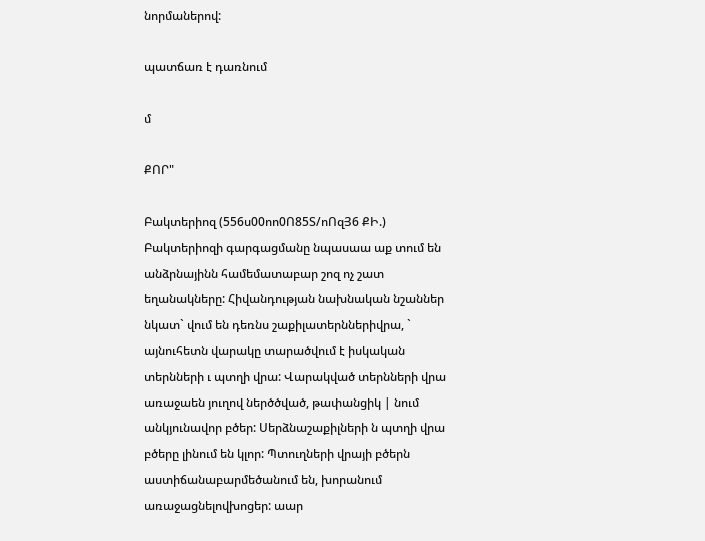նորմաներով:

պատճառ է դառնում

մ

ՔՈՐ"

Բակտերիոզ (556ս00ոո0Ո85Տ/ոՈզՅ6 ՔԻ.) Բակտերիոզի գարգացմանը նպասաա աք տում են անձրնայինն համեմատաբար շոզ ոչ շատ եղանակները: Հիվանդության նախնական նշաններ նկատ` վում են դեռնս շաքիլատերններիվրա, ` այնուհետն վարակը տարածվում է իսկական տերնների ւ պտղի վրա: Վարակված տերնների վրա առաջաեն յուղով ներծծված, թափանցիկ | նում անկյունավոր բծեր: Սերձնաշաքիլների ն պտղի վրա բծերը լինում են կլոր: Պտուղների վրայի բծերն աստիճանաբարմեծանում են, խորանում առաջացնելովխոցեր: աար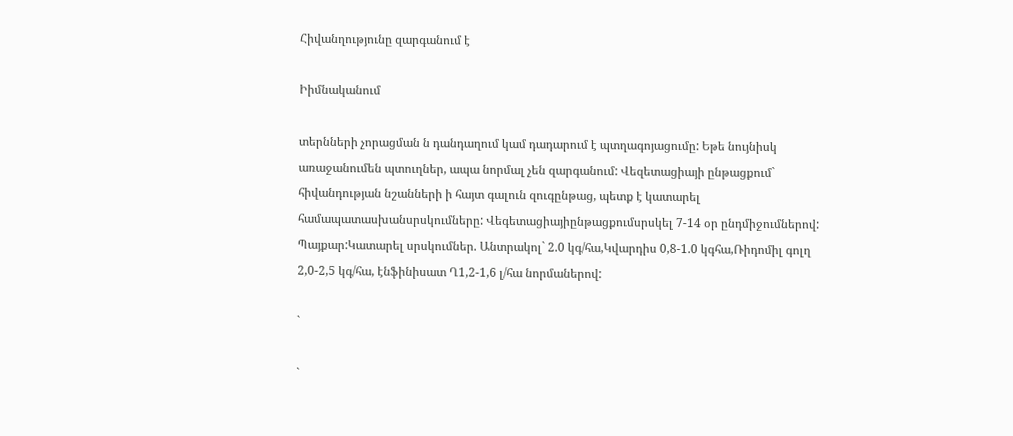Հիվանղությունը զարգանում է

Իիմնականում

տերնների չորացման ն դանդաղում կամ դադարում է պտղագոյացումը: Եթե նույնիսկ առաջանումեն պտուղներ, ապա նորմալ չեն զարգանում: Վեզետացիայի ընթացքում` հիվանդության նշանների ի հայտ գալուն զուգընթաց, պետք է կատարել համապատասխանսրսկումները: Վեգետացիայիընթացքումսրսկել 7-14 օր ընդմիջումներով: Պայքար:Կատարել սրսկումներ. Անտրակոլ` 2.0 կգ/հա,Կվարդիս 0,8-1.0 կգհա,Ռիդոմիլ գոլղ 2,0-2,5 կգ/հա, էնֆինիսատ Ղ1,2-1,6 լ/հա նորմաներով:

`

`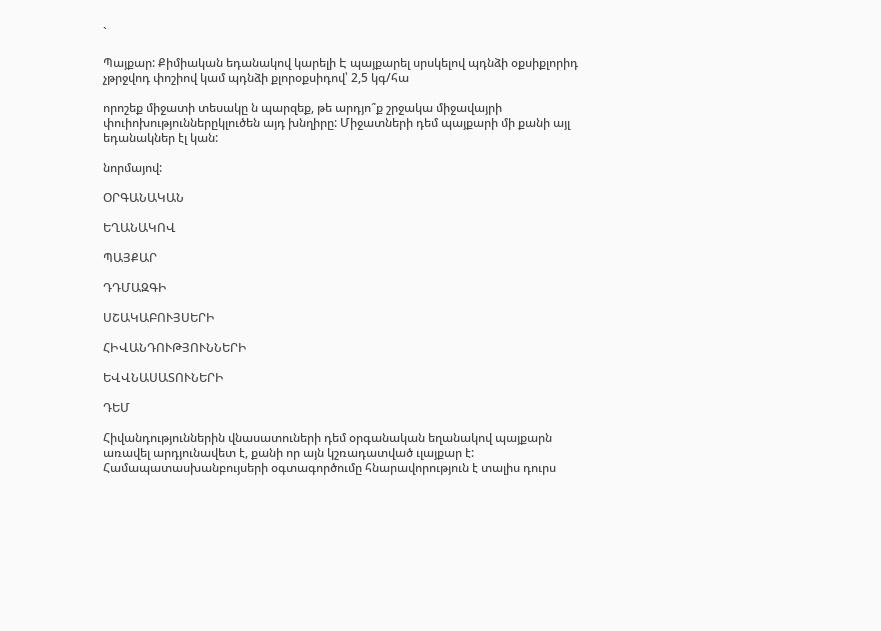`

Պայքար: Քիմիական եդանակով կարելի Է պայքարել սրսկելով պդնձի օքսիքլորիդ չթրջվոդ փոշիով կամ պդնձի քլորօքսիդով՝ 2,5 կգ/հա

որոշեք միջատի տեսակը ն պարզեք, թե արդյո՞ք շրջակա միջավայրի փուիոխություններըկլուծեն այդ խնղիրը: Միջատների դեմ պայքարի մի քանի այլ եդանակներ էլ կան:

նորմայով:

ՕՐԳԱՆԱԿԱՆ

ԵՂԱՆԱԿՈՎ

ՊԱՅՔԱՐ

ԴԴՄԱԶԳԻ

ՍՇԱԿԱԲՈՒՅՍԵՐԻ

ՀԻՎԱՆԴՈՒԹՅՈՒՆՆԵՐԻ

ԵՎՎՆԱՍԱՏՈՒՆԵՐԻ

ԴԵՄ

Հիվանդություններին վնասատուների դեմ օրգանական եղանակով պայքարն առավել արդյունավետ է, քանի որ այն կշռադատված ւլայքար է: Համապատասխանբույսերի օգտագործումը հնարավորություն է տալիս դուրս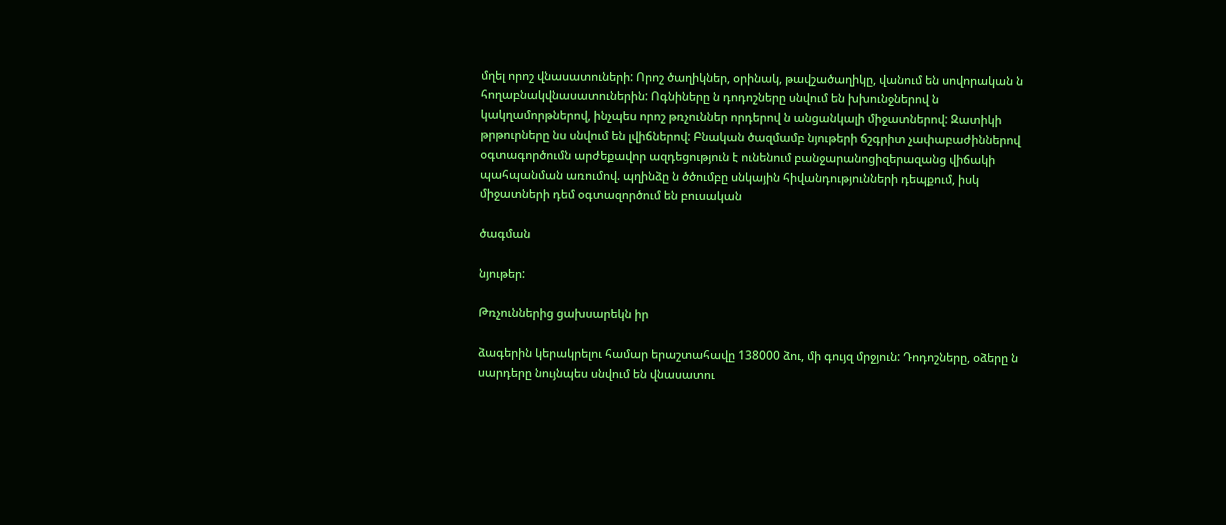մղել որոշ վնասատուների: Որոշ ծաղիկներ, օրինակ, թավշածաղիկը, վանում են սովորական ն հողաբնակվնասատուներին: Ոգնիները ն դոդոշները սնվում են խխունջներով ն կակղամորթներով, ինչպես որոշ թռչուններ որդերով ն անցանկալի միջատներով: Զատիկի թրթուրները նս սնվում են լվիճներով: Բնական ծազմամբ նյութերի ճշգրիտ չափաբաժիններով օգտագործումն արժեքավոր ազդեցություն է ունենում բանջարանոցիզերազանց վիճակի պահպանման առումով. պղինձը ն ծծումբը սնկային հիվանդությունների դեպքում, իսկ միջատների դեմ օգտազործում են բուսական

ծագման

նյութեր:

Թռչուններից ցախսարեկն իր

ձագերին կերակրելու համար երաշտահավը 138000 ձու, մի գույզ մրջյուն: Դոդոշները, օձերը ն սարդերը նույնպես սնվում են վնասատու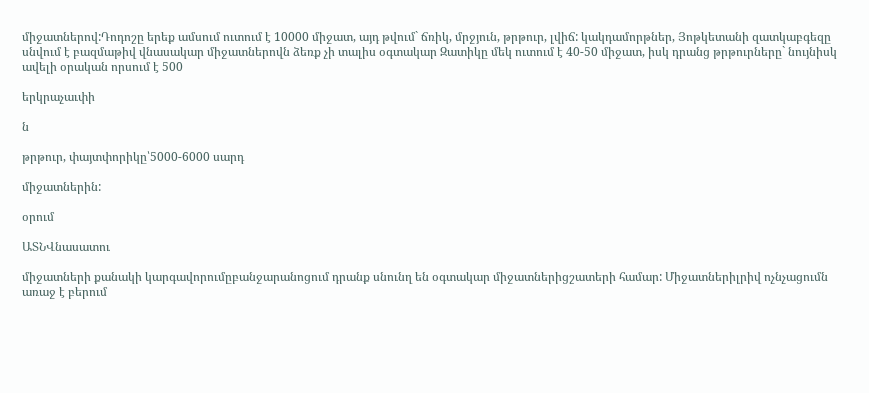միջատներով:Դոդոշը երեք ամսում ուտում է 10000 միջատ, այդ թվում` ճռիկ, մրջյուն, թրթուր, լվիճ: կակդամորթներ, Յոթկետանի զատկաբգեզը սնվում է բազմաթիվ վնասակար միջատներովն ձեռք չի տալիս օգտակար Զատիկը մեկ ուտում է 40-50 միջատ, իսկ դրանց թրթուրները` նույնիսկ ավելի օրական որսում է 500

երկրաչաւփի

ն

թրթուր, փայտփորիկը՝5000-6000 սարդ

միջատներին:

օրում

ԱՏՆՎնասատու

միջատների քանակի կարգավորումըբանջարանոցում դրանք սնունղ են օգտակար միջատներիցշատերի համար: Միջատներիլրիվ ոչնչացումն առաջ է բերում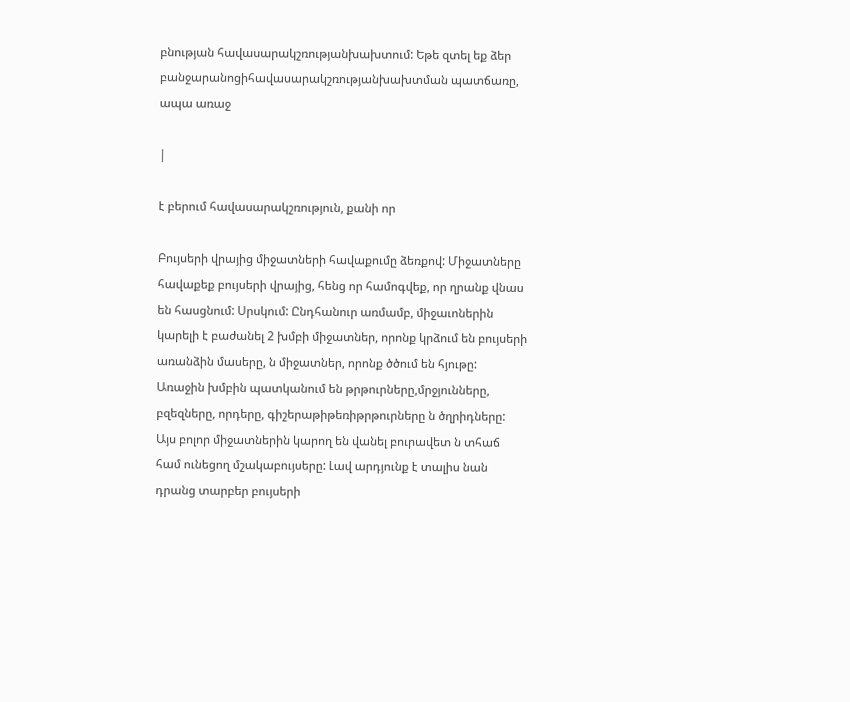բնության հավասարակշռությանխախտում: Եթե զտել եք ձեր բանջարանոցիհավասարակշռությանխախտման պատճառը, ապա առաջ

|

է բերում հավասարակշռություն, քանի որ

Բույսերի վրայից միջատների հավաքումը ձեռքով: Միջատները հավաքեք բույսերի վրայից, հենց որ համոգվեք, որ ղրանք վնաս են հասցնում: Սրսկում: Ընդհանուր առմամբ, միջաւոներին կարելի է բաժանել 2 խմբի միջատներ, որոնք կրձում են բույսերի առանձին մասերը, ն միջատներ, որոնք ծծում են հյութը: Առաջին խմբին պատկանում են թրթուրները,մրջյունները, բզեզները, որդերը, գիշերաթիթեռիթրթուրները ն ծղրիդները: Այս բոլոր միջատներին կարող են վանել բուրավետ ն տհաճ համ ունեցող մշակաբույսերը: Լավ արդյունք է տալիս նան դրանց տարբեր բույսերի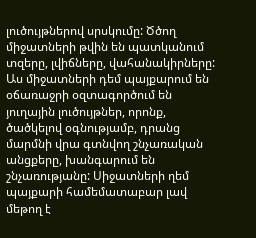լուծույթներով սրսկումը: Ծծող միջատների թվին են պատկանում տզերը, լվիճները, վահանակիրները: Աս միջատների դեմ պայքարում են օճառաջրի օզտագործում են յուղային լուծույթներ, որոնք, ծածկելով օգնությամբ, դրանց մարմնի վրա գտնվող շնչառական անցքերը, խանգարում են շնչառությանը: Սիջատների ղեմ պայքարի համեմատաբար լավ մեթող է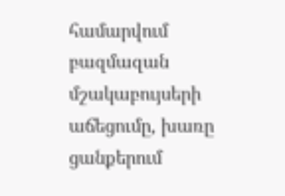համարվում բազմազան մշակաբույսերի աճեցումը, խառը ցանքերում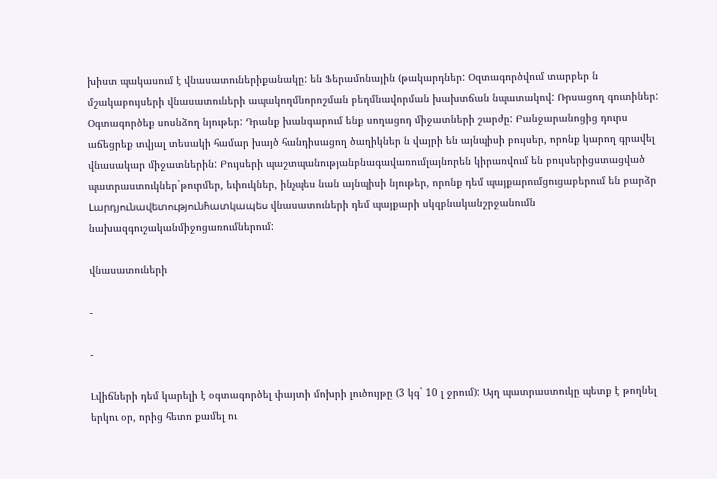խիստ պակասում է վնասատուներիքանակը: են Ֆերամոնային (թակարդներ: Օզտագործվում տարբեր ն մշակաբույսերի վնասատուների ապակողմնորոշման բեղմնավորման խախտճան նպատակով: Ռրսացող գուտիներ: Օգտագործեք սոսնձող նյութեր: Դրանք խանգարում ենք սողացոդ միջատների շարժը: Բանջարանոցից դուրս աճեցրեք տվյալ տեսակի համար խայծ հանդիսացող ծաղիկներ ն վայրի են այնպիսի բույսեր, որոնք կարող գրավել վնասակար միջատներին: Բույսերի պաշտպանությանբնագավառումլայնորեն կիրառվում են բույսերիցստացված պատրաստուկներ`թուրմեր, եւիուկներ, ինչպես նան այնպիսի նյութեր, որոնք դեմ պայքարումցուցաբերում են բարձր Լարդյունավետությունհ̀ատկապես վնասատուների դեմ պայքարի սկզբնականշրջանումն նախազգուշականմիջոցառումներում:

վնասատուների

-

-

Լվիճների դեմ կարելի է օգտագործել փայտի մոխրի լուծույթը (3 կգ` 10 լ ջրում): Այղ պատրաստուկը պետք է թողնել երկու օր, որից հետո քամել ու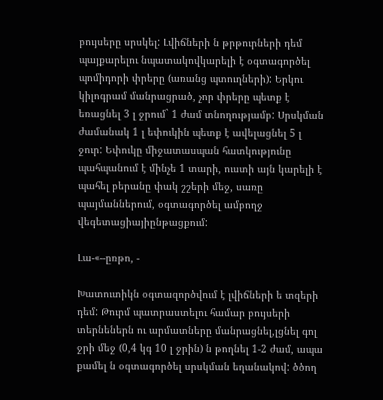բույսերը սրսկել: Լվիճների ն թրթուրների դեմ պայքարելու նպատակովկարելի է օգտագործել պոմիդորի փրերը (առանց պտուղների): Երկու կիլոգրամ մանրացրած, չոր փրերը պետք է եռացնել 3 լ ջրում` 1 ժամ տնողությամբ: Սրսկման ժամանակ 1 լ եփուկին պետք է ավելացնել 5 լ ջուր: Եփուկը միջատասպան հատկությունը պահպանում է մինչե 1 տարի, ուստի այն կարելի է պահել բերանը փակ շշերի մեջ, սառը պայմաններում, օգտագործել ամբողջ վեգետացիայիընթացքում:

Լա-«--ըռթո, -

Խատուտիկն օգտազործվում է լվիճների ե տզերի դեմ: Թուրմ պատրաստելու համար բույսերի տերնեներն ու արմատները մանրացնել,լցնել գոլ ջրի մեջ (0,4 կգ 10 լ ջրին) ն թողնել 1-2 ժամ, ապա քամել ն օգտագործել սրսկման եղանակով: ծծող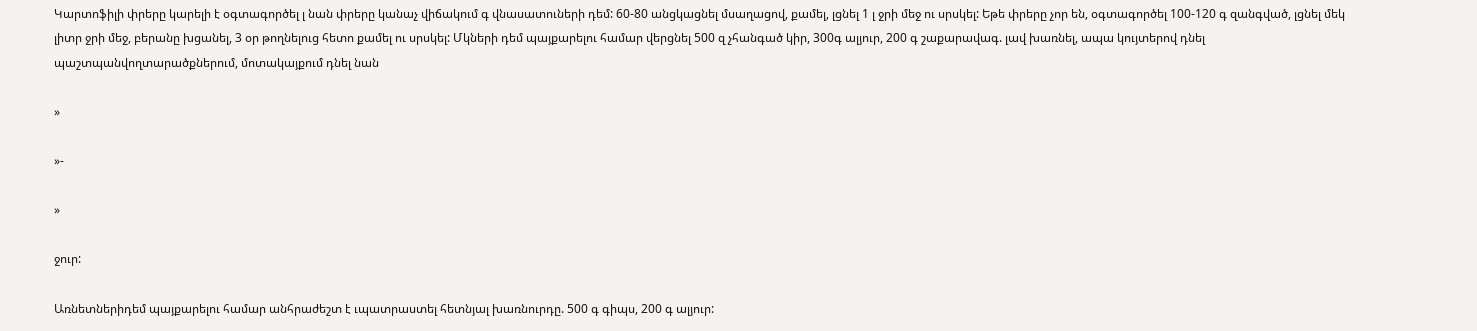Կարտոֆիլի փրերը կարելի է օգտագործել լ նան փրերը կանաչ վիճակում գ վնասատուների դեմ: 60-80 անցկացնել մսաղացով, քամել, լցնել 1 լ ջրի մեջ ու սրսկել: Եթե փրերը չոր են, օգտագործել 100-120 գ զանգված, լցնել մեկ լիտր ջրի մեջ, բերանը խցանել, 3 օր թողնելուց հետո քամել ու սրսկել: Մկների դեմ պայքարելու համար վերցնել 500 զ չհանգած կիր, 300գ ալյուր, 200 գ շաքարավագ. լավ խառնել, ապա կույտերով դնել պաշտպանվողտարածքներում, մոտակայքում դնել նան

»

»-

»

ջուր:

Առնետներիդեմ պայքարելու համար անհրաժեշտ է ւպատրաստել հետնյալ խառնուրդը. 500 գ գիպս, 200 գ ալյուր: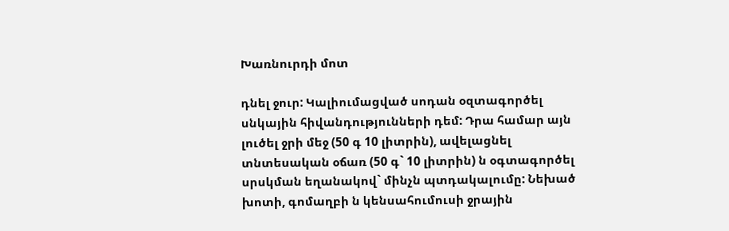Խառնուրդի մոտ

դնել ջուր: Կալիումացված սոդան օզտագործել սնկային հիվանդությունների դեմ: Դրա համար այն լուծել ջրի մեջ (50 գ 10 լիտրին), ավելացնել տնտեսական օճառ (50 գ` 10 լիտրին) ն օգտագործել սրսկման եղանակով` մինչն պտդակալումը: Նեխած խոտի, գոմաղբի ն կենսահումուսի ջրային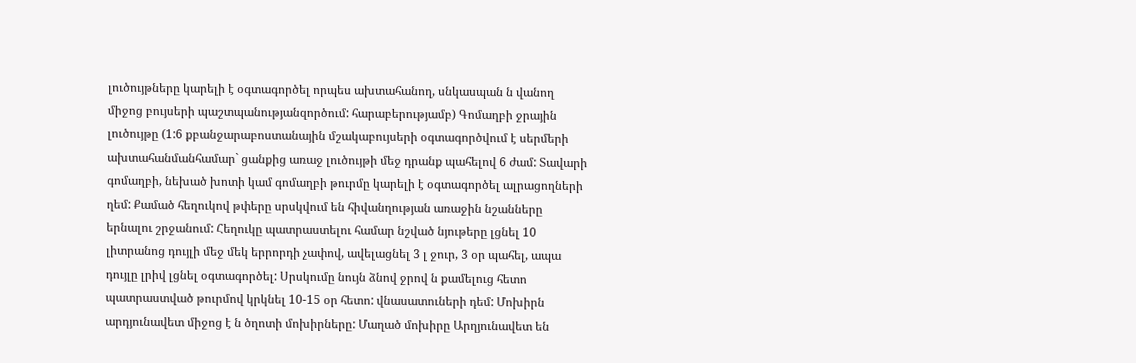լուծույթները կարելի է օգտագործել որպես ախտահանող, սնկասպան ն վանող միջոց բույսերի պաշտպանությանզործում: հարաբերությամբ) Գոմաղբի ջրային լուծույթը (1:6 քբանջարաբոստանային մշակաբույսերի օգտագործվում է սերմերի ախտահանմանհամար` ցանքից առաջ լուծույթի մեջ դրանք պահելով 6 ժամ: Տավարի գոմաղբի, նեխած խոտի կամ գոմաղբի թուրմը կարելի է օգտագործել ալրացողների ղեմ: Քամած հեղուկով թփերը սրսկվում են հիվանղության առաջին նշանները երնալու շրջանում: Հեղուկը պատրաստելու համար նշված նյութերը լցնել 10 լիտրանոց դույլի մեջ մեկ երրորդի չափով, ավելացնել 3 լ ջուր, 3 օր պահել, ապա դույլը լրիվ լցնել օգտագործել: Սրսկումը նույն ձնով ջրով ն քամելուց հետո պատրաստված թուրմով կրկնել 10-15 օր հետո: վնասատուների դեմ: Մոխիրն արդյունավետ միջոց է ն ծղոտի մոխիրները: Մաղած մոխիրը Արղյունավետ են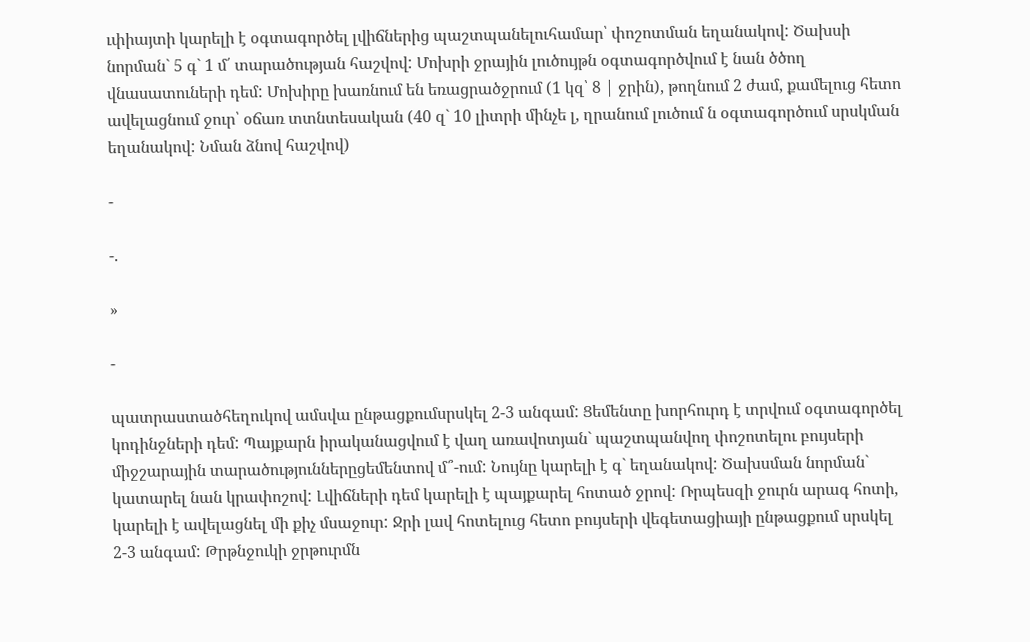ւփիայտի կարելի է օգտագործել լվիճներից պաշտպանելուհամար՝ փոշոտման եղանակով: Ծախսի նորման` 5 գ` 1 մ՛ տարածության հաշվով: Մոխրի ջրային լուծույթն օգտագործվում է նան ծծող վնասատուների դեմ: Մոխիրը խառնում են եռացրածջրում (1 կզ՝ 8 | ջրին), թողնում 2 ժամ, քամելուց հետո ավելացնում ջուր՝ օճառ տտնտեսական (40 զ` 10 լիտրի մինչե լ, ղրանում լուծում ն օգտագործում սրսկման եղանակով: Նման ձնով հաշվով)

-

-.

»

-

պատրաստածհեղուկով ամսվա ընթացքումսրսկել 2-3 անգամ: Ցեմենտը խորհուրդ է տրվում օգտագործել կոդինջների դեմ: Պայքարն իրականացվում է վաղ առավոտյան` պաշտպանվող փոշոտելու բույսերի միջշարային տարածություններըցեմենտով մ՞-ում: Նույնը կարելի է գ` եղանակով: Ծախսման նորման` կատարել նան կրափոշով: Լվիճների դեմ կարելի է պայքարել հոտած ջրով: Ռրպեսզի ջուրն արագ հոտի, կարելի է ավելացնել մի քիչ մսաջուր: Ջրի լավ հոտելուց հետո բույսերի վեգետացիայի ընթացքում սրսկել 2-3 անգամ: Թրթնջուկի ջրթուրմն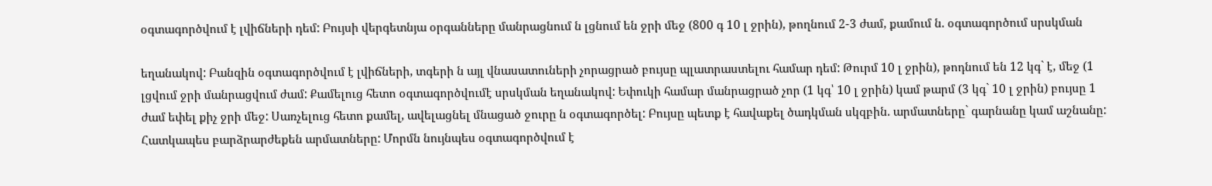օգտագործվում է լվիճների դեմ: Բույսի վերգետնյա օրգանները մանրացնում ն լցնում են ջրի մեջ (800 գ 10 լ ջրին), թողնում 2-3 ժամ, քամում ն. օգտագործում սրսկման

եղանակով: Բանզին օգտագործվում է լվիճների, տգերի ն այլ վնասատուների չորացրած բույսը պլատրաստելու համար դեմ: Թուրմ 10 լ ջրին), թոդնում են 12 կգ` է, մեջ (1 լցվում ջրի մանրացվում ժամ: Քամելուց հետո օգտագործվումէ սրսկման եղանակով: Եփուկի համար մանրացրած չոր (1 կգ՝ 10 լ ջրին) կամ թարմ (3 կգ` 10 լ ջրին) բույսը 1 ժամ եփել քիչ ջրի մեջ: Սառչելուց հետո քամել, ավելացնել մնացած ջուրը ն օգտագործել: Բույսը պետք է հավաքել ծադկման սկզբին. արմատները` գարնանը կամ աշնանը: Հատկապես բարձրարժեքեն արմատները: Մորմն նույնպես օգտագործվում է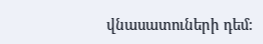վնասատուների դեմ: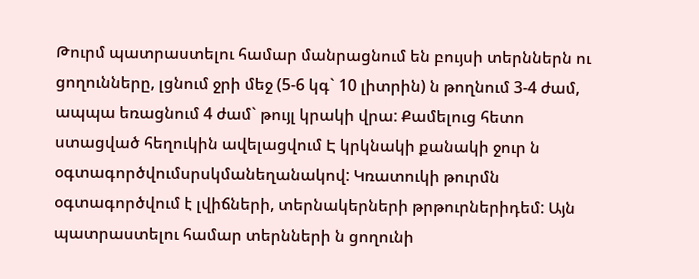Թուրմ պատրաստելու համար մանրացնում են բույսի տերններն ու ցողունները, լցնում ջրի մեջ (5-6 կգ` 10 լիտրին) ն թողնում 3-4 ժամ, ապպա եռացնում 4 ժամ` թույլ կրակի վրա: Քամելուց հետո ստացված հեղուկին ավելացվում Է կրկնակի քանակի ջուր ն օգտագործվումսրսկմանեղանակով: Կռատուկի թուրմն օգտագործվում է լվիճների, տերնակերների թրթուրներիդեմ: Այն պատրաստելու համար տերնների ն ցողունի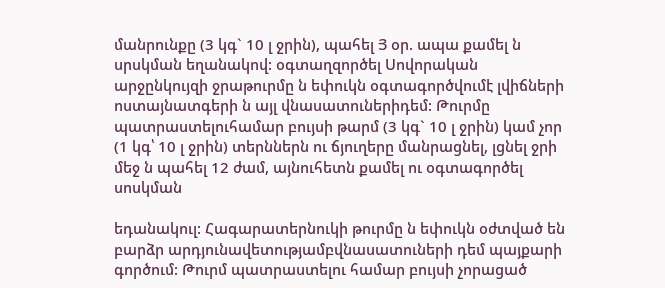մանրունքը (3 կգ` 10 լ ջրին), պահել Յ օր. ապա քամել ն սրսկման եղանակով: օգտաղզործել Սովորական արջընկույզի ջրաթուրմը ն եփուկն օգտագործվումէ լվիճների ոստայնատգերի ն այլ վնասատուներիդեմ: Թուրմը պատրաստելուհամար բույսի թարմ (3 կգ` 10 լ ջրին) կամ չոր (1 կգ՝ 10 լ ջրին) տերններն ու ճյուղերը մանրացնել, լցնել ջրի մեջ ն պահել 12 ժամ, այնուհետն քամել ու օգտագործել սոսկման

եդանակուլ: Հագարատերնուկի թուրմը ն եփուկն օժտված են բարձր արդյունավետությամբվնասատուների դեմ պայքարի գործում: Թուրմ պատրաստելու համար բույսի չորացած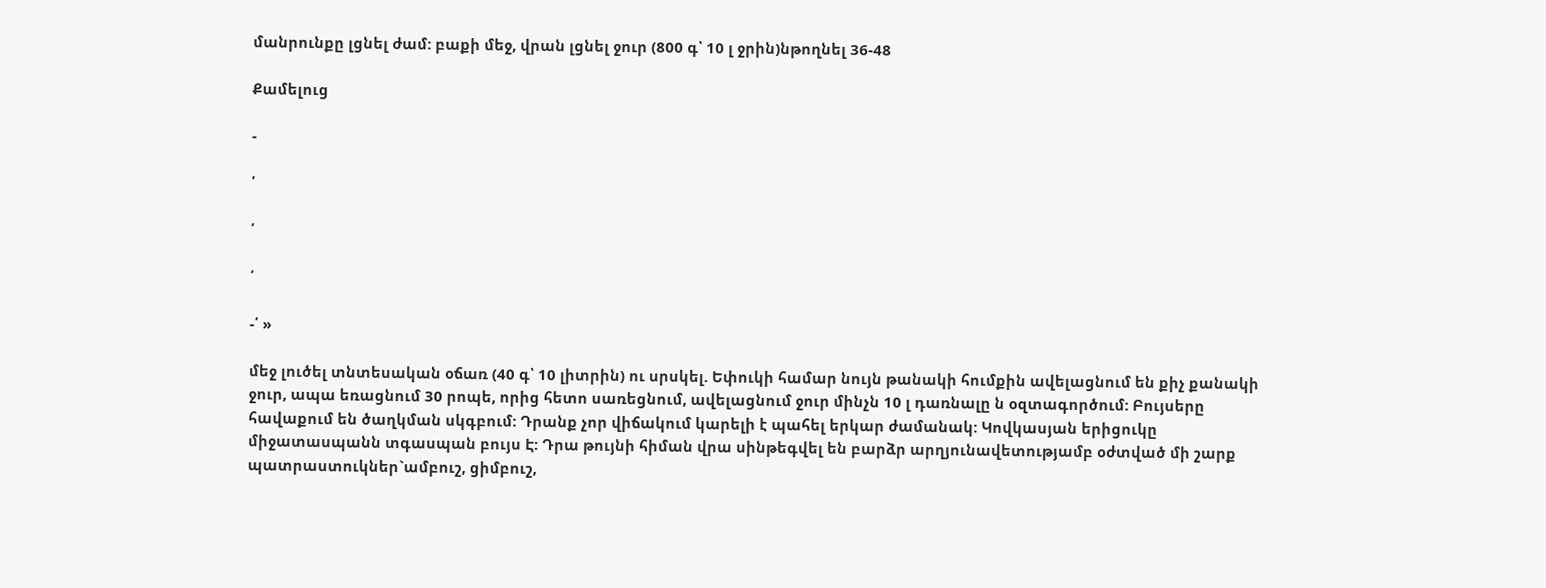մանրունքը լցնել ժամ: բաքի մեջ, վրան լցնել ջուր (800 գ՝ 10 լ ջրին)նթողնել 36-48

Քամելուց

-

՛

՛

՛

-՛ »

մեջ լուծել տնտեսական օճառ (40 գ՝ 10 լիտրին) ու սրսկել. Եփուկի համար նույն թանակի հումքին ավելացնում են քիչ քանակի ջուր, ապա եռացնում 30 րոպե, որից հետո սառեցնում, ավելացնում ջուր մինչն 10 լ դառնալը ն օզտագործում: Բույսերը հավաքում են ծաղկման սկգբում: Դրանք չոր վիճակում կարելի է պահել երկար ժամանակ: Կովկասյան երիցուկը միջատասպանն տգասպան բույս Է: Դրա թույնի հիման վրա սինթեգվել են բարձր արղյունավետությամբ օժտված մի շարք պատրաստուկներ`ամբուշ, ցիմբուշ,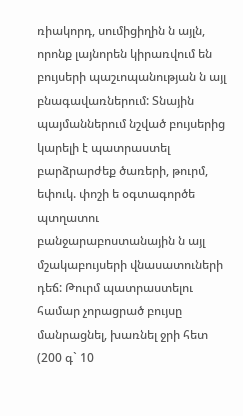ռիակորդ, սումիցիղին ն այլն, որոնք լայնորեն կիրառվում են բույսերի պաշւոպանության ն այլ բնագավառներում: Տնային պայմաններում նշված բույսերից կարելի է պատրաստել բարձրարժեք ծառերի, թուրմ, եփուկ. փոշի ե օգտագործե պտղատու բանջարաբոստանային ն այլ մշակաբույսերի վնասատուների դեճ: Թուրմ պատրաստելու համար չորացրած բույսը մանրացնել, խառնել ջրի հետ (200 գ` 10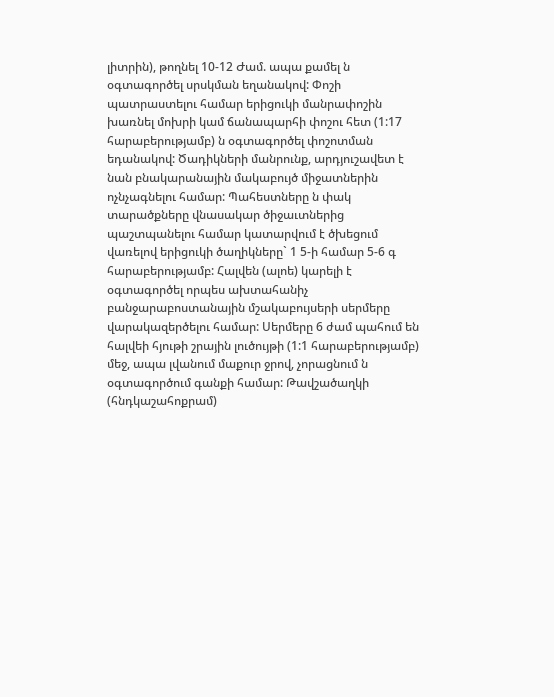լիտրին), թողնել 10-12 Ժամ. ապա քամել ն օգտագործել սրսկման եղանակով: Փոշի պատրաստելու համար երիցուկի մանրափոշին խառնել մոխրի կամ ճանապարհի փոշու հետ (1:17 հարաբերությամբ) ն օգտագործել փոշոտման եդանակով: Ծադիկների մանրունք, արդյուշավետ է նան բնակարանային մակաբույծ միջատներին ոչնչագնելու համար: Պահեստները ն փակ տարածքները վնասակար ծիջաւտներից պաշտպանելու համար կատարվում է ծխեցում վառելով երիցուկի ծաղիկները` 1 5-ի համար 5-6 գ հարաբերությամբ: Հալվեն (ալոե) կարելի է օգտագործել որպես ախտահանիչ բանջարաբոստանային մշակաբույսերի սերմերը վարակազերծելու համար: Սերմերը 6 ժամ պահում են հալվեի հյութի շրային լուծույթի (1:1 հարաբերությամբ) մեջ, ապա լվանում մաքուր ջրով, չորացնում ն օգտագործում գանքի համար: Թավշածաղկի (հնդկաշահոքրամ)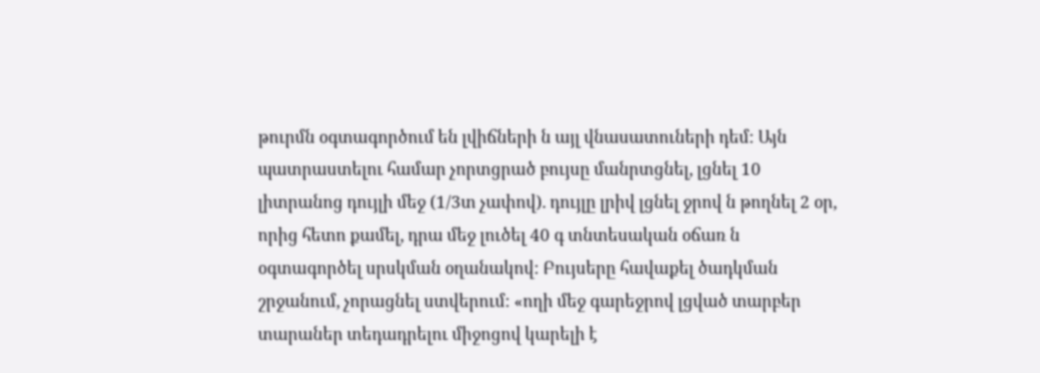թուրմն օգտագործում են լվիճների ն այլ վնասատուների դեմ: Այն պատրաստելու համար չորտցրած բույսը մանրտցնել, լցնել 10 լիտրանոց դույլի մեջ (1/3տ չափով). դույլը լրիվ լցնել ջրով ն թողնել 2 օր, որից հետո քամել, դրա մեջ լուծել 40 գ տնտեսական օճառ ն օգտագործել սրսկման օղանակով: Բույսերը հավաքել ծադկման շրջանում, չորացնել ստվերում: «ողի մեջ գարեջրով լցված տարբեր տարաներ տեդադրելու միջոցով կարելի է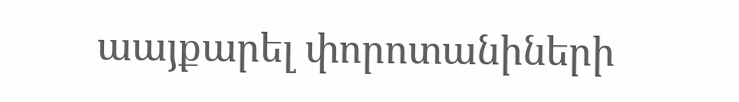աայքարել փորոտանիների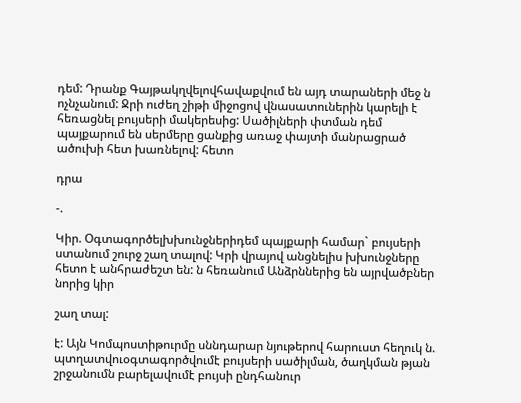դեմ: Դրանք Գայթակղվելովհավաքվում են այդ տարաների մեջ ն ոչնչանում: Ջրի ուժեղ շիթի միջոցով վնասատուներին կարելի է հեռացնել բույսերի մակերեսից: Սածիլների փտման դեմ պայքարում են սերմերը ցանքից առաջ փայտի մանրացրած ածուխի հետ խառնելով: հետո

դրա

-.

Կիր. Օգտագործելխխունջներիդեմ պայքարի համար` բույսերի ստանում շուրջ շաղ տալով: Կրի վրայով անցնելիս խխունջները հետո է անհրաժեշտ են: ն հեռանում Անձրններից են այրվածբներ նորից կիր

շաղ տալ:

է: Այն Կոմպոստիթուրմը սննդարար նյութերով հարուստ հեղուկ ն. պտղատվուօգտագործվումէ բույսերի սածիլման, ծաղկման թյան շրջանումն բարելավումէ բույսի ընդհանուր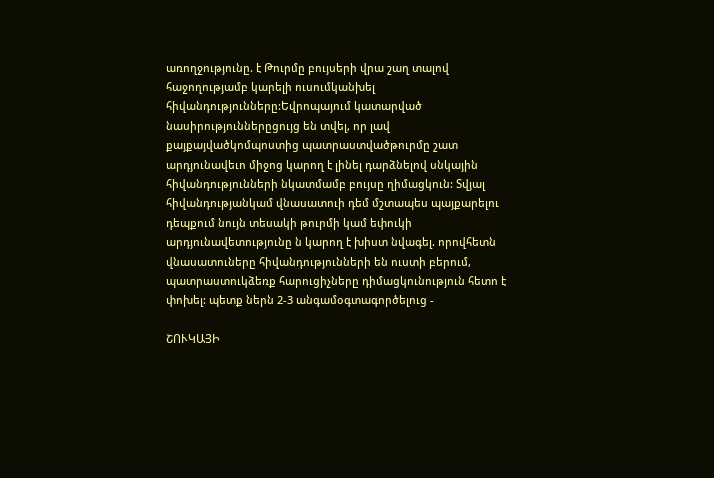առողջությունը. է Թուրմը բույսերի վրա շաղ տալով հաջողությամբ կարելի ուսումկանխել հիվանդությունները:Եվրոպայում կատարված նասիրություններըցույց են տվել, որ լավ քայքայվածկոմպոստից պատրաստվածթուրմը շատ արդյունավեւո միջոց կարող է լինել դարձնելով սնկային հիվանդությունների նկատմամբ բույսը ղիմացկուն: Տվյալ հիվանդությանկամ վնասատուի դեմ մշտապես պայքարելու դեպքում նույն տեսակի թուրմի կամ եփուկի արդյունավետությունը ն կարող է խիստ նվագել. որովհետն վնասատուները հիվանդությունների են ուստի բերում, պատրաստուկձեռք հարուցիչները դիմացկունություն հետո է փոխել: պետք ներն 2-3 անգամօգտագործելուց -

ՇՈՒԿԱՅԻ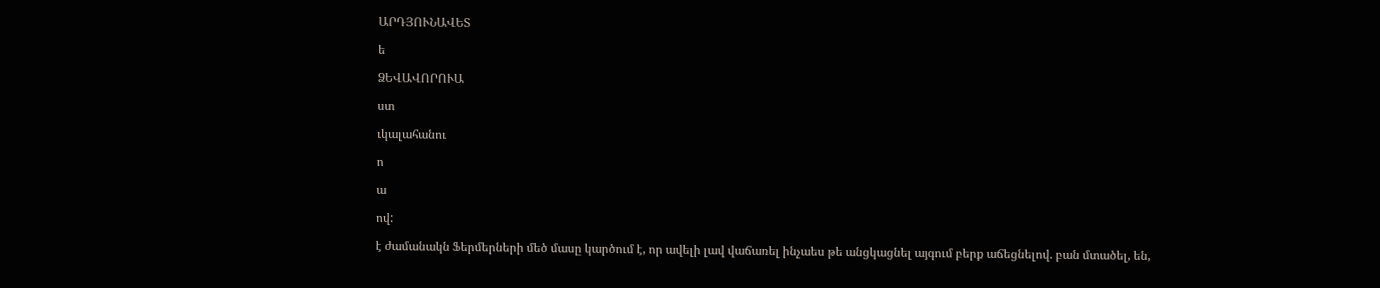ԱՐԴՅՈՒՆԱՎԵՏ

ե

ՁԵՎԱՎՈՐՈՒԱ

ստ

ւկալահանու

ո

ա

ով:

է ժամանակն Ֆերմերների մեծ մասը կարծում է, որ ավելի լավ վաճառել ինչաես թե անցկացնել այգում բերք աճեցնելով. բան մտածել, են,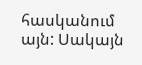հասկանում այն: Սակայն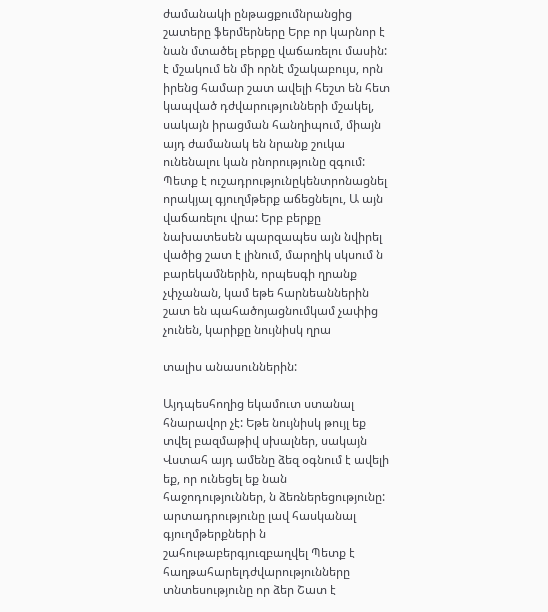ժամանակի ընթացքումնրանցից շատերը ֆերմերները Երբ որ կարնոր է նան մտածել բերքը վաճառելու մասին: է մշակում են մի որնէ մշակաբույս, որն իրենց համար շատ ավելի հեշտ են հետ կապված դժվարությունների մշակել, սակայն իրացման հանղիպում, միայն այդ ժամանակ են նրանք շուկա ունենալու կան րնորությունը զգում: Պետք է ուշադրությունըկենտրոնացնել որակյալ գյուղմթերք աճեցնելու, Ա այն վաճառելու վրա: Երբ բերքը նախատեսեն պարզապես այն նվիրել վածից շատ է լինում, մարղիկ սկսում ն բարեկամներին, որպեսգի ղրանք չփչանան, կամ եթե հարնեաններին շատ են պահածոյացնումկամ չափից չունեն, կարիքը նույնիսկ ղրա

տալիս անասուններին:

Այդպեսհողից եկամուտ ստանալ հնարավոր չէ: Եթե նույնիսկ թույլ եք տվել բազմաթիվ սխալներ, սակայն Վստահ այդ ամենը ձեզ օգնում է ավելի եք, որ ունեցել եք նան հաջոդություններ, ն ձեռներեցությունը: արտադրությունը լավ հասկանալ գյուղմթերքների ն շահութաբերգյուզբաղվել Պետք է հաղթահարելդժվարությունները տնտեսությունը որ ձեր Շատ է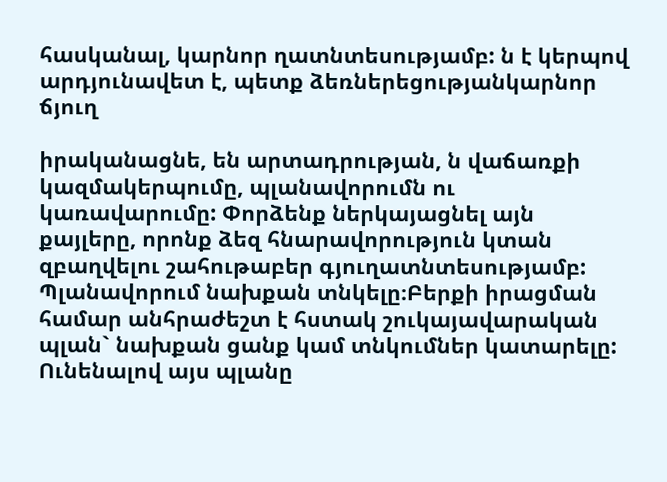հասկանալ, կարնոր ղատնտեսությամբ: ն է կերպով արդյունավետ է, պետք ձեռներեցությանկարնոր ճյուղ

իրականացնե, են արտադրության, ն վաճառքի կազմակերպումը, պլանավորումն ու կառավարումը: Փորձենք ներկայացնել այն քայլերը, որոնք ձեզ հնարավորություն կտան զբաղվելու շահութաբեր գյուղատնտեսությամբ: Պլանավորում նախքան տնկելը։Բերքի իրացման համար անհրաժեշտ է հստակ շուկայավարական պլան` նախքան ցանք կամ տնկումներ կատարելը: Ունենալով այս պլանը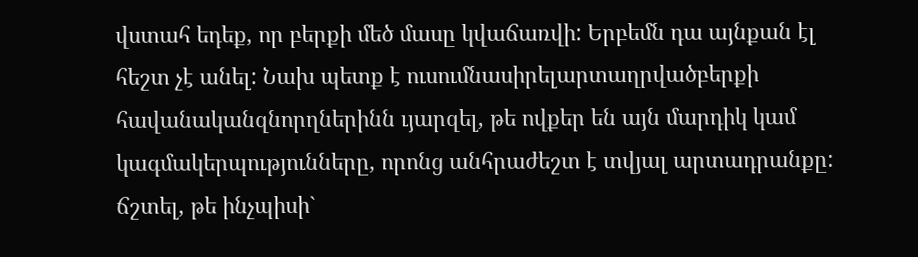վստահ եդեք, որ բերքի մեծ մասը կվաճառվի: Երբեմն դա այնքան էլ հեշտ չէ անել: Նախ պետք է ուսումնասիրելարտաղրվածբերքի հավանականզնորղներինն ւյարզել, թե ովքեր են այն մարդիկ կամ կագմակերպությունները, որոնց անհրաժեշտ է տվյալ արտադրանքը: ճշտել, թե ինչպիսի`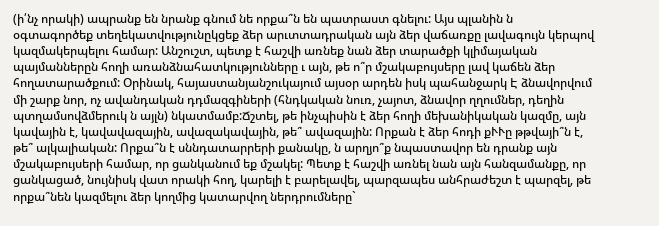(ի՛նչ որակի) ապրանք են նրանք գնում նե որքա՞ն են պատրաստ գնելու: Այս պլանին ն օգտագործեք տեղեկատվությունըկցեք ձեր արւտտադրական այն ձեր վաճառքը լավագույն կերպով կազմակերպելու համար: Անշուշտ, պետք է հաշվի առնեք նան ձեր տարածքի կլիմայական պայմաններըն հողի առանձնահատկությունները ւ այն, թե ո՞ր մշակաբույսերը լավ կաճեն ձեր հողատարածքում: Օրինակ, հայաստանյանշուկայում այսօր արդեն իսկ պահանջարկ Է ձնավորվում մի շարք նոր, ոչ ավանդական դդմազգիների (հնդկական նուռ, չայոտ, ձնավոր ղղումներ, դեղին պտղամսովձմերուկ ն այլն) նկատմամբ:Ճշտել, թե ինչպիսին է ձեր հողի մեխանիկական կազմը, այն կավային է, կավավազային, ավազակավային, թե՞ ավազային: Որքան է ձեր հոդի քՒՒը թթվայի՞ն է, թե՞ ալկալիական: Որքա՞ն է սննդատարրերի քանակը, ն արղյո՞ք նպաստավոր են դրանք այն մշակաբույսերի համար, որ ցանկանում եք մշակել: Պետք է հաշվի առնել նան այն հանզամանքը, որ ցանկացած, նույնիսկ վատ որակի հող, կարելի է բարելավել, պարզապես անհրաժեշտ է պարզել, թե որքա՞նեն կազմելու ձեր կողմից կատարվող ներդրումները`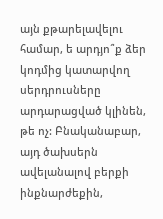այն քթարելավելու համար, ե արդյո՞ք ձեր կոդմից կատարվող սերդրուսները արդարացված կլինեն, թե ոչ: Բնականաբար, այդ ծախսերն ավելանալով բերքի ինքնարժեքին,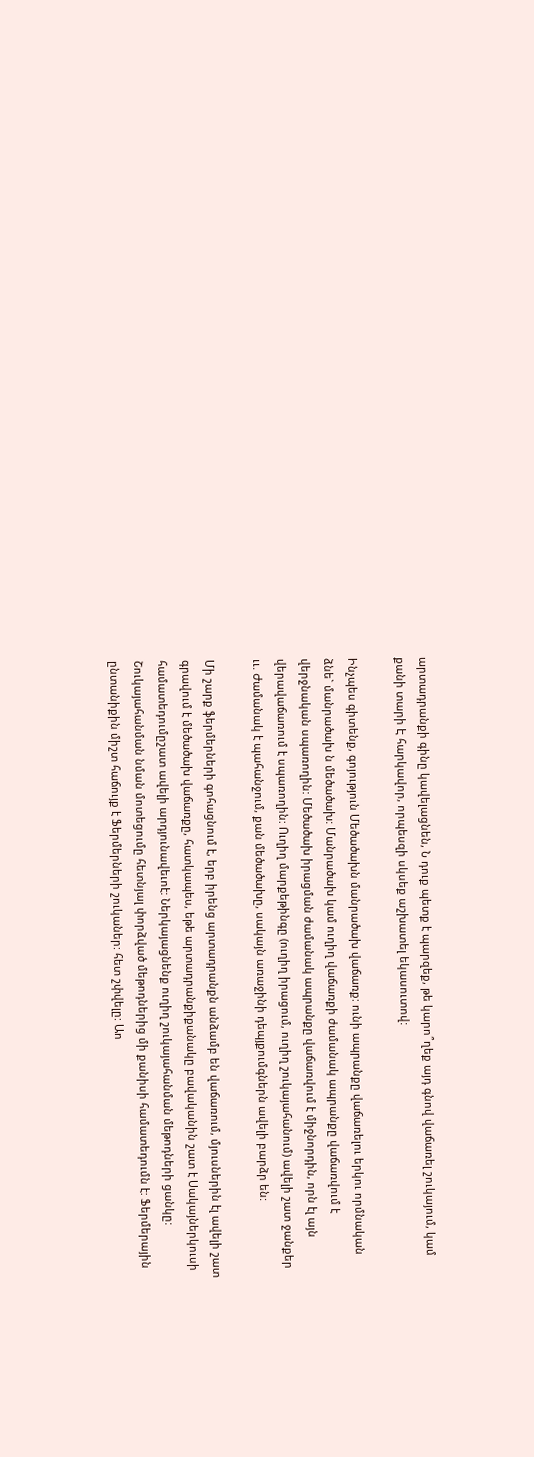արտադրանքի գինը կավելացնեն, Ն դուք պետք է պարզեք, թե կարո՞ղեք այդ գնով վաճառել շուկայում, կամ քանի տարի Է հարկավոր, որպեսզի սկսեք աշխատել եկասուտով:

Ինչպես գիտենք, գոյություն Մեծածախն մանրածախ վաճառք: ունի ապրանքը վաճառելու երկու որմնական ձնե` մանրածախ ն մեծածախ: Մանրածախ կամ ուղիղ վաճառքի ժամանակ ապրանքը վաճառվում է վերջնական սպառողին: Մեծածախ իրացման ժամանակ ապրանքը վաճառվում է միջնորդին, որն էլ այն վերավաճառում է սպառողին: Ուղիղ մարքեթինգը (ուղիղ իրացում, ուղիղ շուկայահանում) ավելի շատ ջանքեր ււ. Ժամանակ է պահանջում, քան մեծածախը, սակայն առաջինի դեպյքումգներն ավելի բարձր են:

Մի շարք ֆերմերների գոհացնում է, երբ իրենց արտադրանքն անձամբ են վաճառում, մյուսներին էլ ավելի շատ գրավում է մեծածախ վաճառքը, հատկապես, եթե արտադրանքիքանակը բավականին շատ է Սակայներկուսի համատեդումըշատ ավելի արդյունավեւոէ: Ներկայացնենք ուղիղ շուկայահանման մեթոդների ցանկը: Շուկայահանման նման մոտեցումը հետնյալ փորձված մեթոդներից մի քանիսի համատեդումն է: Ֆերմերային ընտանիքին միշտ հաճույք է Ֆերմերների շուկաներ: հետ շփվելը: Աո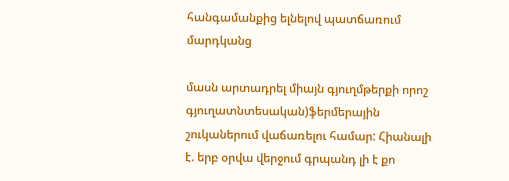հանգամանքից ելնելով պատճառում մարդկանց

մասն արտադրել միայն գյուղմթերքի որոշ գյուղատնտեսական)ֆերմերային շուկաներում վաճառելու համար: Հիանալի է. երբ օրվա վերջում գրպանդ լի է քո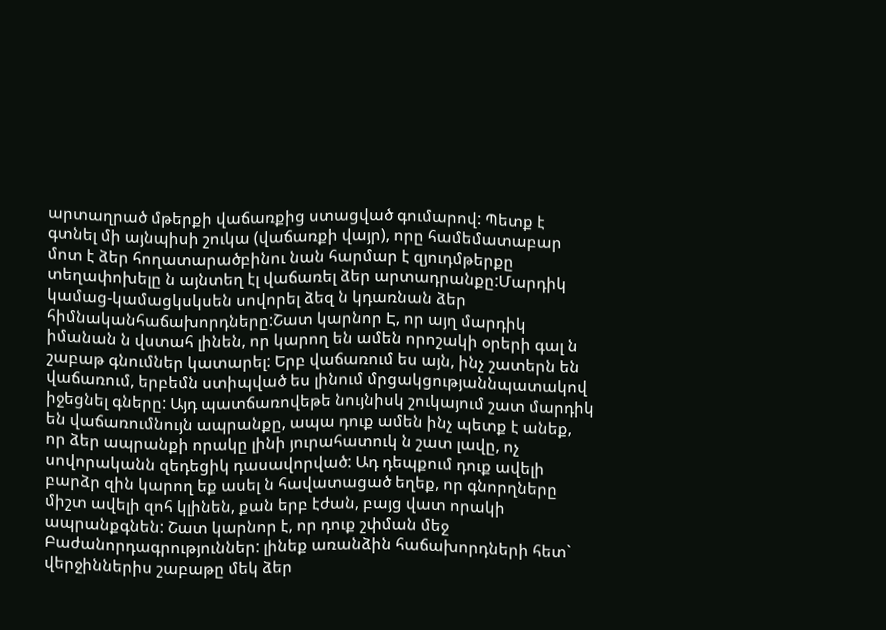արտաղրած մթերքի վաճառքից ստացված գումարով: Պետք է գտնել մի այնպիսի շուկա (վաճառքի վայր), որը համեմատաբար մոտ է ձեր հողատարածբինու նան հարմար է զյուդմթերքը տեղափոխելը ն այնտեղ էլ վաճառել ձեր արտադրանքը:Մարդիկ կամաց-կամացկսկսեն սովորել ձեզ ն կդառնան ձեր հիմնականհաճախորդները:Շատ կարնոր Է, որ այղ մարդիկ իմանան ն վստահ լինեն, որ կարող են ամեն որոշակի օրերի գալ ն շաբաթ գնումներ կատարել: Երբ վաճառում ես այն, ինչ շատերն են վաճառում, երբեմն ստիպված ես լինում մրցակցությաննպատակով իջեցնել գները: Այդ պատճառովեթե նույնիսկ շուկայում շատ մարդիկ են վաճառումնույն ապրանքը, ապա դուք ամեն ինչ պետք է անեք, որ ձեր ապրանքի որակը լինի յուրահատուկ ն շատ լավը, ոչ սովորականն զեդեցիկ դասավորված: Ադ դեպքում դուք ավելի բարձր զին կարող եք ասել ն հավատացած եղեք, որ գնորղները միշտ ավելի զոհ կլինեն, քան երբ էժան, բայց վատ որակի ապրանքգնեն: Շատ կարնոր է, որ դուք շփման մեջ Բաժանորդագրություններ: լինեք առանձին հաճախորդների հետ` վերջիններիս շաբաթը մեկ ձեր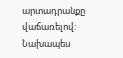արտադրանքը վաճառելով: Նախապես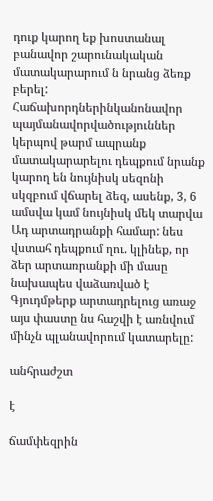դուք կարող եք խոստանալ բանավոր շարունակական մատակարարում ն նրանց ձեռք բերել: Հաճախորդներինկանոնավոր պայմանավորվածություններ կերպով թարմ ապրանք մատակարարելու դեպքում նրանք կարող են նույնիսկ սեզոնի սկզբում վճարել ձեզ, ասենք, 3, 6 ամսվա կամ նույնիսկ մեկ տարվա Ադ արտադրանքի համար: նես վստահ դեպքում ղու. կլինեք, որ ձեր արտառրանքի մի մասը նախապես վաձառված է Գյուդմթերք արտադրելուց առաջ այս փաստը նս հաշվի է առնվում մինչն պլանավորում կատարելը:

անհրաժշտ

է

ճամփեզրին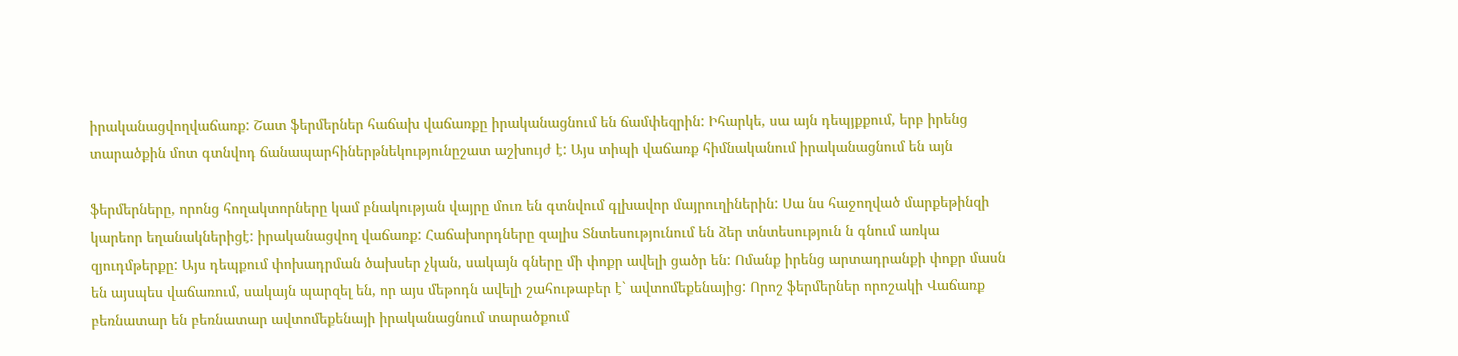իրականացվողվաճառք: Շատ ֆերմերներ հաճախ վաճառքը իրականացնում են ճամփեզրին: Իհարկե, սա այն դեպյքքում, երբ իրենց տարածքին մոտ գտնվոդ ճանապարհիներթնեկությունըշատ աշխույժ է: Այս տիպի վաճառք հիմնականում իրականացնում են այն

ֆերմերները, որոնց հողակտորները կամ բնակության վայրը մուռ են գտնվում գլխավոր մայրուղիներին: Սա նս հաջողված մարքեթինզի կարեոր եղանակներիցէ: իրականացվող վաճառք: Հաճախորդները զալիս Տնտեսությունում են ձեր տնտեսություն ն գնում առկա զյուդմթերքը: Այս դեպքում փոխադրման ծախսեր չկան, սակայն գները մի փոքր ավելի ցածր են: Ոմանք իրենց արտադրանքի փոքր մասն են այսպես վաճառում, սակայն պարզել են, որ այս մեթոդն ավելի շահութաբեր է` ավտոմեքենայից: Որոշ ֆերմերներ որոշակի Վաճառք բեռնատար են բեռնատար ավտոմեքենայի իրականացնում տարածքում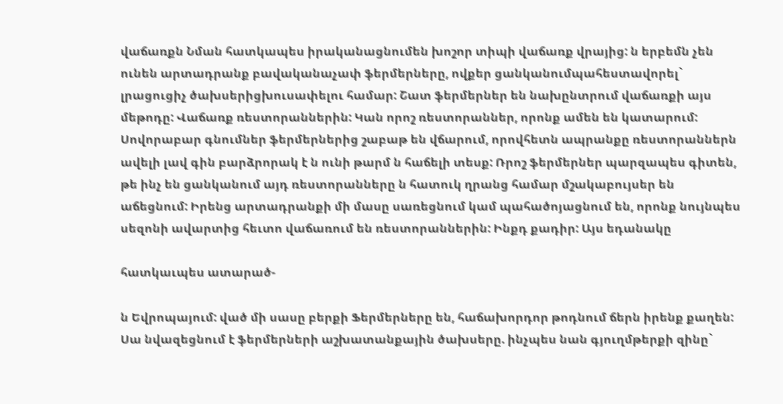վաճառքն Նման հատկապես իրականացնումեն խոշոր տիպի վաճառք վրայից: ն երբեմն չեն ունեն արտադրանք բավականաչափ ֆերմերները, ովքեր ցանկանումպահեստավորել` լրացուցիչ ծախսերիցխուսափելու համար: Շատ ֆերմերներ են նախընտրում վաճառքի այս մեթոդը: Վաճառք ռեստորաններին: Կան որոշ ռեստորաններ, որոնք ամեն են կատարում: Սովորաբար գնումներ ֆերմերներից շաբաթ են վճարում, որովհետն ապրանքը ռեստորաններն ավելի լավ գին բարձրորակ է ն ունի թարմ ն հաճելի տեսք: Ռրոշ ֆերմերներ պարզապես գիտեն, թե ինչ են ցանկանում այդ ռեստորանները ն հատուկ ղրանց համար մշակաբույսեր են աճեցնում: Իրենց արտադրանքի մի մասը սառեցնում կամ պահածոյացնում են, որոնք նույնպես սեզոնի ավարտից հեւտո վաճառում են ռեստորաններին: Ինքդ քադիր: Այս եդանակը

հատկաւպես ատարած-

ն Եվրոպայում: ված մի սասը բերքի Ֆերմերները են, հաճախորդոր թոդնում ճերն իրենք քաղեն: Սա նվազեցնում է ֆերմերների աշխատանքային ծախսերը. ինչպես նան գյուղմթերքի զինը`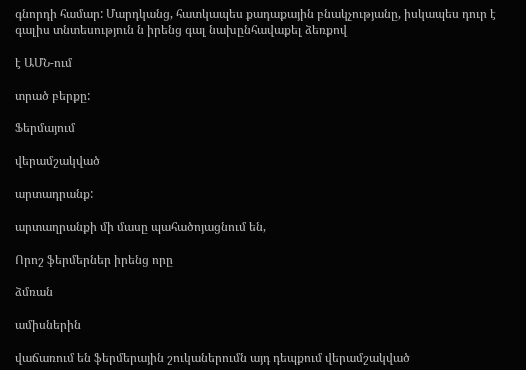գնորդի համար: Մարդկանց, հատկապես քադաքային բնակչությանը, իսկապես դուր է գալիս տնտեսություն ն իրենց գալ նախընհավաքել ձեռքով

է ԱՄՆ-ում

տրած բերքը:

Ֆերմայում

վերամշակված

արտադրանք:

արտաղրանքի մի մասը պահածոյացնում են,

Որոշ ֆերմերներ իրենց որը

ձմռան

ամիսներին

վաճառում են ֆերմերային շուկաներումն այդ դեպքում վերամշակված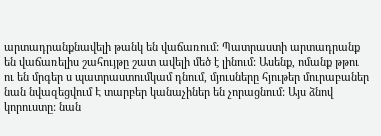արտադրանքնավելի թանկ են վաճառում: Պատրաստի արտադրանք են վաճառելիս շահույթը շատ ավելի մեծ է լինում: Ասենք, ոմանք թթու ու են մրգեր ս պատրաստումկամ դնում, մյուսները հյութեր մուրաբաներ նան նվազեցվում Է տարբեր կանաչիներ են չորացնում: Այս ձնով կորուստը: նան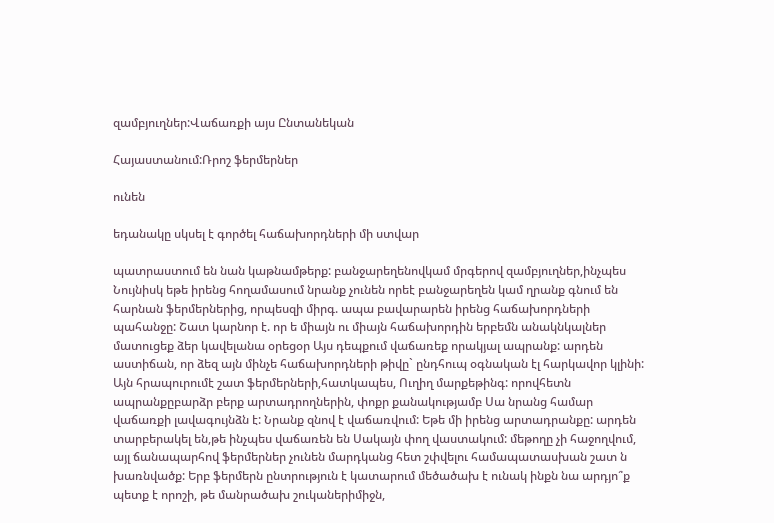զամբյուղներ:Վաճառքի այս Ընտանեկան

Հայաստանում:Ռրոշ ֆերմերներ

ունեն

եդանակը սկսել է գործել հաճախորդների մի ստվար

պատրաստում են նան կաթնամթերք: բանջարեղենովկամ մրգերով զամբյուղներ,ինչպես Նույնիսկ եթե իրենց հողամասում նրանք չունեն որեէ բանջարեղեն կամ ղրանք գնում են հարնան ֆերմերներից, որպեսզի միրգ. ապա բավարարեն իրենց հաճախորդների պահանջը: Շատ կարնոր է. որ ե միայն ու միայն հաճախորդին երբեմն անակնկալներ մատուցեք ձեր կավելանա օրեցօր Այս դեպքում վաճառեք որակյալ ապրանք: արդեն աստիճան, որ ձեզ այն մինչե հաճախորդների թիվը` ընդհուպ օգնական էլ հարկավոր կլինի: Այն հրապուրումէ շատ ֆերմերների,հատկապես, Ուղիղ մարքեթինգ: որովհետն ապրանքըբարձր բերք արտադրողներին, փոքր քանակությամբ Սա նրանց համար վաճառքի լավագույնձն է: Նրանք զնով է վաճառվում: Եթե մի իրենց արտադրանքը: արդեն տարբերակել են,թե ինչպես վաճառեն են Սակայն փող վաստակում: մեթողը չի հաջողվում, այլ ճանապարհով ֆերմերներ չունեն մարդկանց հետ շփվելու համապատասխան շատ ն խառնվածք: Երբ ֆերմերն ընտրություն է կատարում մեծածախ է ունակ ինքն նա արդյո՞ք պետք է որոշի, թե մանրածախ շուկաներիմիջն,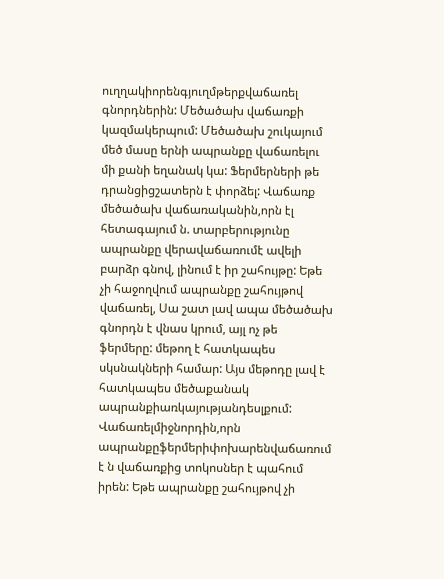ուղղակիորենգյուղմթերքվաճառել գնորդներին: Մեծածախ վաճառքի կազմակերպում: Մեծածախ շուկայում մեծ մասը երնի ապրանքը վաճառելու մի քանի եղանակ կա: Ֆերմերների թե դրանցիցշատերն է փորձել: Վաճառք մեծածախ վաճառականին,որն էլ հետագայում ն. տարբերությունը ապրանքը վերավաճառումէ ավելի բարձր գնով, լինում է իր շահույթը: Եթե չի հաջողվում ապրանքը շահույթով վաճառել, Սա շատ լավ ապա մեծածախ գնորդն է վնաս կրում, այլ ոչ թե ֆերմերը: մեթող է հատկապես սկսնակների համար: Այս մեթոդը լավ է հատկապես մեծաքանակ ապրանքիառկայությանդեսլքում: Վաճառելմիջնորդին,որն ապրանքըֆերմերիփոխարենվաճառում է ն վաճառքից տոկոսներ է պահում իրեն: Եթե ապրանքը շահույթով չի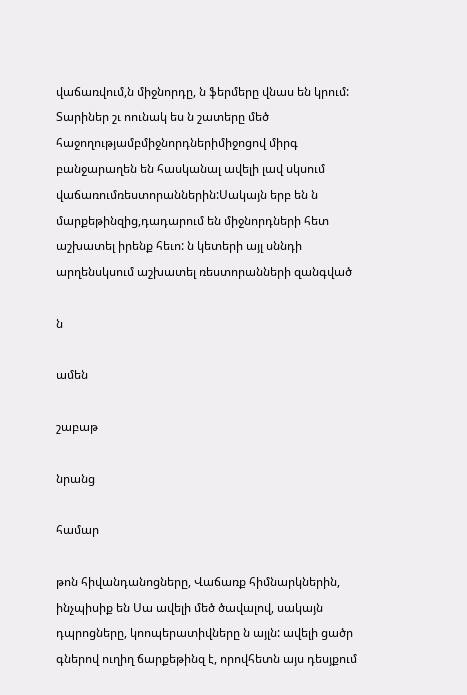վաճառվում,ն միջնորդը, ն ֆերմերը վնաս են կրում: Տարիներ շւ ոունակ ես ն շատերը մեծ հաջողությամբմիջնորդներիմիջոցով միրգ բանջարաղեն են հասկանալ ավելի լավ սկսում վաճառումռեստորաններին:Սակայն երբ են ն մարքեթինզից,դադարում են միջնորդների հետ աշխատել իրենք հեւո: ն կետերի այլ սննդի արղենսկսում աշխատել ռեստորանների զանգված

ն

ամեն

շաբաթ

նրանց

համար

թոն հիվանդանոցները, Վաճառք հիմնարկներին, ինչպիսիք են Սա ավելի մեծ ծավալով, սակայն դպրոցները, կոոպերատիվները ն այլն: ավելի ցածր գներով ուղիղ ճարքեթինզ է, որովհետն այս դեսյքում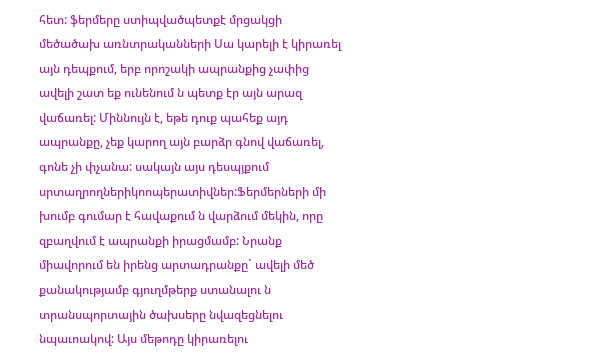հետ: ֆերմերը ստիպվածպետքէ մրցակցի մեծածախ առնտրականների Սա կարելի է կիրառել այն դեպքում, երբ որոշակի ապրանքից չափից ավելի շատ եք ունենում ն պետք էր այն արազ վաճառել: Միննույն է, եթե դուք պահեք այդ ապրանքը, չեք կարող այն բարձր գնով վաճառել, գոնե չի փչանա: սակայն այս դեսպյքում սրտաղրողներիկոոպերատիվներ:Ֆերմերների մի խումբ գումար է հավաքում ն վարձում մեկին, որը զբաղվում է ապրանքի իրացմամբ: Նրանք միավորում են իրենց արտադրանքը` ավելի մեծ քանակությամբ գյուղմթերք ստանալու ն տրանսպորտային ծախսերը նվազեցնելու նպաւոակով: Այս մեթոդը կիրառելու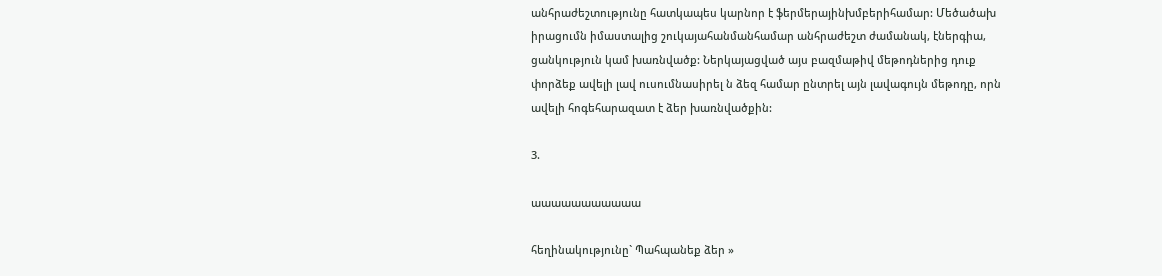անհրաժեշտությունը հատկապես կարնոր է ֆերմերայինխմբերիհամար: Մեծածախ իրացումն իմաստալից շուկայահանմանհամար անհրաժեշտ ժամանակ, էներգիա, ցանկություն կամ խառնվածք: Ներկայացված այս բազմաթիվ մեթոդներից դուք փորձեք ավելի լավ ուսումնասիրել ն ձեզ համար ընտրել այն լավագույն մեթոդը, որն ավելի հոգեհարազատ է ձեր խառնվածքին:

3.

աաաաաաաաաաա

հեղինակությունը` Պահպանեք ձեր »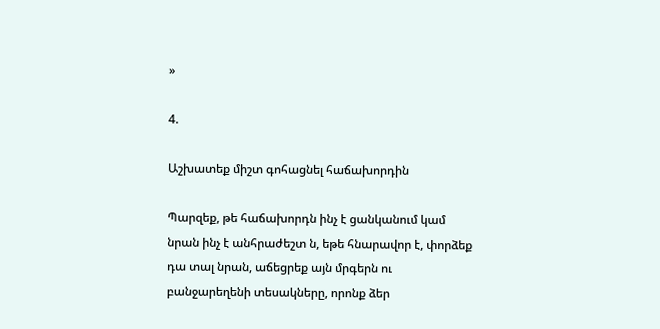»

4.

Աշխատեք միշտ գոհացնել հաճախորդին

Պարզեք, թե հաճախորդն ինչ է ցանկանում կամ նրան ինչ է անհրաժեշտ ն, եթե հնարավոր է, փորձեք դա տալ նրան, աճեցրեք այն մրգերն ու բանջարեղենի տեսակները, որոնք ձեր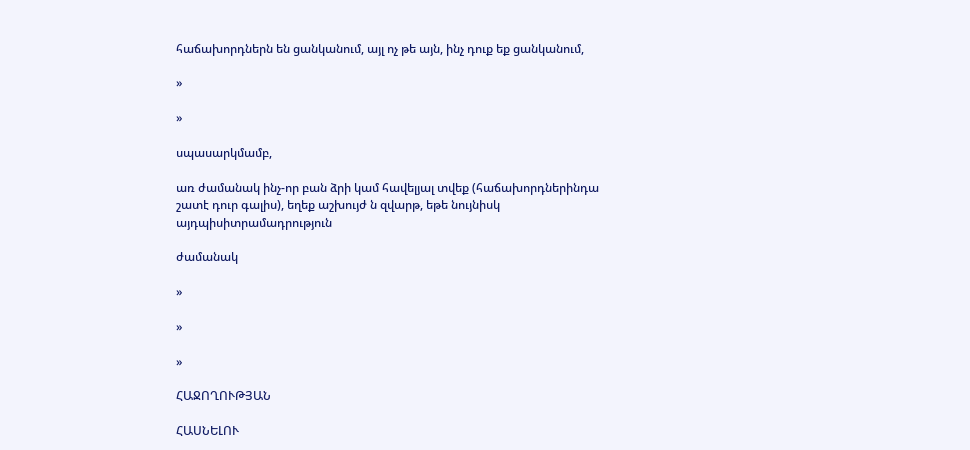հաճախորդներն են ցանկանում, այլ ոչ թե այն, ինչ դուք եք ցանկանում,

»

»

սպասարկմամբ,

առ ժամանակ ինչ-որ բան ձրի կամ հավելյալ տվեք (հաճախորդներինդա շատէ դուր գալիս), եղեք աշխույժ ն զվարթ, եթե նույնիսկ այդպիսիտրամադրություն

ժամանակ

»

»

»

ՀԱՋՈՂՈՒԹՅԱՆ

ՀԱՍՆԵԼՈՒ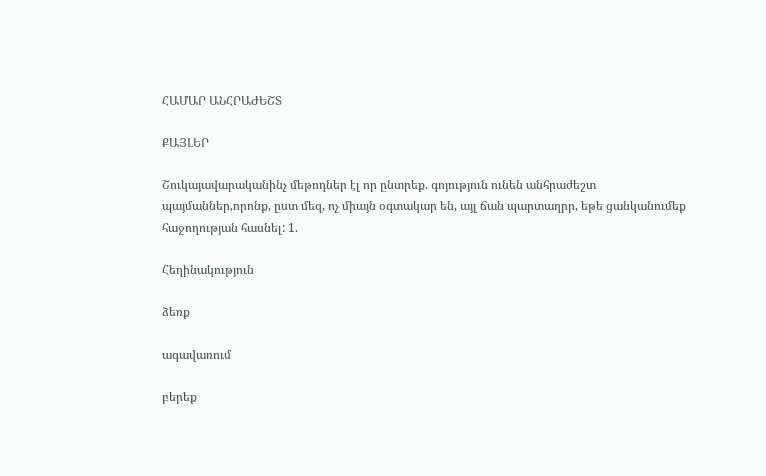ՀԱՄԱՐ ԱՆՀՐԱԺԵՇՏ

ՔԱՅԼԵՐ

Շուկայավարականինչ մեթոդներ էլ որ ընտրեք. գոյություն ունեն անհրաժեշտ պայմաններ,որոնք, ըստ մեզ, ոչ միայն օգտակար են, այլ ճան պարտաղրր, եթե ցանկանումեք հաջողության հասնել: 1.

Հեղինակություն

ձեռք

ագավառում

բերեք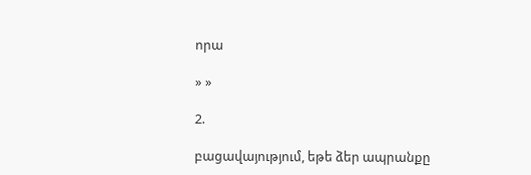որա

» »

2.

բացավայությում, եթե ձեր ապրանքը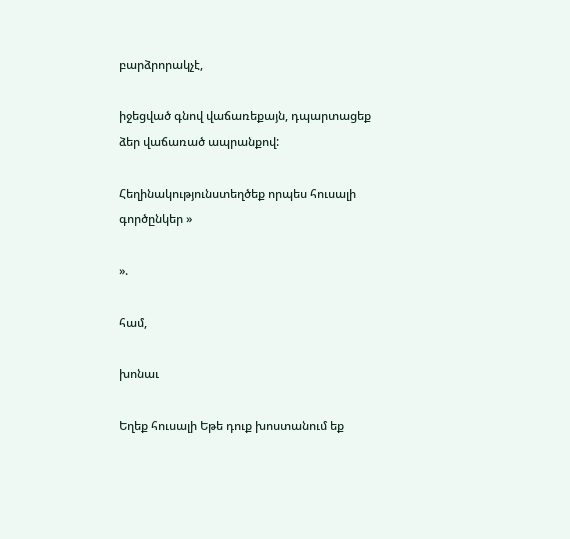բարձրորակչէ,

իջեցված գնով վաճառեքայն, դպարտացեք ձեր վաճառած ապրանքով:

Հեղինակությունստեղծեք որպես հուսալի գործընկեր »

».

համ,

խոնաւ

Եղեք հուսալի Եթե դուք խոստանում եք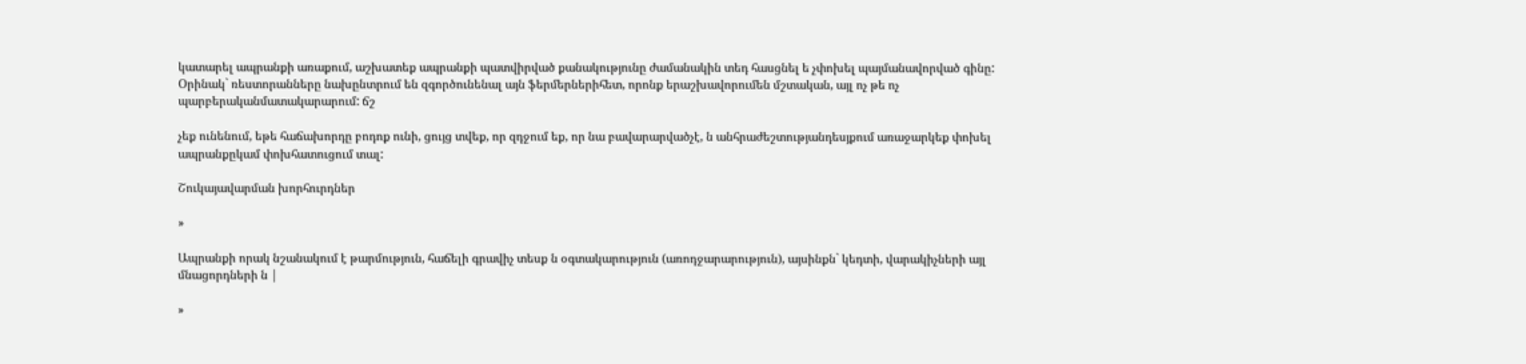կատարել ապրանքի առաքում, աշխատեք ապրանքի պատվիրված քանակությունը ժամանակին տեդ հասցնել ե չփոխել պայմանավորված գինը: Օրինակ` ռեստորանները նախընտրում են զգործունենալ այն ֆերմերներիհետ, որոնք երաշխավորումեն մշտական, այլ ոչ թե ոչ պարբերականմատակարարում: ճշ

չեք ունենում, եթե հաճախորդը բոդոք ունի, ցույց տվեք, որ զդջում եք, որ նա բավարարվածչէ, ն անհրաժեշտությանդեսյքում առաջարկեք փոխել ապրանքըկամ փոխհատուցում տալ:

Շուկայավարման խորհուրդներ

»

Ապրանքի որակ նշանակում է թարմություն, հաճելի գրավիչ տեսք ն օգտակարություն (առոդջարարություն), այսինքն` կեդտի, վարակիչների այլ մնացորդների ն |

»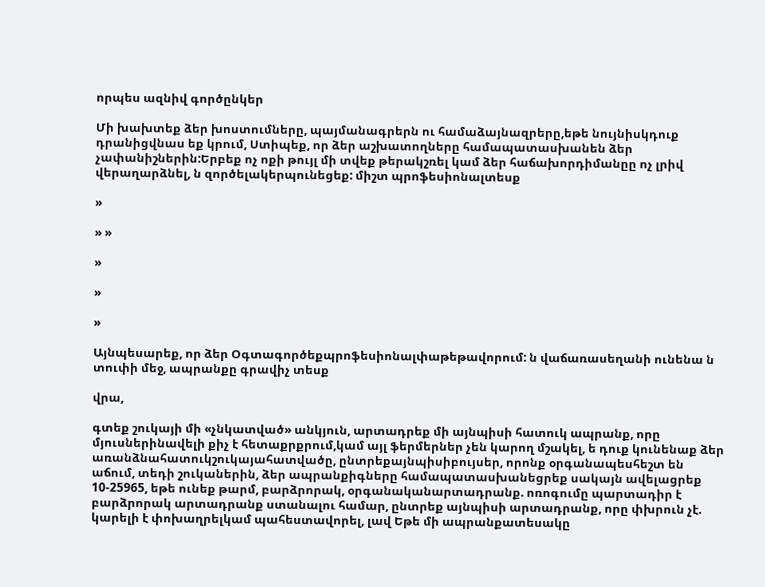որպես ազնիվ գործընկեր

Մի խախտեք ձեր խոստումները, պայմանագրերն ու համաձայնազրերը,եթե նույնիսկդուք դրանիցվնաս եք կրում, Ստիպեք, որ ձեր աշխատողները համապատասխանեն ձեր չափանիշներին:Երբեք ոչ ոքի թույլ մի տվեք թերակշռել կամ ձեր հաճախորդիմանըը ոչ լրիվ վերաղարձնել, ն զործելակերպունեցեք: միշտ պրոֆեսիոնալտեսք

»

» »

»

»

»

Այնպեսարեք, որ ձեր Օգտագործեքպրոֆեսիոնալփաթեթավորում: ն վաճառասեղանի ունենա ն տուփի մեջ, ապրանքը գրավիչ տեսք

վրա,

գտեք շուկայի մի «չնկատված» անկյուն, արտադրեք մի այնպիսի հատուկ ապրանք, որը մյուսներինավելի քիչ է հետաքրքրում,կամ այլ ֆերմերներ չեն կարող մշակել, ե դուք կունենաք ձեր առանձնահատուկշուկայահատվածը, ընտրեքայնպիսիբույսեր, որոնք օրգանապեսհեշտ են աճում, տեդի շուկաներին, ձեր ապրանքիգները համապատասխանեցրեք սակայն ավելացրեք 10-25965, եթե ունեք թարմ, բարձրորակ, օրգանականարտադրանք. ոռոգումը պարտադիր է բարձրորակ արտադրանք ստանալու համար, ընտրեք այնպիսի արտադրանք, որը փխրուն չէ. կարելի է փոխաղրելկամ պահեստավորել, լավ Եթե մի ապրանքատեսակը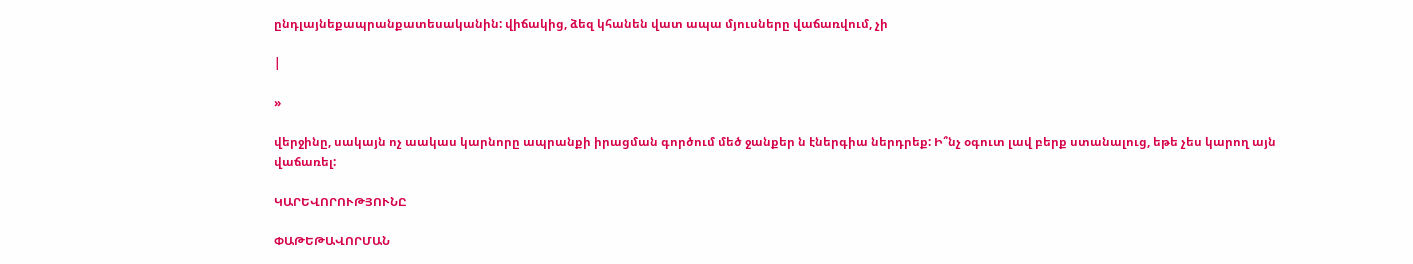ընդլայնեքապրանքատեսականին: վիճակից, ձեզ կհանեն վատ ապա մյուսները վաճառվում, չի

|

»

վերջինը, սակայն ոչ աակաս կարնորը ապրանքի իրացման գործում մեծ ջանքեր ն էներգիա ներդրեք: Ի՞նչ օգուտ լավ բերք ստանալուց, եթե չես կարող այն վաճառել:

ԿԱՐԵՎՈՐՈՒԹՅՈՒՆԸ

ՓԱԹԵԹԱՎՈՐՄԱՆ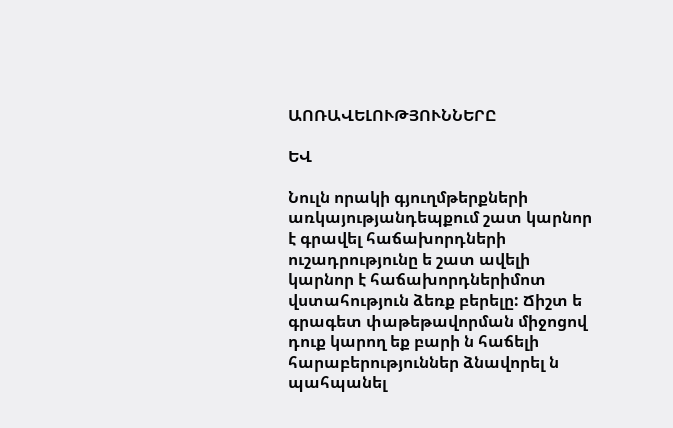ԱՈՌԱՎԵԼՈՒԹՅՈՒՆՆԵՐԸ

ԵՎ

Նուլն որակի գյուղմթերքների առկայությանդեպքում շատ կարնոր է գրավել հաճախորդների ուշադրությունը ե շատ ավելի կարնոր է հաճախորդներիմոտ վստահություն ձեռք բերելը: Ճիշտ ե գրագետ փաթեթավորման միջոցով դուք կարող եք բարի ն հաճելի հարաբերություններ ձնավորել ն պահպանել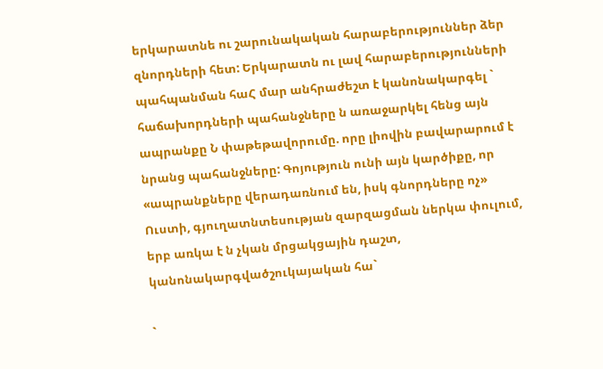երկարատնե ու շարունակական հարաբերություններ ձեր զնորդների հետ: Երկարատն ու լավ հարաբերությունների պահպանման հաՀ մար անհրաժեշտ է կանոնակարգել ` հաճախորդների պահանջները ն առաջարկել հենց այն ապրանքը Ն փաթեթավորումը. որը լիովին բավարարում է նրանց պահանջները: Գոյություն ունի այն կարծիքը, որ «ապրանքները վերադառնում են, իսկ գնորդները ոչ» Ուստի, գյուղատնտեսության զարզացման ներկա փուլում, երբ առկա է ն չկան մրցակցային դաշտ, կանոնակարգվածշուկայական հա`

`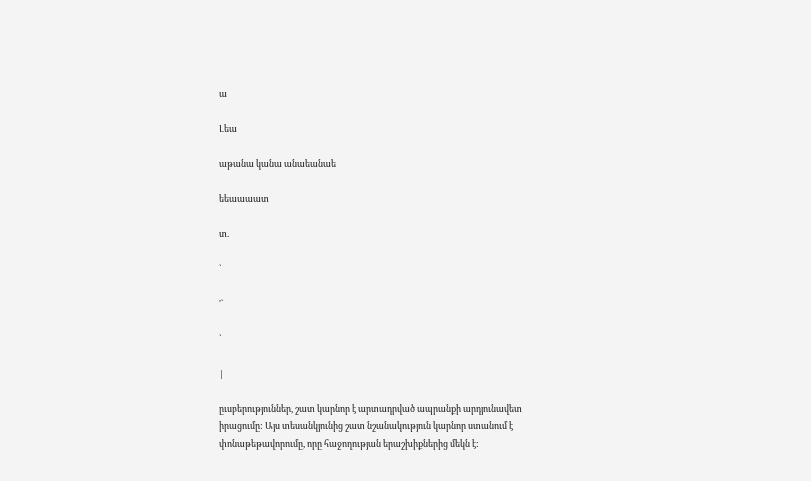ա

Լեա

աթանա կանա անաեանաե

եեաաաատ

տ.

`

'`

`

|

ըւսբերություններ, շատ կարնոր է արտադրված ապրանքի արդյունավետ իրացումը: Այս տեսանկյունից շատ նշանակություն կարնոր ստանում է փոնաթեթավորումը, որը հաջողության երաշխիքներից մեկն է: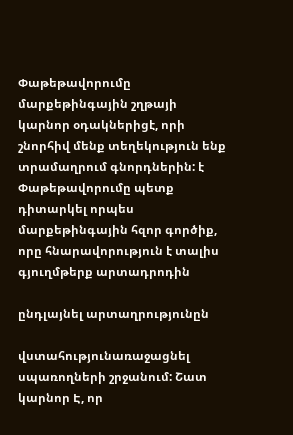Փաթեթավորումը մարքեթինգային շղթայի կարնոր օդակներիցէ, որի շնորհիվ մենք տեղեկություն ենք տրամաղրում գնորդներին: է Փաթեթավորումը պետք դիտարկել որպես մարքեթինգային հզոր գործիք, որը հնարավորություն է տալիս գյուղմթերք արտադրոդին

ընդլայնել արտաղրությունըն

վստահությունառաջացնել սպառողների շրջանում: Շատ կարնոր Է, որ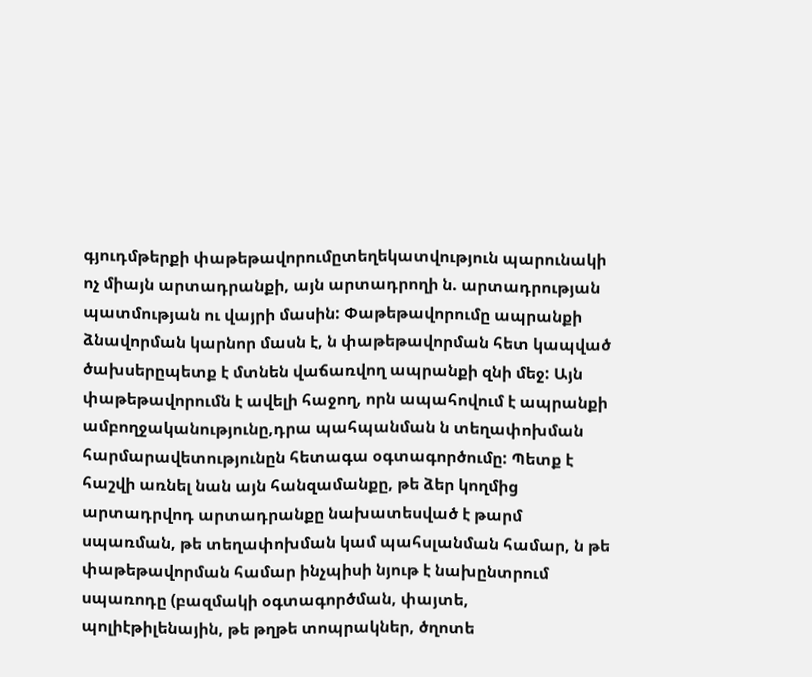գյուդմթերքի փաթեթավորումըտեղեկատվություն պարունակի ոչ միայն արտադրանքի, այն արտադրողի ն. արտադրության պատմության ու վայրի մասին: Փաթեթավորումը ապրանքի ձնավորման կարնոր մասն է, ն փաթեթավորման հետ կապված ծախսերըպետք է մտնեն վաճառվող ապրանքի զնի մեջ: Այն փաթեթավորումն է ավելի հաջող, որն ապահովում է ապրանքի ամբողջականությունը,դրա պահպանման ն տեղափոխման հարմարավետությունըն հետագա օգտագործումը: Պետք է հաշվի առնել նան այն հանզամանքը, թե ձեր կողմից արտադրվոդ արտադրանքը նախատեսված է թարմ սպառման, թե տեղափոխման կամ պահսլանման համար, ն թե փաթեթավորման համար ինչպիսի նյութ է նախընտրում սպառոդը (բազմակի օգտագործման, փայտե, պոլիէթիլենային, թե թղթե տոպրակներ, ծղոտե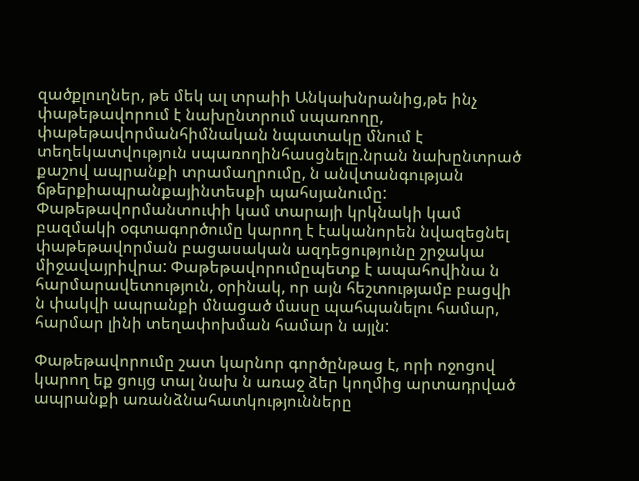զածքլուղներ, թե մեկ ալ տրաիի Անկախնրանից,թե ինչ փաթեթավորում է նախընտրում սպառողը, փաթեթավորմանհիմնական նպատակը մնում է տեղեկատվություն սպառողինհասցնելը.նրան նախընտրած քաշով ապրանքի տրամաղրումը, ն անվտանգության ճթերքիապրանքայինտեսքի պահսյանումը: Փաթեթավորմանտուփի կամ տարայի կրկնակի կամ բազմակի օգտագործումը կարող է էականորեն նվազեցնել փաթեթավորման բացասական ազդեցությունը շրջակա միջավայրիվրա: Փաթեթավորումըպետք է ապահովինա ն հարմարավետություն, օրինակ, որ այն հեշտությամբ բացվի ն փակվի ապրանքի մնացած մասը պահպանելու համար, հարմար լինի տեղափոխման համար ն այլն:

Փաթեթավորումը շատ կարնոր գործընթաց է, որի ոջոցով կարող եք ցույց տալ նախ ն առաջ ձեր կողմից արտադրված ապրանքի առանձնահատկությունները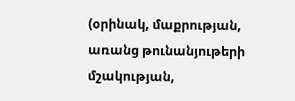(օրինակ, մաքրության, առանց թունանյութերի մշակության,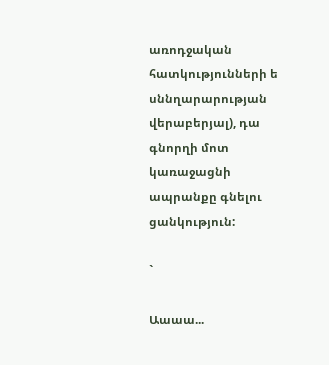առոդջական հատկությունների ե սննղարարության վերաբերյալ), դա գնորղի մոտ կառաջացնի ապրանքը գնելու ցանկություն:

`

Աաաա...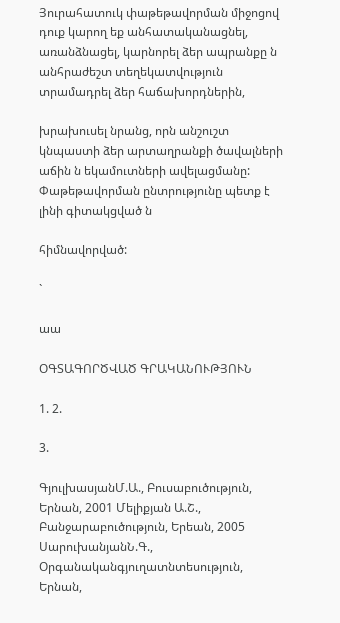Յուրահատուկ փաթեթավորման միջոցով դուք կարող եք անհատականացնել, առանձնացել, կարնորել ձեր ապրանքը ն անհրաժեշտ տեղեկատվություն տրամադրել ձեր հաճախորդներին,

խրախուսել նրանց, որն անշուշտ կնպաստի ձեր արտաղրանքի ծավալների աճին ն եկամուտների ավելացմանը: Փաթեթավորման ընտրությունը պետք է լինի գիտակցված ն

հիմնավորված:

`

աա

ՕԳՏԱԳՈՐԾՎԱԾ ԳՐԱԿԱՆՈՒԹՅՈՒՆ

1. 2.

3.

ԳյուլխասյանՄ.Ա., Բուսաբուծություն, Երնան, 2001 Մելիքյան Ա.Շ., Բանջարաբուծություն, Երեան, 2005 ՍարուխանյանՆ.Գ., Օրգանականգյուղատնտեսություն, Երնան,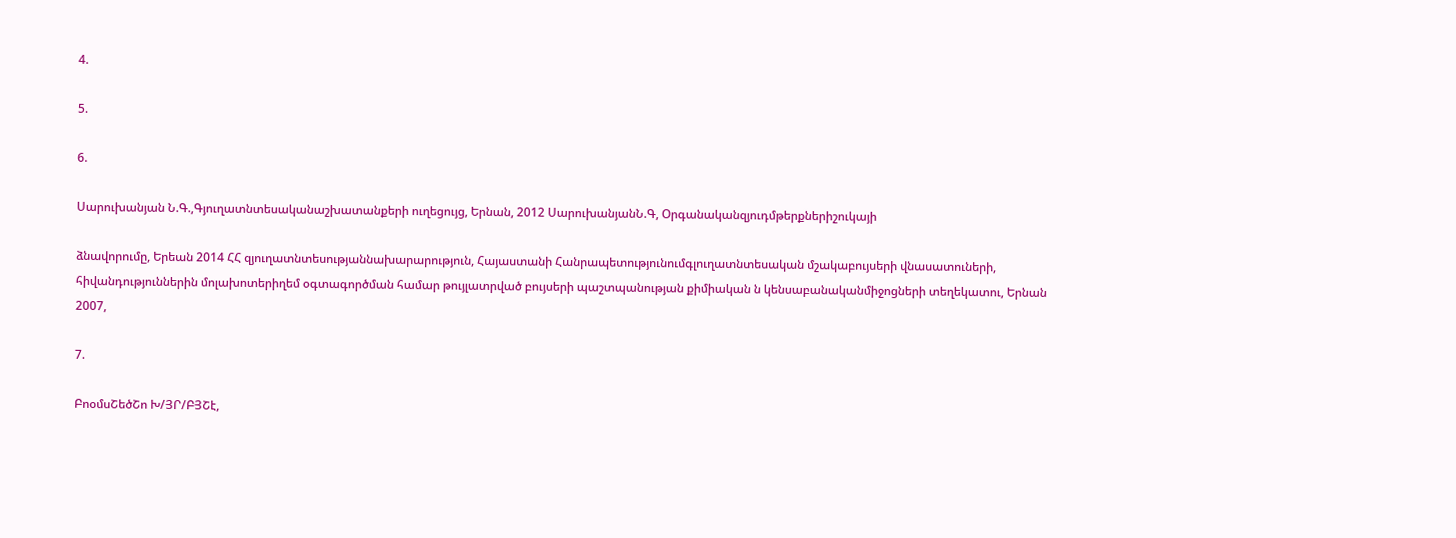4.

5.

6.

Սարուխանյան Ն.Գ.,Գյուղատնտեսականաշխատանքերի ուղեցույց, Երնան, 2012 ՍարուխանյանՆ.Գ, Օրգանականզյուդմթերքներիշուկայի

ձնավորումը, Երեան 2014 ՀՀ զյուղատնտեսությաննախարարություն, Հայաստանի Հանրապետությունումգլուղատնտեսական մշակաբույսերի վնասատուների, հիվանդություններին մոլախոտերիղեմ օգտագործման համար թույլատրված բույսերի պաշտպանության քիմիական ն կենսաբանականմիջոցների տեղեկատու, Երնան 2007,

7.

ԲոօմսՇեծՇո Խ/ՅՐ/ԲՅՇէ,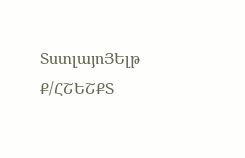ՏստլայոՅԵլթ Ք/ՀՇԵՇՔՏ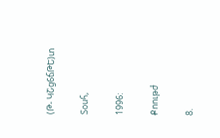(Թ- ԿՇց6ճԹԵ)տ

Տօսհ,

1996:

Քոութժ

8.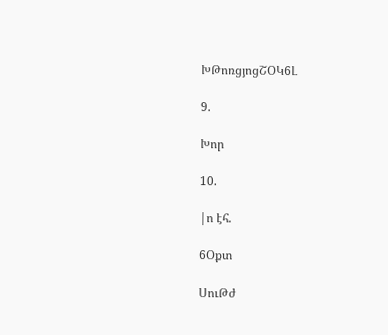ԽԹոռցյոցՇՕԿ6Լ

9.

Խոր

10.

|ո էհ.

6Օքտ

ՍուԹժ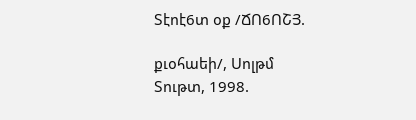Տէոէ6տ օք /ՃՈ6ՈՇՅ.

քւօհաեի/, Սոլթմ Տութտ, 1998.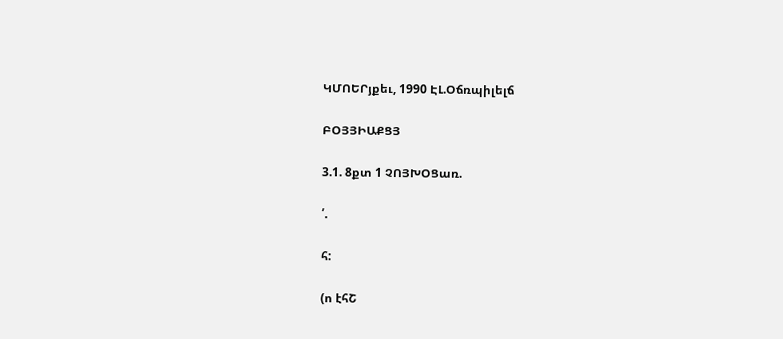ԿՄՈԵՐյքեւ, 1990 ԷԼ.Օճռպիլելճ

ԲՕՅՅԻԱՔՑՅ

3.1. 8քտ 1 ՉՈՅԽՕՑառ.

՛.

հ:

(ո էհՇ